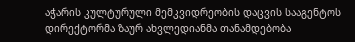აჭარის კულტურული მემკვიდრეობის დაცვის სააგენტოს დირექტორმა ზაურ ახვლედიანმა თანამდებობა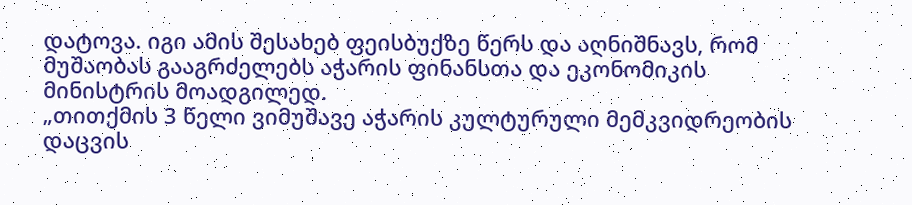დატოვა. იგი ამის შესახებ ფეისბუქზე წერს და აღნიშნავს, რომ მუშაობას გააგრძელებს აჭარის ფინანსთა და ეკონომიკის მინისტრის მოადგილედ.
„თითქმის 3 წელი ვიმუშავე აჭარის კულტურული მემკვიდრეობის დაცვის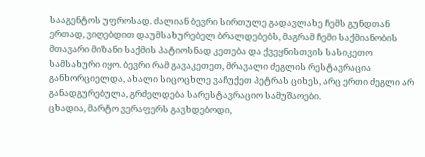სააგენტოს უფროსად. ძალიან ბევრი სირთულე გადავლახე ჩემს გუნდთან ერთად, ვიღებდით დაუმსახურებელ ბრალდებებს, მაგრამ ჩემი საქმიანობის მთავარი მიზანი საქმის პატიოსნად კეთება და ქვეყნისთვის სასიკეთო სამსახური იყო. ბევრი რამ გავაკეთეთ, მრავალი ძეგლის რესტავრაცია განხორციელდა, ახალი სიცოცხლე ვაჩუქეთ პეტრას ციხეს, არც ერთი ძეგლი არ განადგურებულა, გრძელდება სარესტავრაციო სამუშაოები.
ცხადია, მარტო ვერაფერს გავხდებოდი,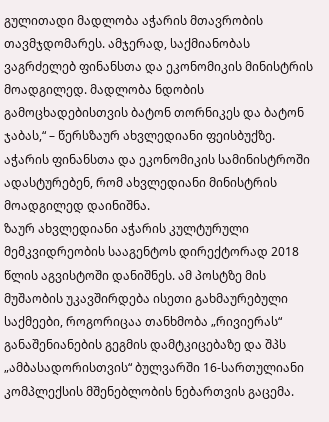გულითადი მადლობა აჭარის მთავრობის თავმჯდომარეს. ამჯერად, საქმიანობას ვაგრძელებ ფინანსთა და ეკონომიკის მინისტრის მოადგილედ. მადლობა ნდობის გამოცხადებისთვის ბატონ თორნიკეს და ბატონ ჯაბას,“ – წერსზაურ ახვლედიანი ფეისბუქზე.
აჭარის ფინანსთა და ეკონომიკის სამინისტროში ადასტურებენ, რომ ახვლედიანი მინისტრის მოადგილედ დაინიშნა.
ზაურ ახვლედიანი აჭარის კულტურული მემკვიდრეობის სააგენტოს დირექტორად 2018 წლის აგვისტოში დანიშნეს. ამ პოსტზე მის მუშაობის უკავშირდება ისეთი გახმაურებული საქმეები, როგორიცაა თანხმობა „რივიერას“ განაშენიანების გეგმის დამტკიცებაზე და შპს „ამბასადორისთვის“ ბულვარში 16-სართულიანი კომპლექსის მშენებლობის ნებართვის გაცემა.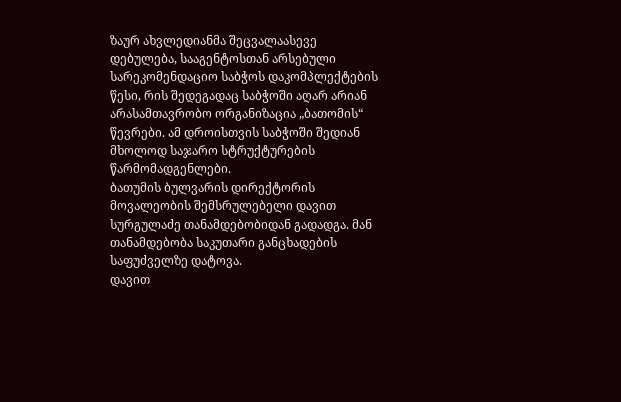ზაურ ახვლედიანმა შეცვალაასევე დებულება, სააგენტოსთან არსებული სარეკომენდაციო საბჭოს დაკომპლექტების წესი, რის შედეგადაც საბჭოში აღარ არიან არასამთავრობო ორგანიზაცია „ბათომის“ წევრები. ამ დროისთვის საბჭოში შედიან მხოლოდ საჯარო სტრუქტურების წარმომადგენლები.
ბათუმის ბულვარის დირექტორის მოვალეობის შემსრულებელი დავით სურგულაძე თანამდებობიდან გადადგა. მან თანამდებობა საკუთარი განცხადების საფუძველზე დატოვა.
დავით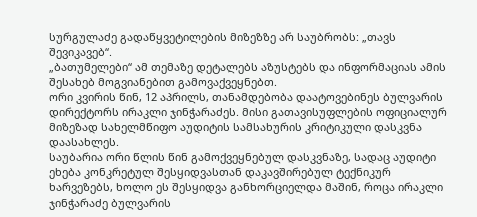სურგულაძე გადაწყვეტილების მიზეზზე არ საუბრობს: „თავს შევიკავებ“.
„ბათუმელები“ ამ თემაზე დეტალებს აზუსტებს და ინფორმაციას ამის შესახებ მოგვიანებით გამოვაქვეყნებთ.
ორი კვირის წინ, 12 აპრილს, თანამდებობა დაატოვებინეს ბულვარის დირექტორს ირაკლი ჯინჭარაძეს. მისი გათავისუფლების ოფიციალურ მიზეზად სახელმწიფო აუდიტის სამსახურის კრიტიკული დასკვნა დაასახლეს.
საუბარია ორი წლის წინ გამოქვეყნებულ დასკვნაზე, სადაც აუდიტი ეხება კონკრეტულ შესყიდვასთან დაკავშირებულ ტექნიკურ ხარვეზებს, ხოლო ეს შესყიდვა განხორციელდა მაშინ, როცა ირაკლი ჯინჭარაძე ბულვარის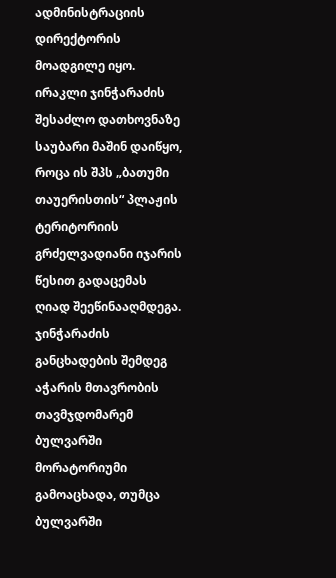ადმინისტრაციის დირექტორის მოადგილე იყო.
ირაკლი ჯინჭარაძის შესაძლო დათხოვნაზე საუბარი მაშინ დაიწყო, როცა ის შპს „ბათუმი თაუერისთის“ პლაჟის ტერიტორიის გრძელვადიანი იჯარის წესით გადაცემას ღიად შეეწინააღმდეგა.
ჯინჭარაძის განცხადების შემდეგ აჭარის მთავრობის თავმჯდომარემ ბულვარში მორატორიუმი გამოაცხადა, თუმცა ბულვარში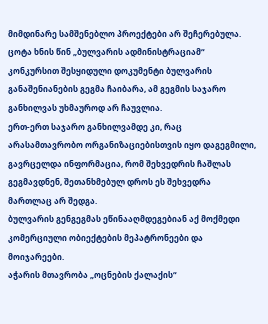მიმდინარე სამშენებლო პროექტები არ შეჩერებულა.
ცოტა ხნის წინ „ბულვარის ადმინისტრაციამ“ კონკურსით შესყიდული დოკუმენტი ბულვარის განაშენიანების გეგმა ჩაიბარა, ამ გეგმის საჯარო განხილვას უხმაუროდ არ ჩაუვლია.
ერთ-ერთ საჯარო განხილვამდე კი, რაც არასამთავრობო ორგანიზაციებისთვის იყო დაგეგმილი, გავრცელდა ინფორმაცია, რომ შეხვედრის ჩაშლას გეგმავდნენ, შეთანხმებულ დროს ეს შეხვედრა მართლაც არ შედგა.
ბულვარის გენგეგმას ეწინააღმდეგებიან აქ მოქმედი კომერციული ობიექტების მეპატრონეები და მოიჯარეები.
აჭარის მთავრობა „ოცნების ქალაქის“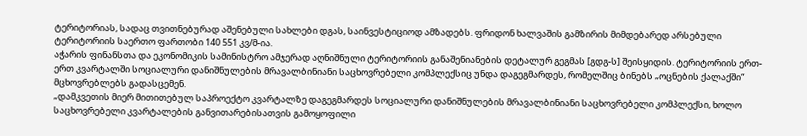ტერიტორიას, სადაც თვითნებურად აშენებული სახლები დგას, საინვესტიციოდ ამზადებს. ფრიდონ ხალვაშის გამზირის მიმდებარედ არსებული ტერიტორიის საერთო ფართობი 140 551 კვ/მ-ია.
აჭარის ფინანსთა და ეკონომიკის სამინისტრო ამჯერად აღნიშნული ტერიტორიის განაშენიანების დეტალურ გეგმას [გდგ-ს] შეისყიდის. ტერიტორიის ერთ-ერთ კვარტალში სოციალური დანიშნულების მრავალბინიანი საცხოვრებელი კომპლექსიც უნდა დაგეგმარდეს, რომელშიც ბინებს „ოცნების ქალაქში“ მცხოვრებლებს გადასცემენ.
„დამკვეთის მიერ მითითებულ საპროექტო კვარტალზე დაგეგმარდეს სოციალური დანიშნულების მრავალბინიანი საცხოვრებელი კომპლექსი, ხოლო საცხოვრებელი კვარტალების განვითარებისათვის გამოყოფილი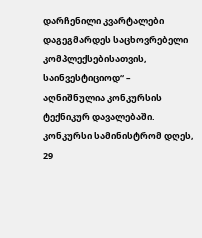დარჩენილი კვარტალები დაგეგმარდეს საცხოვრებელი კომპლექსებისათვის, საინვესტიციოდ“ – აღნიშნულია კონკურსის ტექნიკურ დავალებაში.
კონკურსი სამინისტრომ დღეს, 29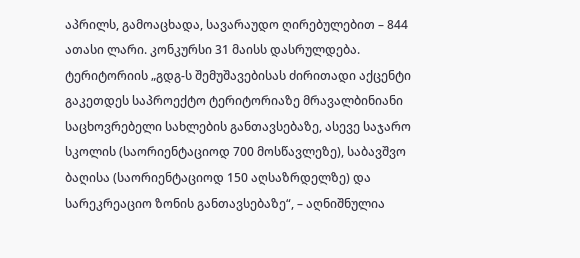აპრილს, გამოაცხადა, სავარაუდო ღირებულებით – 844 ათასი ლარი. კონკურსი 31 მაისს დასრულდება.
ტერიტორიის „გდგ-ს შემუშავებისას ძირითადი აქცენტი გაკეთდეს საპროექტო ტერიტორიაზე მრავალბინიანი საცხოვრებელი სახლების განთავსებაზე, ასევე საჯარო სკოლის (საორიენტაციოდ 700 მოსწავლეზე), საბავშვო ბაღისა (საორიენტაციოდ 150 აღსაზრდელზე) და სარეკრეაციო ზონის განთავსებაზე“, – აღნიშნულია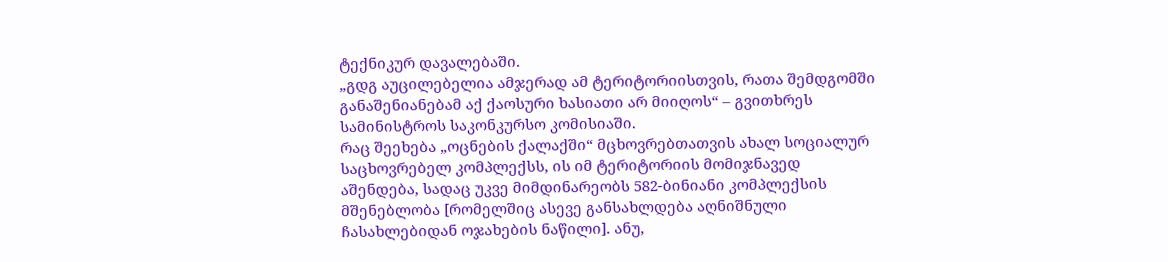ტექნიკურ დავალებაში.
„გდგ აუცილებელია ამჯერად ამ ტერიტორიისთვის, რათა შემდგომში განაშენიანებამ აქ ქაოსური ხასიათი არ მიიღოს“ – გვითხრეს სამინისტროს საკონკურსო კომისიაში.
რაც შეეხება „ოცნების ქალაქში“ მცხოვრებთათვის ახალ სოციალურ საცხოვრებელ კომპლექსს, ის იმ ტერიტორიის მომიჯნავედ აშენდება, სადაც უკვე მიმდინარეობს 582-ბინიანი კომპლექსის მშენებლობა [რომელშიც ასევე განსახლდება აღნიშნული ჩასახლებიდან ოჯახების ნაწილი]. ანუ,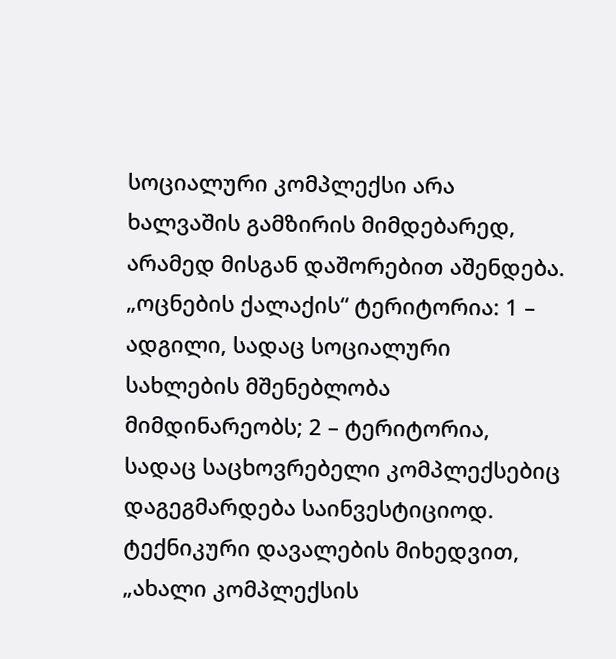სოციალური კომპლექსი არა ხალვაშის გამზირის მიმდებარედ, არამედ მისგან დაშორებით აშენდება.
„ოცნების ქალაქის“ ტერიტორია: 1 – ადგილი, სადაც სოციალური სახლების მშენებლობა მიმდინარეობს; 2 – ტერიტორია, სადაც საცხოვრებელი კომპლექსებიც დაგეგმარდება საინვესტიციოდ.
ტექნიკური დავალების მიხედვით, „ახალი კომპლექსის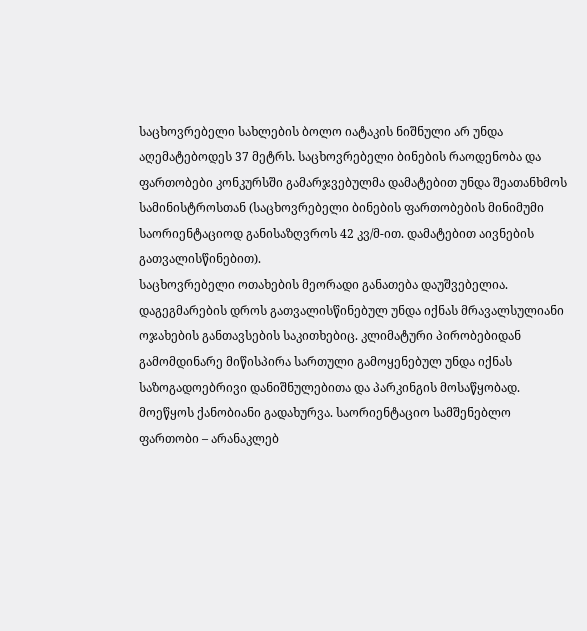საცხოვრებელი სახლების ბოლო იატაკის ნიშნული არ უნდა აღემატებოდეს 37 მეტრს. საცხოვრებელი ბინების რაოდენობა და ფართობები კონკურსში გამარჯვებულმა დამატებით უნდა შეათანხმოს სამინისტროსთან (საცხოვრებელი ბინების ფართობების მინიმუმი საორიენტაციოდ განისაზღვროს 42 კვ/მ-ით. დამატებით აივნების გათვალისწინებით).
საცხოვრებელი ოთახების მეორადი განათება დაუშვებელია. დაგეგმარების დროს გათვალისწინებულ უნდა იქნას მრავალსულიანი ოჯახების განთავსების საკითხებიც. კლიმატური პირობებიდან გამომდინარე მიწისპირა სართული გამოყენებულ უნდა იქნას საზოგადოებრივი დანიშნულებითა და პარკინგის მოსაწყობად. მოეწყოს ქანობიანი გადახურვა. საორიენტაციო სამშენებლო ფართობი – არანაკლებ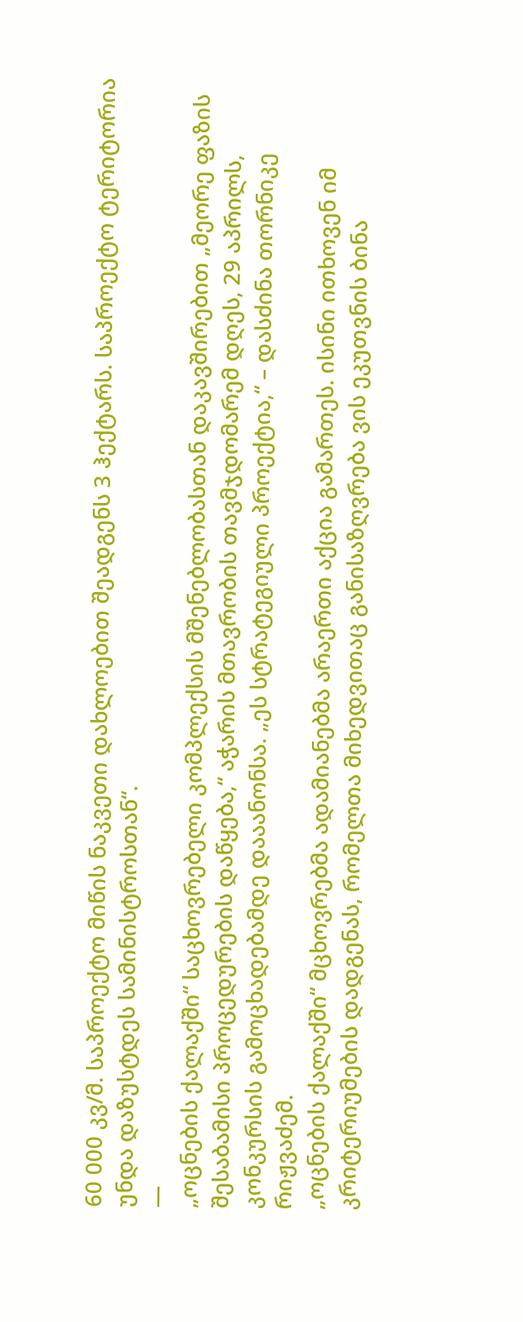60 000 კვ/მ. საპროექტო მიწის ნაკვეთი დახლოებით შეადგენს 3 ჰექტარს. საპროექტო ტერიტორია უნდა დაზუსტდეს სამინისტროსთან“.
—
„ოცნების ქალაქში“ საცხოვრებელი კომპლექსის მშენებლობასთან დაკავშირებით „მეორე ფაზის შესაბამისი პროცედურების დაწყება,“ აჭარის მთავრობის თავმჯდომარემ დღეს, 29 აპრილს, კონკურსის გამოცხადებამდე დააანონსა. „ეს სტრატეგიული პროექტია,“ – დასძინა თორნიკე რიჟვაძემ.
„ოცნების ქალაქში“ მცხოვრებმა ადამიანებმა არაერთი აქცია გამართეს. ისინი ითხოვენ იმ კრიტერიუმების დადგენას, რომელთა მიხედვითაც განისაზღვრება ვის ეკუთვნის ბინა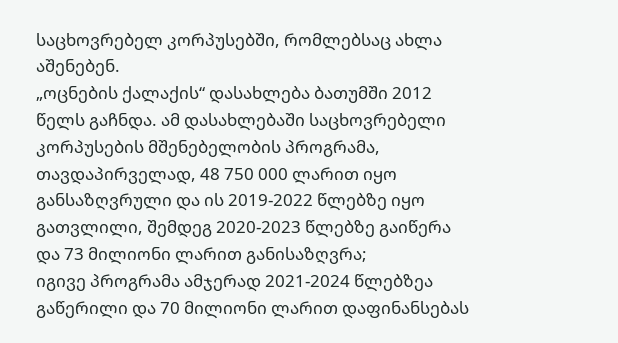საცხოვრებელ კორპუსებში, რომლებსაც ახლა აშენებენ.
„ოცნების ქალაქის“ დასახლება ბათუმში 2012 წელს გაჩნდა. ამ დასახლებაში საცხოვრებელი კორპუსების მშენებელობის პროგრამა, თავდაპირველად, 48 750 000 ლარით იყო განსაზღვრული და ის 2019-2022 წლებზე იყო გათვლილი, შემდეგ 2020-2023 წლებზე გაიწერა და 73 მილიონი ლარით განისაზღვრა;
იგივე პროგრამა ამჯერად 2021-2024 წლებზეა გაწერილი და 70 მილიონი ლარით დაფინანსებას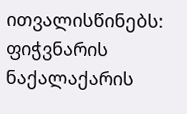ითვალისწინებს:
ფიჭვნარის ნაქალაქარის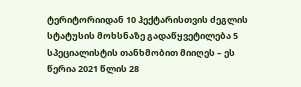ტერიტორიიდან 10 ჰექტარისთვის ძეგლის სტატუსის მოხსნაზე გადაწყვეტილება 5 სპეციალისტის თანხმობით მიიღეს – ეს წერია 2021 წლის 28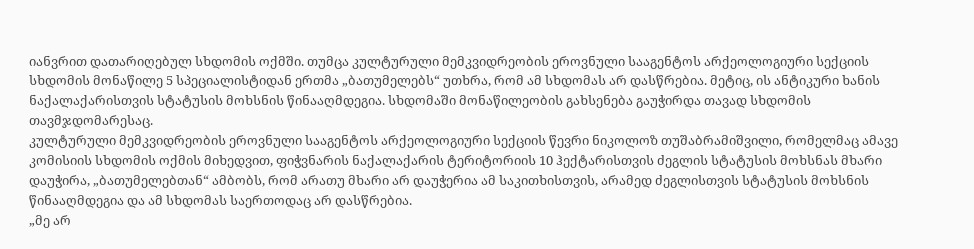იანვრით დათარიღებულ სხდომის ოქმში. თუმცა კულტურული მემკვიდრეობის ეროვნული სააგენტოს არქეოლოგიური სექციის სხდომის მონაწილე 5 სპეციალისტიდან ერთმა „ბათუმელებს“ უთხრა, რომ ამ სხდომას არ დასწრებია. მეტიც, ის ანტიკური ხანის ნაქალაქარისთვის სტატუსის მოხსნის წინააღმდეგია. სხდომაში მონაწილეობის გახსენება გაუჭირდა თავად სხდომის თავმჯდომარესაც.
კულტურული მემკვიდრეობის ეროვნული სააგენტოს არქეოლოგიური სექციის წევრი ნიკოლოზ თუშაბრამიშვილი, რომელმაც ამავე კომისიის სხდომის ოქმის მიხედვით, ფიჭვნარის ნაქალაქარის ტერიტორიის 10 ჰექტარისთვის ძეგლის სტატუსის მოხსნას მხარი დაუჭირა, „ბათუმელებთან“ ამბობს, რომ არათუ მხარი არ დაუჭერია ამ საკითხისთვის, არამედ ძეგლისთვის სტატუსის მოხსნის წინააღმდეგია და ამ სხდომას საერთოდაც არ დასწრებია.
„მე არ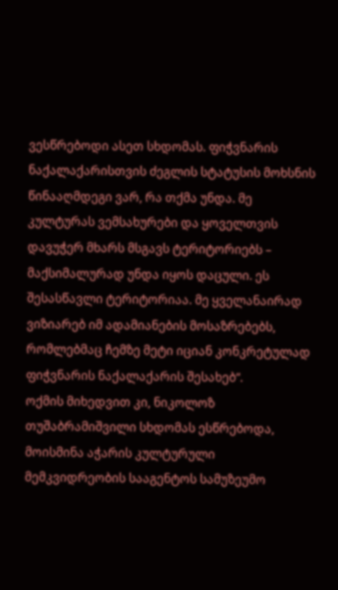ვესწრებოდი ასეთ სხდომას. ფიჭვნარის ნაქალაქარისთვის ძეგლის სტატუსის მოხსნის წინააღმდეგი ვარ, რა თქმა უნდა. მე კულტურას ვემსახურები და ყოველთვის დავუჭერ მხარს მსგავს ტერიტორიებს – მაქსიმალურად უნდა იყოს დაცული. ეს შესასწავლი ტერიტორიაა. მე ყველანაირად ვიზიარებ იმ ადამიანების მოსაზრებებს, რომლებმაც ჩემზე მეტი იციან კონკრეტულად ფიჭვნარის ნაქალაქარის შესახებ“.
ოქმის მიხედვით კი, ნიკოლოზ თუშაბრამიშვილი სხდომას ესწრებოდა, მოისმინა აჭარის კულტურული მემკვიდრეობის სააგენტოს სამუზეუმო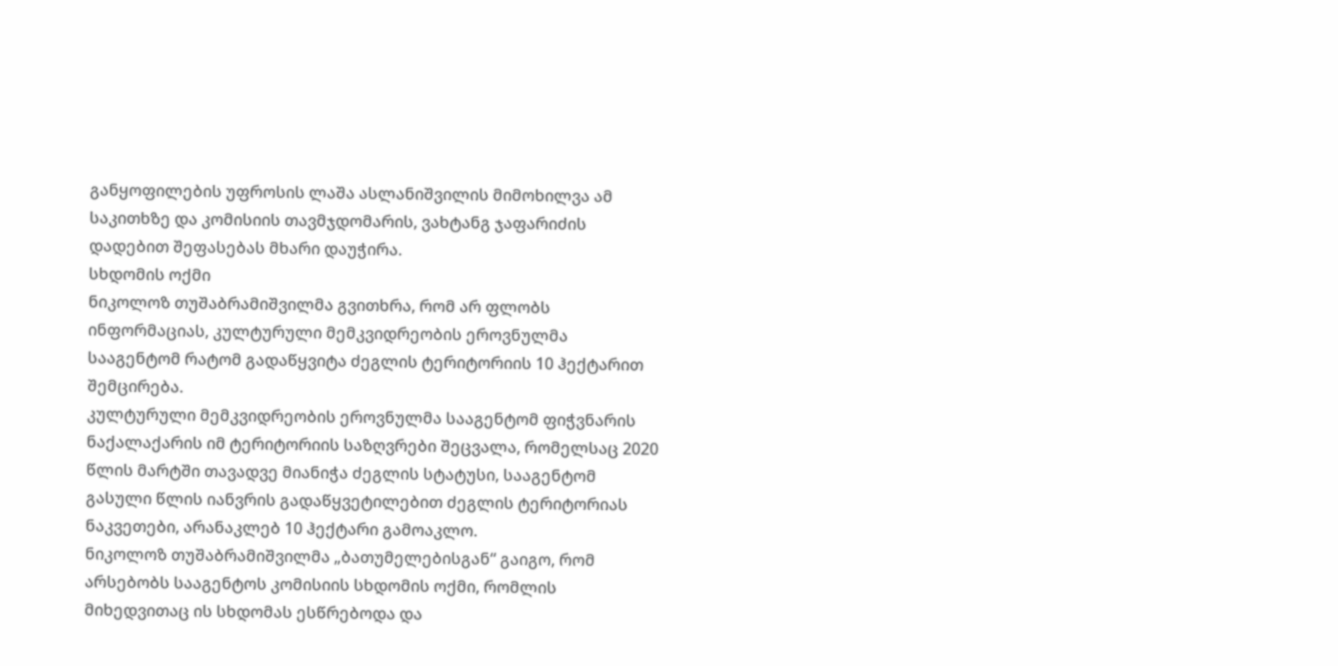განყოფილების უფროსის ლაშა ასლანიშვილის მიმოხილვა ამ საკითხზე და კომისიის თავმჯდომარის, ვახტანგ ჯაფარიძის დადებით შეფასებას მხარი დაუჭირა.
სხდომის ოქმი
ნიკოლოზ თუშაბრამიშვილმა გვითხრა, რომ არ ფლობს ინფორმაციას, კულტურული მემკვიდრეობის ეროვნულმა სააგენტომ რატომ გადაწყვიტა ძეგლის ტერიტორიის 10 ჰექტარით შემცირება.
კულტურული მემკვიდრეობის ეროვნულმა სააგენტომ ფიჭვნარის ნაქალაქარის იმ ტერიტორიის საზღვრები შეცვალა, რომელსაც 2020 წლის მარტში თავადვე მიანიჭა ძეგლის სტატუსი, სააგენტომ გასული წლის იანვრის გადაწყვეტილებით ძეგლის ტერიტორიას ნაკვეთები, არანაკლებ 10 ჰექტარი გამოაკლო.
ნიკოლოზ თუშაბრამიშვილმა „ბათუმელებისგან“ გაიგო, რომ არსებობს სააგენტოს კომისიის სხდომის ოქმი, რომლის მიხედვითაც ის სხდომას ესწრებოდა და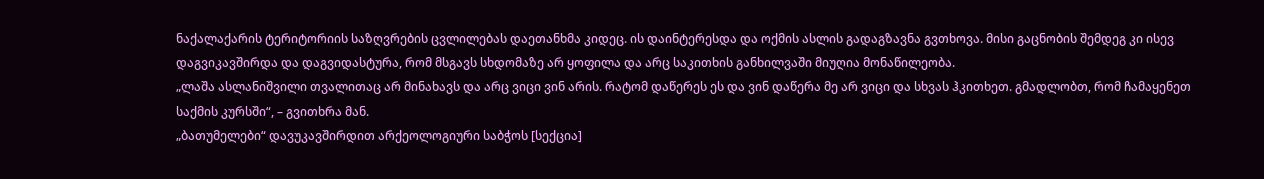ნაქალაქარის ტერიტორიის საზღვრების ცვლილებას დაეთანხმა კიდეც. ის დაინტერესდა და ოქმის ასლის გადაგზავნა გვთხოვა. მისი გაცნობის შემდეგ კი ისევ დაგვიკავშირდა და დაგვიდასტურა, რომ მსგავს სხდომაზე არ ყოფილა და არც საკითხის განხილვაში მიუღია მონაწილეობა.
„ლაშა ასლანიშვილი თვალითაც არ მინახავს და არც ვიცი ვინ არის. რატომ დაწერეს ეს და ვინ დაწერა მე არ ვიცი და სხვას ჰკითხეთ. გმადლობთ, რომ ჩამაყენეთ საქმის კურსში“, – გვითხრა მან.
„ბათუმელები“ დავუკავშირდით არქეოლოგიური საბჭოს [სექცია]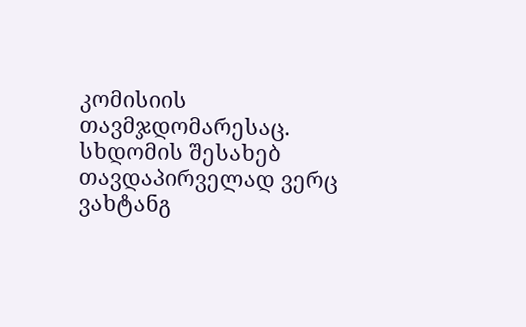კომისიის თავმჯდომარესაც. სხდომის შესახებ თავდაპირველად ვერც ვახტანგ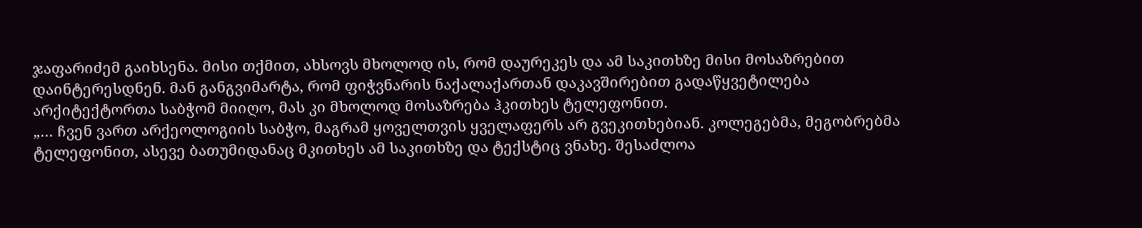ჯაფარიძემ გაიხსენა. მისი თქმით, ახსოვს მხოლოდ ის, რომ დაურეკეს და ამ საკითხზე მისი მოსაზრებით დაინტერესდნენ. მან განგვიმარტა, რომ ფიჭვნარის ნაქალაქართან დაკავშირებით გადაწყვეტილება არქიტექტორთა საბჭომ მიიღო, მას კი მხოლოდ მოსაზრება ჰკითხეს ტელეფონით.
„… ჩვენ ვართ არქეოლოგიის საბჭო, მაგრამ ყოველთვის ყველაფერს არ გვეკითხებიან. კოლეგებმა, მეგობრებმა ტელეფონით, ასევე ბათუმიდანაც მკითხეს ამ საკითხზე და ტექსტიც ვნახე. შესაძლოა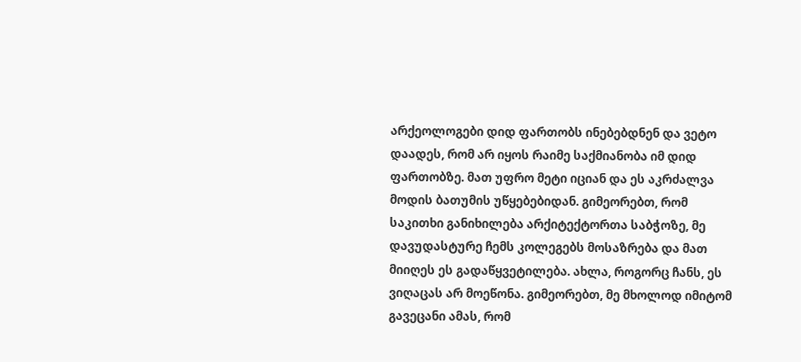არქეოლოგები დიდ ფართობს ინებებდნენ და ვეტო დაადეს, რომ არ იყოს რაიმე საქმიანობა იმ დიდ ფართობზე. მათ უფრო მეტი იციან და ეს აკრძალვა მოდის ბათუმის უწყებებიდან. გიმეორებთ, რომ საკითხი განიხილება არქიტექტორთა საბჭოზე, მე დავუდასტურე ჩემს კოლეგებს მოსაზრება და მათ მიიღეს ეს გადაწყვეტილება. ახლა, როგორც ჩანს, ეს ვიღაცას არ მოეწონა. გიმეორებთ, მე მხოლოდ იმიტომ გავეცანი ამას, რომ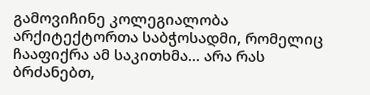გამოვიჩინე კოლეგიალობა არქიტექტორთა საბჭოსადმი, რომელიც ჩააფიქრა ამ საკითხმა… არა რას ბრძანებთ,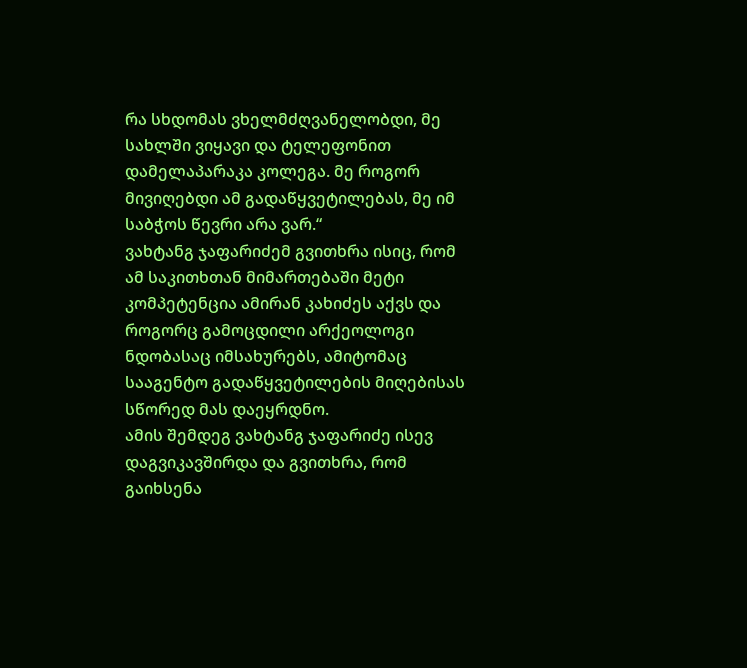რა სხდომას ვხელმძღვანელობდი, მე სახლში ვიყავი და ტელეფონით დამელაპარაკა კოლეგა. მე როგორ მივიღებდი ამ გადაწყვეტილებას, მე იმ საბჭოს წევრი არა ვარ.“
ვახტანგ ჯაფარიძემ გვითხრა ისიც, რომ ამ საკითხთან მიმართებაში მეტი კომპეტენცია ამირან კახიძეს აქვს და როგორც გამოცდილი არქეოლოგი ნდობასაც იმსახურებს, ამიტომაც სააგენტო გადაწყვეტილების მიღებისას სწორედ მას დაეყრდნო.
ამის შემდეგ ვახტანგ ჯაფარიძე ისევ დაგვიკავშირდა და გვითხრა, რომ გაიხსენა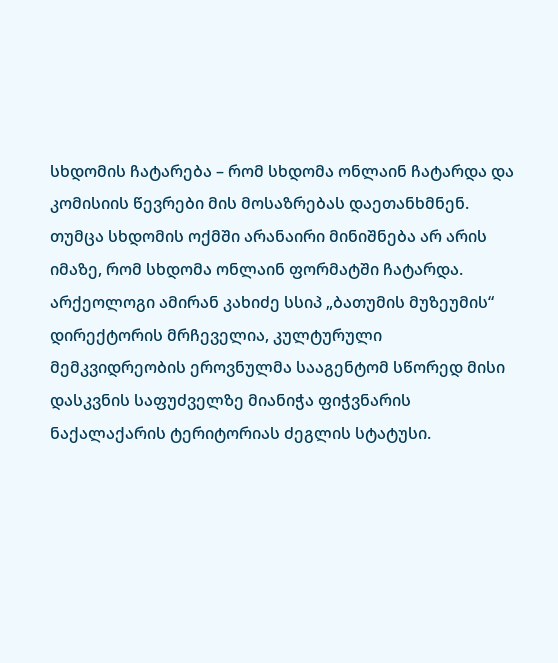სხდომის ჩატარება – რომ სხდომა ონლაინ ჩატარდა და კომისიის წევრები მის მოსაზრებას დაეთანხმნენ.
თუმცა სხდომის ოქმში არანაირი მინიშნება არ არის იმაზე, რომ სხდომა ონლაინ ფორმატში ჩატარდა.
არქეოლოგი ამირან კახიძე სსიპ „ბათუმის მუზეუმის“ დირექტორის მრჩეველია, კულტურული მემკვიდრეობის ეროვნულმა სააგენტომ სწორედ მისი დასკვნის საფუძველზე მიანიჭა ფიჭვნარის ნაქალაქარის ტერიტორიას ძეგლის სტატუსი.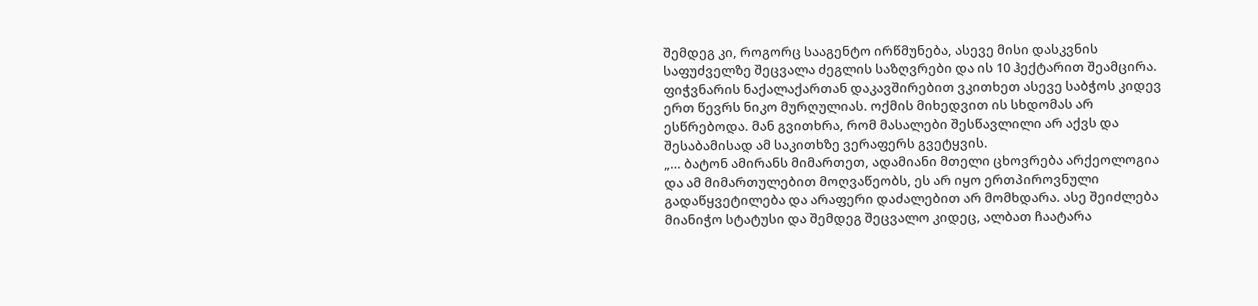შემდეგ კი, როგორც სააგენტო ირწმუნება, ასევე მისი დასკვნის საფუძველზე შეცვალა ძეგლის საზღვრები და ის 10 ჰექტარით შეამცირა.
ფიჭვნარის ნაქალაქართან დაკავშირებით ვკითხეთ ასევე საბჭოს კიდევ ერთ წევრს ნიკო მურღულიას. ოქმის მიხედვით ის სხდომას არ ესწრებოდა. მან გვითხრა, რომ მასალები შესწავლილი არ აქვს და შესაბამისად ამ საკითხზე ვერაფერს გვეტყვის.
„… ბატონ ამირანს მიმართეთ, ადამიანი მთელი ცხოვრება არქეოლოგია და ამ მიმართულებით მოღვაწეობს, ეს არ იყო ერთპიროვნული გადაწყვეტილება და არაფერი დაძალებით არ მომხდარა. ასე შეიძლება მიანიჭო სტატუსი და შემდეგ შეცვალო კიდეც, ალბათ ჩაატარა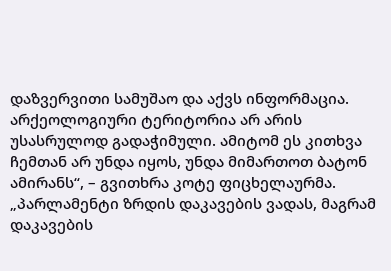დაზვერვითი სამუშაო და აქვს ინფორმაცია. არქეოლოგიური ტერიტორია არ არის უსასრულოდ გადაჭიმული. ამიტომ ეს კითხვა ჩემთან არ უნდა იყოს, უნდა მიმართოთ ბატონ ამირანს“, – გვითხრა კოტე ფიცხელაურმა.
„პარლამენტი ზრდის დაკავების ვადას, მაგრამ დაკავების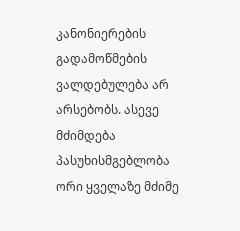კანონიერების გადამოწმების ვალდებულება არ არსებობს. ასევე მძიმდება პასუხისმგებლობა ორი ყველაზე მძიმე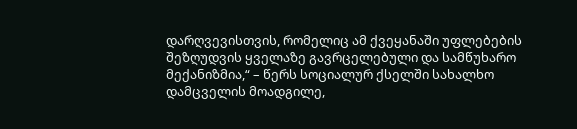დარღვევისთვის, რომელიც ამ ქვეყანაში უფლებების შეზღუდვის ყველაზე გავრცელებული და სამწუხარო მექანიზმია,“ – წერს სოციალურ ქსელში სახალხო დამცველის მოადგილე,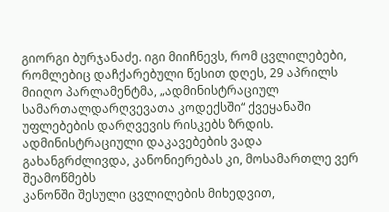გიორგი ბურჯანაძე. იგი მიიჩნევს, რომ ცვლილებები, რომლებიც დაჩქარებული წესით დღეს, 29 აპრილს მიიღო პარლამენტმა, „ადმინისტრაციულ სამართალდარღვევათა კოდექსში“ ქვეყანაში უფლებების დარღვევის რისკებს ზრდის.
ადმინისტრაციული დაკავებების ვადა გახანგრძლივდა, კანონიერებას კი, მოსამართლე ვერ შეამოწმებს
კანონში შესული ცვლილების მიხედვით,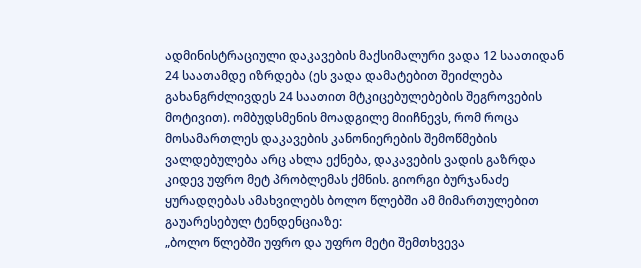ადმინისტრაციული დაკავების მაქსიმალური ვადა 12 საათიდან 24 საათამდე იზრდება (ეს ვადა დამატებით შეიძლება გახანგრძლივდეს 24 საათით მტკიცებულებების შეგროვების მოტივით). ომბუდსმენის მოადგილე მიიჩნევს, რომ როცა მოსამართლეს დაკავების კანონიერების შემოწმების ვალდებულება არც ახლა ექნება, დაკავების ვადის გაზრდა კიდევ უფრო მეტ პრობლემას ქმნის. გიორგი ბურჯანაძე ყურადღებას ამახვილებს ბოლო წლებში ამ მიმართულებით გაუარესებულ ტენდენციაზე:
„ბოლო წლებში უფრო და უფრო მეტი შემთხვევა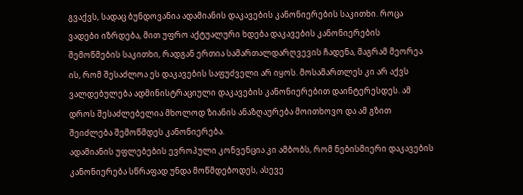გვაქვს, სადაც ბუნდოვანია ადამიანის დაკავების კანონიერების საკითხი. როცა ვადები იზრდება, მით უფრო აქტუალური ხდება დაკავების კანონიერების შემოწმების საკითხი, რადგან ერთია სამართალდარღვევის ჩადენა, მაგრამ მეორეა ის, რომ შესაძლოა ეს დაკავების საფუძველი არ იყოს. მოსამართლეს კი არ აქვს ვალდებულება ადმინისტრაციული დაკავების კანონიერებით დაინტერესდეს. ამ დროს შესაძლებელია მხოლოდ ზიანის ანაზღაურება მოითხოვო და ამ გზით შეიძლება შემოწმდეს კანონიერება.
ადამიანის უფლებების ევროპული კონვენცია კი ამბობს, რომ ნებისმიერი დაკავების კანონიერება სწრაფად უნდა მოწმდებოდეს, ასევე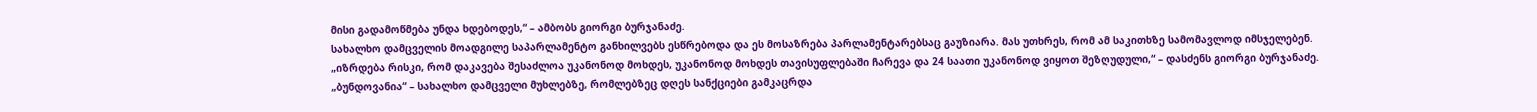მისი გადამოწმება უნდა ხდებოდეს,“ – ამბობს გიორგი ბურჯანაძე.
სახალხო დამცველის მოადგილე საპარლამენტო განხილვებს ესწრებოდა და ეს მოსაზრება პარლამენტარებსაც გაუზიარა. მას უთხრეს, რომ ამ საკითხზე სამომავლოდ იმსჯელებენ.
„იზრდება რისკი, რომ დაკავება შესაძლოა უკანონოდ მოხდეს, უკანონოდ მოხდეს თავისუფლებაში ჩარევა და 24 საათი უკანონოდ ვიყოთ შეზღუდული,“ – დასძენს გიორგი ბურჯანაძე.
„ბუნდოვანია“ – სახალხო დამცველი მუხლებზე, რომლებზეც დღეს სანქციები გამკაცრდა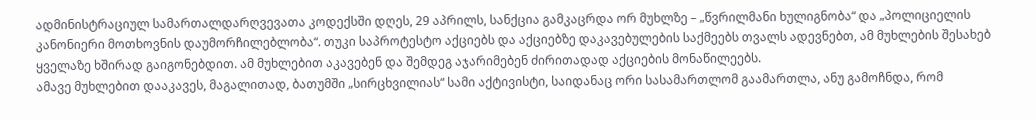ადმინისტრაციულ სამართალდარღვევათა კოდექსში დღეს, 29 აპრილს, სანქცია გამკაცრდა ორ მუხლზე – „წვრილმანი ხულიგნობა“ და „პოლიციელის კანონიერი მოთხოვნის დაუმორჩილებლობა“. თუკი საპროტესტო აქციებს და აქციებზე დაკავებულების საქმეებს თვალს ადევნებთ, ამ მუხლების შესახებ ყველაზე ხშირად გაიგონებდით. ამ მუხლებით აკავებენ და შემდეგ აჯარიმებენ ძირითადად აქციების მონაწილეებს.
ამავე მუხლებით დააკავეს, მაგალითად, ბათუმში „სირცხვილიას“ სამი აქტივისტი, საიდანაც ორი სასამართლომ გაამართლა, ანუ გამოჩნდა, რომ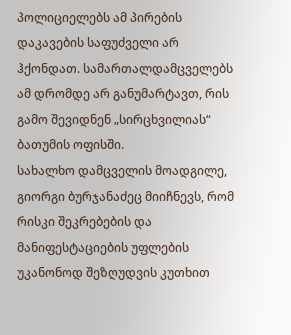პოლიციელებს ამ პირების დაკავების საფუძველი არ ჰქონდათ. სამართალდამცველებს ამ დრომდე არ განუმარტავთ, რის გამო შევიდნენ „სირცხვილიას“ ბათუმის ოფისში.
სახალხო დამცველის მოადგილე, გიორგი ბურჯანაძეც მიიჩნევს, რომ რისკი შეკრებების და მანიფესტაციების უფლების უკანონოდ შეზღუდვის კუთხით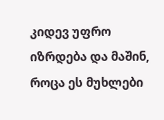კიდევ უფრო იზრდება და მაშინ, როცა ეს მუხლები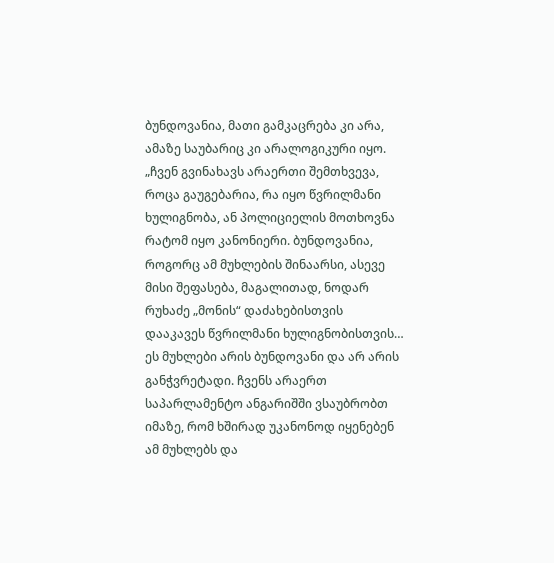ბუნდოვანია, მათი გამკაცრება კი არა, ამაზე საუბარიც კი არალოგიკური იყო.
„ჩვენ გვინახავს არაერთი შემთხვევა, როცა გაუგებარია, რა იყო წვრილმანი ხულიგნობა, ან პოლიციელის მოთხოვნა რატომ იყო კანონიერი. ბუნდოვანია, როგორც ამ მუხლების შინაარსი, ასევე მისი შეფასება, მაგალითად, ნოდარ რუხაძე „მონის“ დაძახებისთვის დააკავეს წვრილმანი ხულიგნობისთვის… ეს მუხლები არის ბუნდოვანი და არ არის განჭვრეტადი. ჩვენს არაერთ საპარლამენტო ანგარიშში ვსაუბრობთ იმაზე, რომ ხშირად უკანონოდ იყენებენ ამ მუხლებს და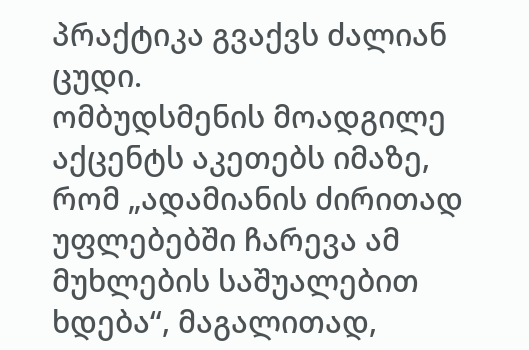პრაქტიკა გვაქვს ძალიან ცუდი.
ომბუდსმენის მოადგილე აქცენტს აკეთებს იმაზე, რომ „ადამიანის ძირითად უფლებებში ჩარევა ამ მუხლების საშუალებით ხდება“, მაგალითად,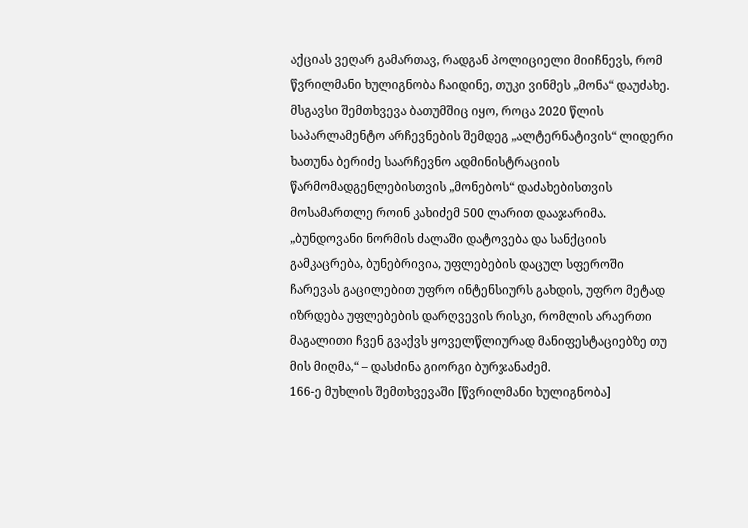აქციას ვეღარ გამართავ, რადგან პოლიციელი მიიჩნევს, რომ წვრილმანი ხულიგნობა ჩაიდინე, თუკი ვინმეს „მონა“ დაუძახე. მსგავსი შემთხვევა ბათუმშიც იყო, როცა 2020 წლის საპარლამენტო არჩევნების შემდეგ „ალტერნატივის“ ლიდერი ხათუნა ბერიძე საარჩევნო ადმინისტრაციის წარმომადგენლებისთვის „მონებოს“ დაძახებისთვის მოსამართლე როინ კახიძემ 500 ლარით დააჯარიმა.
„ბუნდოვანი ნორმის ძალაში დატოვება და სანქციის გამკაცრება, ბუნებრივია, უფლებების დაცულ სფეროში ჩარევას გაცილებით უფრო ინტენსიურს გახდის, უფრო მეტად იზრდება უფლებების დარღვევის რისკი, რომლის არაერთი მაგალითი ჩვენ გვაქვს ყოველწლიურად მანიფესტაციებზე თუ მის მიღმა,“ – დასძინა გიორგი ბურჯანაძემ.
166-ე მუხლის შემთხვევაში [წვრილმანი ხულიგნობა]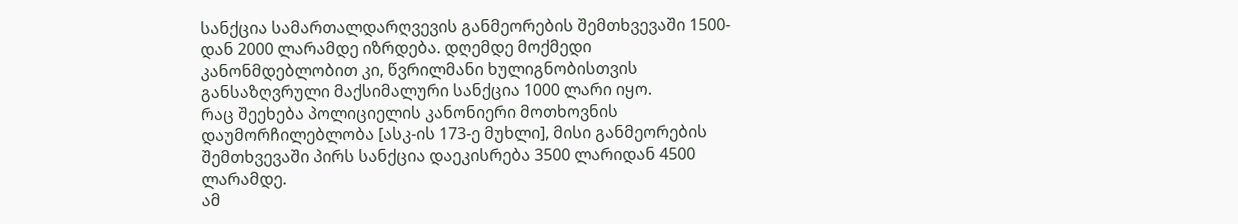სანქცია სამართალდარღვევის განმეორების შემთხვევაში 1500-დან 2000 ლარამდე იზრდება. დღემდე მოქმედი კანონმდებლობით კი, წვრილმანი ხულიგნობისთვის განსაზღვრული მაქსიმალური სანქცია 1000 ლარი იყო.
რაც შეეხება პოლიციელის კანონიერი მოთხოვნის დაუმორჩილებლობა [ასკ-ის 173-ე მუხლი], მისი განმეორების შემთხვევაში პირს სანქცია დაეკისრება 3500 ლარიდან 4500 ლარამდე.
ამ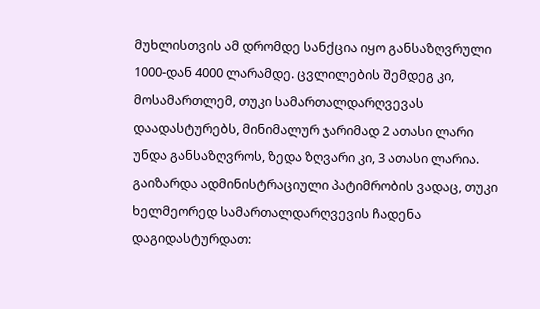მუხლისთვის ამ დრომდე სანქცია იყო განსაზღვრული 1000-დან 4000 ლარამდე. ცვლილების შემდეგ კი, მოსამართლემ, თუკი სამართალდარღვევას დაადასტურებს, მინიმალურ ჯარიმად 2 ათასი ლარი უნდა განსაზღვროს, ზედა ზღვარი კი, 3 ათასი ლარია.
გაიზარდა ადმინისტრაციული პატიმრობის ვადაც, თუკი ხელმეორედ სამართალდარღვევის ჩადენა დაგიდასტურდათ: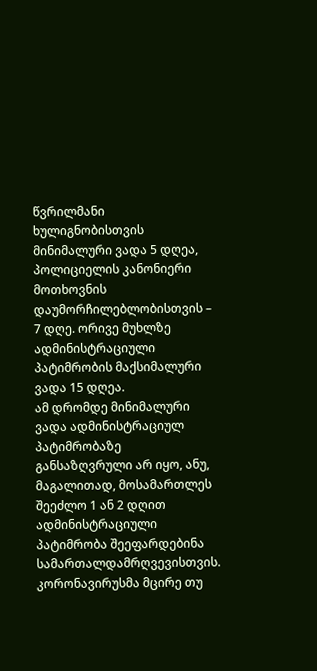წვრილმანი ხულიგნობისთვის მინიმალური ვადა 5 დღეა, პოლიციელის კანონიერი მოთხოვნის დაუმორჩილებლობისთვის – 7 დღე. ორივე მუხლზე ადმინისტრაციული პატიმრობის მაქსიმალური ვადა 15 დღეა.
ამ დრომდე მინიმალური ვადა ადმინისტრაციულ პატიმრობაზე განსაზღვრული არ იყო, ანუ, მაგალითად, მოსამართლეს შეეძლო 1 ან 2 დღით ადმინისტრაციული პატიმრობა შეეფარდებინა სამართალდამრღვევისთვის.
კორონავირუსმა მცირე თუ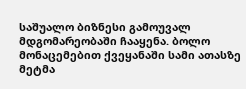საშუალო ბიზნესი გამოუვალ მდგომარეობაში ჩააყენა. ბოლო მონაცემებით ქვეყანაში სამი ათასზე მეტმა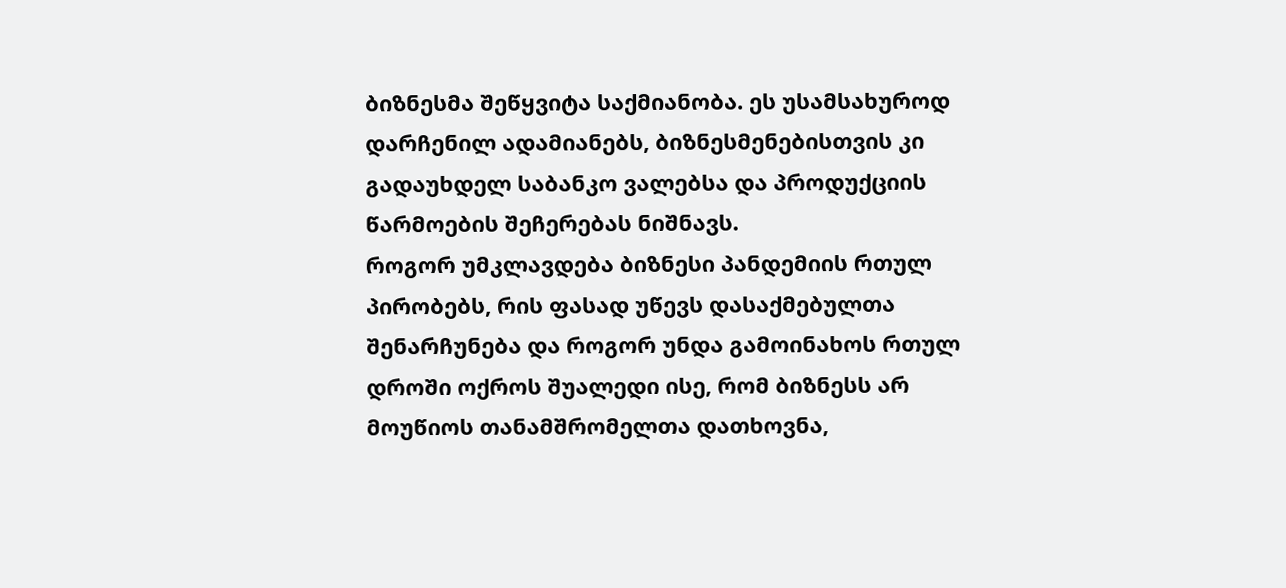ბიზნესმა შეწყვიტა საქმიანობა. ეს უსამსახუროდ დარჩენილ ადამიანებს, ბიზნესმენებისთვის კი გადაუხდელ საბანკო ვალებსა და პროდუქციის წარმოების შეჩერებას ნიშნავს.
როგორ უმკლავდება ბიზნესი პანდემიის რთულ პირობებს, რის ფასად უწევს დასაქმებულთა შენარჩუნება და როგორ უნდა გამოინახოს რთულ დროში ოქროს შუალედი ისე, რომ ბიზნესს არ მოუწიოს თანამშრომელთა დათხოვნა,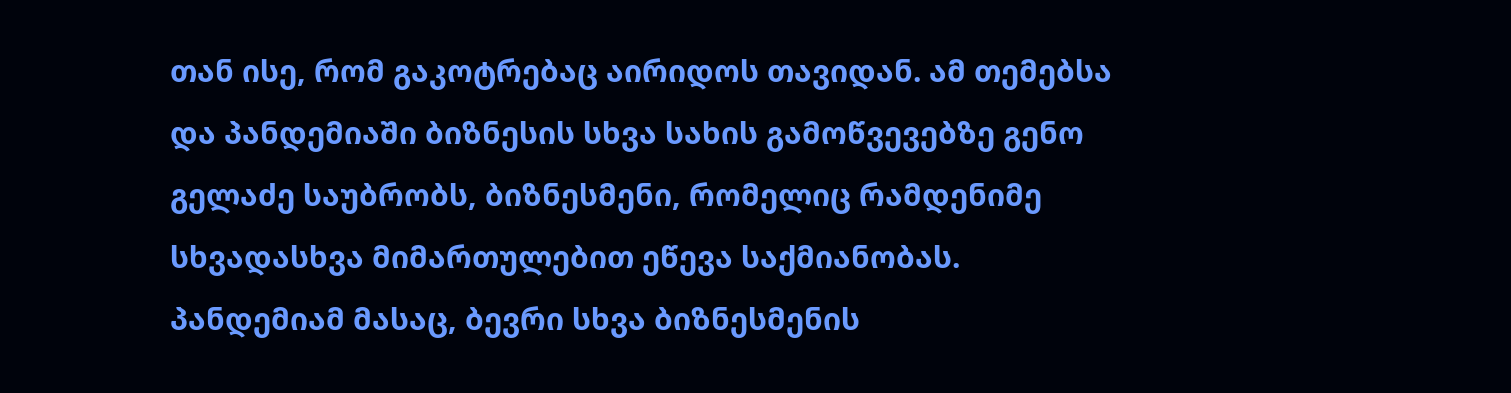თან ისე, რომ გაკოტრებაც აირიდოს თავიდან. ამ თემებსა და პანდემიაში ბიზნესის სხვა სახის გამოწვევებზე გენო გელაძე საუბრობს, ბიზნესმენი, რომელიც რამდენიმე სხვადასხვა მიმართულებით ეწევა საქმიანობას. პანდემიამ მასაც, ბევრი სხვა ბიზნესმენის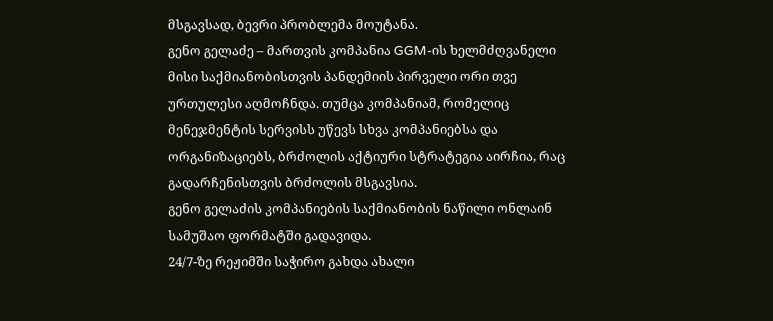მსგავსად, ბევრი პრობლემა მოუტანა.
გენო გელაძე – მართვის კომპანია GGM-ის ხელმძღვანელი
მისი საქმიანობისთვის პანდემიის პირველი ორი თვე ურთულესი აღმოჩნდა. თუმცა კომპანიამ, რომელიც მენეჯმენტის სერვისს უწევს სხვა კომპანიებსა და ორგანიზაციებს, ბრძოლის აქტიური სტრატეგია აირჩია, რაც გადარჩენისთვის ბრძოლის მსგავსია.
გენო გელაძის კომპანიების საქმიანობის ნაწილი ონლაინ სამუშაო ფორმატში გადავიდა.
24/7-ზე რეჟიმში საჭირო გახდა ახალი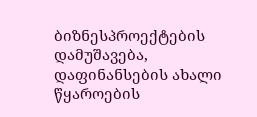ბიზნესპროექტების დამუშავება, დაფინანსების ახალი წყაროების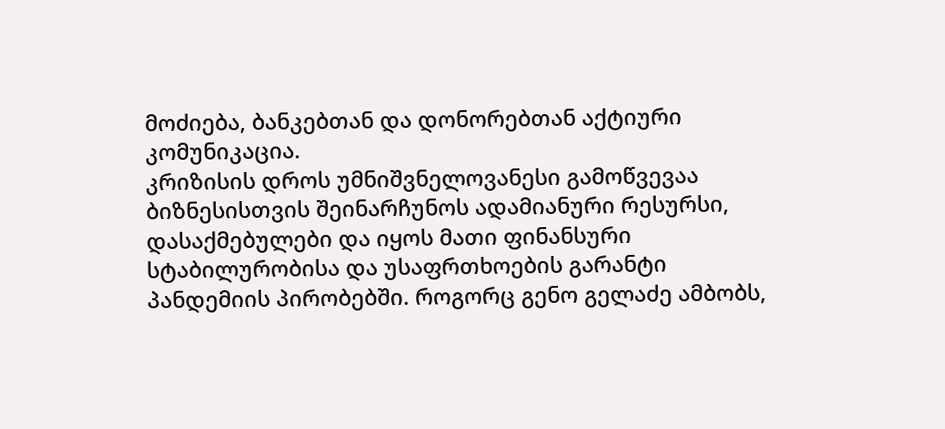მოძიება, ბანკებთან და დონორებთან აქტიური კომუნიკაცია.
კრიზისის დროს უმნიშვნელოვანესი გამოწვევაა ბიზნესისთვის შეინარჩუნოს ადამიანური რესურსი, დასაქმებულები და იყოს მათი ფინანსური სტაბილურობისა და უსაფრთხოების გარანტი პანდემიის პირობებში. როგორც გენო გელაძე ამბობს,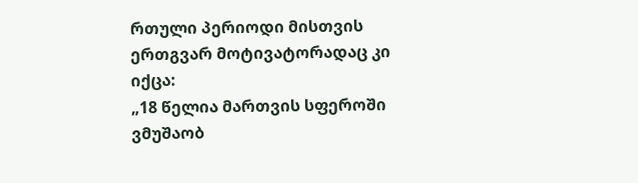რთული პერიოდი მისთვის ერთგვარ მოტივატორადაც კი იქცა:
„18 წელია მართვის სფეროში ვმუშაობ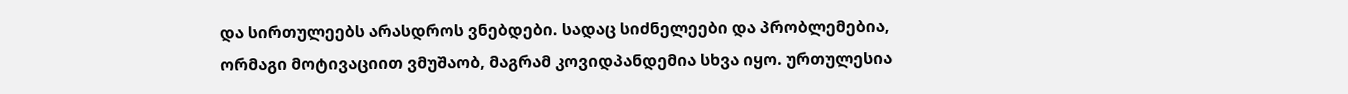და სირთულეებს არასდროს ვნებდები. სადაც სიძნელეები და პრობლემებია, ორმაგი მოტივაციით ვმუშაობ, მაგრამ კოვიდპანდემია სხვა იყო. ურთულესია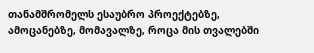თანამშრომელს ესაუბრო პროექტებზე, ამოცანებზე, მომავალზე, როცა მის თვალებში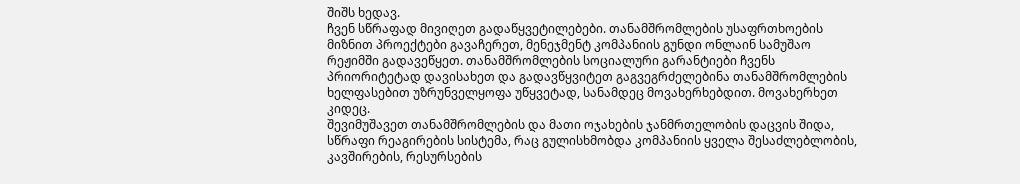შიშს ხედავ.
ჩვენ სწრაფად მივიღეთ გადაწყვეტილებები. თანამშრომლების უსაფრთხოების მიზნით პროექტები გავაჩერეთ, მენეჯმენტ კომპანიის გუნდი ონლაინ სამუშაო რეჟიმში გადავეწყეთ. თანამშრომლების სოციალური გარანტიები ჩვენს პრიორიტეტად დავისახეთ და გადავწყვიტეთ გაგვეგრძელებინა თანამშრომლების ხელფასებით უზრუნველყოფა უწყვეტად, სანამდეც მოვახერხებდით. მოვახერხეთ კიდეც.
შევიმუშავეთ თანამშრომლების და მათი ოჯახების ჯანმრთელობის დაცვის შიდა, სწრაფი რეაგირების სისტემა, რაც გულისხმობდა კომპანიის ყველა შესაძლებლობის, კავშირების, რესურსების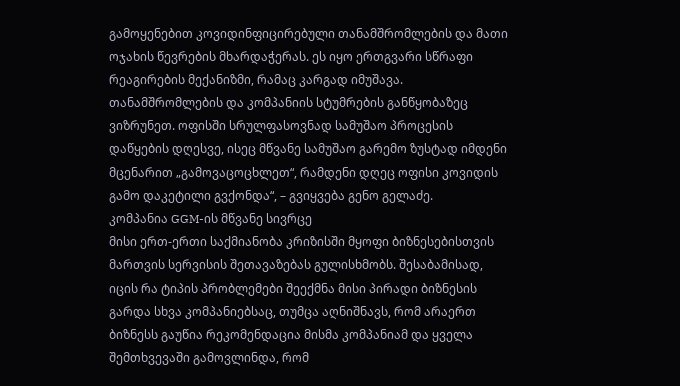გამოყენებით კოვიდინფიცირებული თანამშრომლების და მათი ოჯახის წევრების მხარდაჭერას. ეს იყო ერთგვარი სწრაფი რეაგირების მექანიზმი, რამაც კარგად იმუშავა.
თანამშრომლების და კომპანიის სტუმრების განწყობაზეც ვიზრუნეთ. ოფისში სრულფასოვნად სამუშაო პროცესის დაწყების დღესვე, ისეც მწვანე სამუშაო გარემო ზუსტად იმდენი მცენარით „გამოვაცოცხლეთ“, რამდენი დღეც ოფისი კოვიდის გამო დაკეტილი გვქონდა“, – გვიყვება გენო გელაძე.
კომპანია GGM-ის მწვანე სივრცე
მისი ერთ-ერთი საქმიანობა კრიზისში მყოფი ბიზნესებისთვის მართვის სერვისის შეთავაზებას გულისხმობს. შესაბამისად, იცის რა ტიპის პრობლემები შეექმნა მისი პირადი ბიზნესის გარდა სხვა კომპანიებსაც, თუმცა აღნიშნავს, რომ არაერთ ბიზნესს გაუწია რეკომენდაცია მისმა კომპანიამ და ყველა შემთხვევაში გამოვლინდა, რომ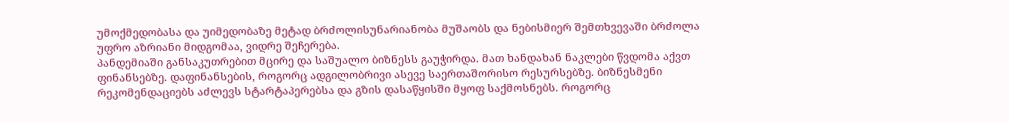უმოქმედობასა და უიმედობაზე მეტად ბრძოლისუნარიანობა მუშაობს და ნებისმიერ შემთხვევაში ბრძოლა უფრო აზრიანი მიდგომაა, ვიდრე შეჩერება.
პანდემიაში განსაკუთრებით მცირე და საშუალო ბიზნესს გაუჭირდა. მათ ხანდახან ნაკლები წვდომა აქვთ ფინანსებზე. დაფინანსების, როგორც ადგილობრივი ასევე საერთაშორისო რესურსებზე. ბიზნესმენი რეკომენდაციებს აძლევს სტარტაპერებსა და გზის დასაწყისში მყოფ საქმოსნებს. როგორც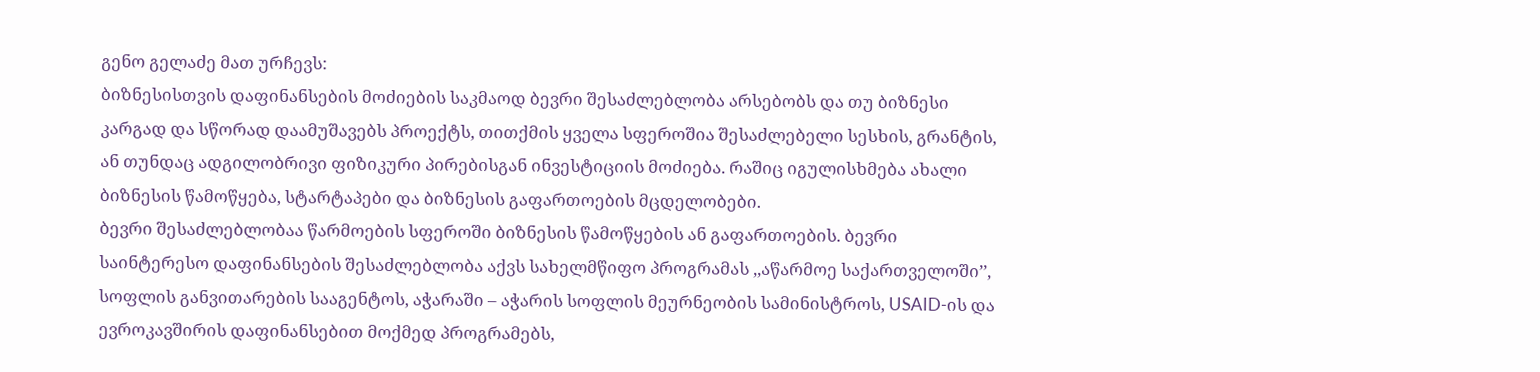გენო გელაძე მათ ურჩევს:
ბიზნესისთვის დაფინანსების მოძიების საკმაოდ ბევრი შესაძლებლობა არსებობს და თუ ბიზნესი კარგად და სწორად დაამუშავებს პროექტს, თითქმის ყველა სფეროშია შესაძლებელი სესხის, გრანტის, ან თუნდაც ადგილობრივი ფიზიკური პირებისგან ინვესტიციის მოძიება. რაშიც იგულისხმება ახალი ბიზნესის წამოწყება, სტარტაპები და ბიზნესის გაფართოების მცდელობები.
ბევრი შესაძლებლობაა წარმოების სფეროში ბიზნესის წამოწყების ან გაფართოების. ბევრი საინტერესო დაფინანსების შესაძლებლობა აქვს სახელმწიფო პროგრამას ,,აწარმოე საქართველოში’’, სოფლის განვითარების სააგენტოს, აჭარაში – აჭარის სოფლის მეურნეობის სამინისტროს, USAID-ის და ევროკავშირის დაფინანსებით მოქმედ პროგრამებს,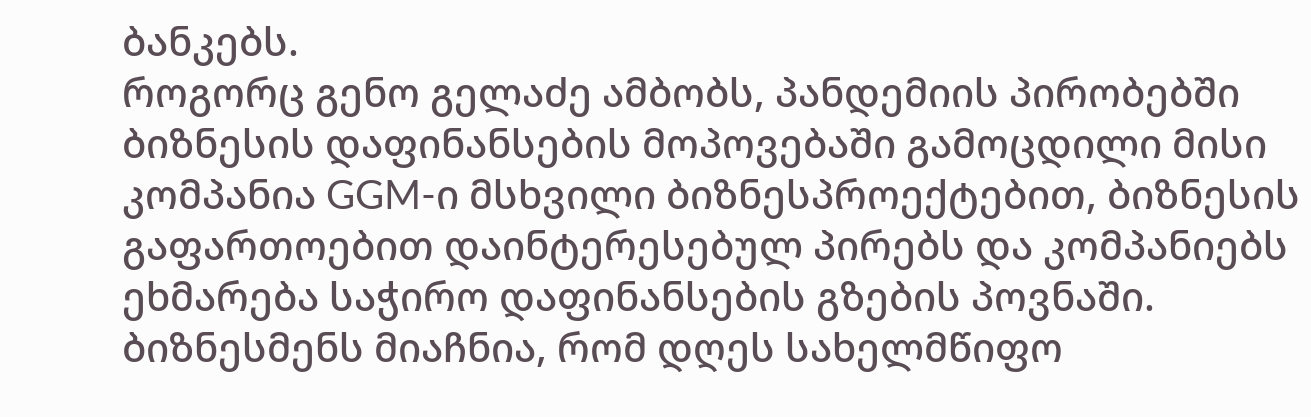ბანკებს.
როგორც გენო გელაძე ამბობს, პანდემიის პირობებში ბიზნესის დაფინანსების მოპოვებაში გამოცდილი მისი კომპანია GGM-ი მსხვილი ბიზნესპროექტებით, ბიზნესის გაფართოებით დაინტერესებულ პირებს და კომპანიებს ეხმარება საჭირო დაფინანსების გზების პოვნაში.
ბიზნესმენს მიაჩნია, რომ დღეს სახელმწიფო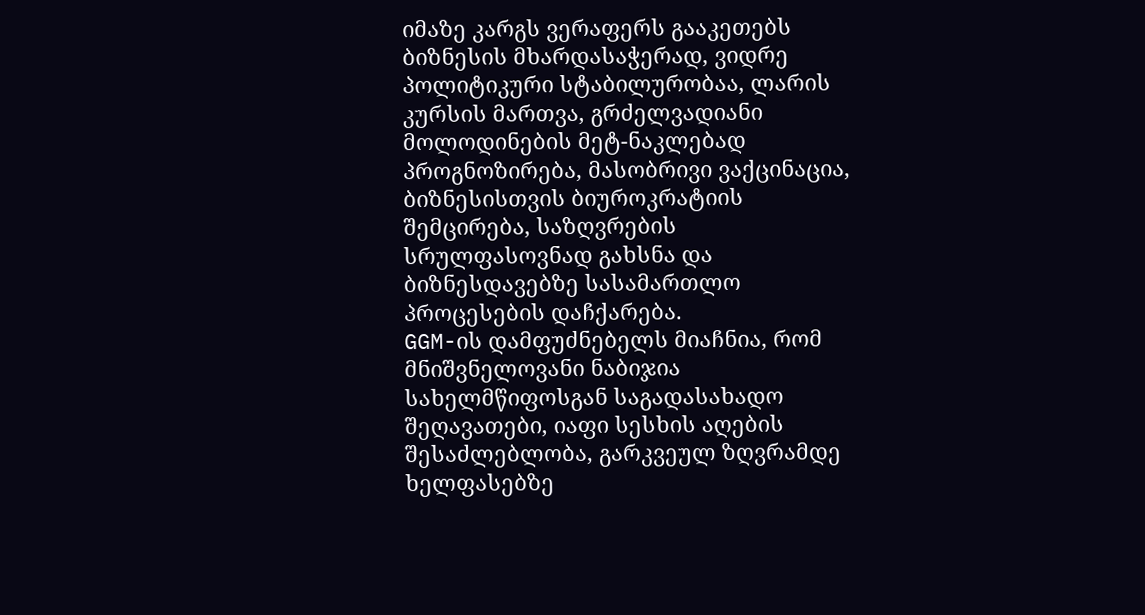იმაზე კარგს ვერაფერს გააკეთებს ბიზნესის მხარდასაჭერად, ვიდრე პოლიტიკური სტაბილურობაა, ლარის კურსის მართვა, გრძელვადიანი მოლოდინების მეტ-ნაკლებად პროგნოზირება, მასობრივი ვაქცინაცია, ბიზნესისთვის ბიუროკრატიის შემცირება, საზღვრების სრულფასოვნად გახსნა და ბიზნესდავებზე სასამართლო პროცესების დაჩქარება.
GGM-ის დამფუძნებელს მიაჩნია, რომ მნიშვნელოვანი ნაბიჯია სახელმწიფოსგან საგადასახადო შეღავათები, იაფი სესხის აღების შესაძლებლობა, გარკვეულ ზღვრამდე ხელფასებზე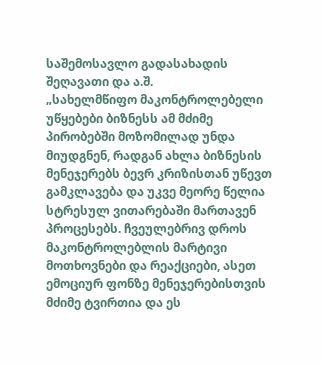საშემოსავლო გადასახადის შეღავათი და ა.შ.
„სახელმწიფო მაკონტროლებელი უწყებები ბიზნესს ამ მძიმე პირობებში მოზომილად უნდა მიუდგნენ, რადგან ახლა ბიზნესის მენეჯერებს ბევრ კრიზისთან უწევთ გამკლავება და უკვე მეორე წელია სტრესულ ვითარებაში მართავენ პროცესებს. ჩვეულებრივ დროს მაკონტროლებლის მარტივი მოთხოვნები და რეაქციები, ასეთ ემოციურ ფონზე მენეჯერებისთვის მძიმე ტვირთია და ეს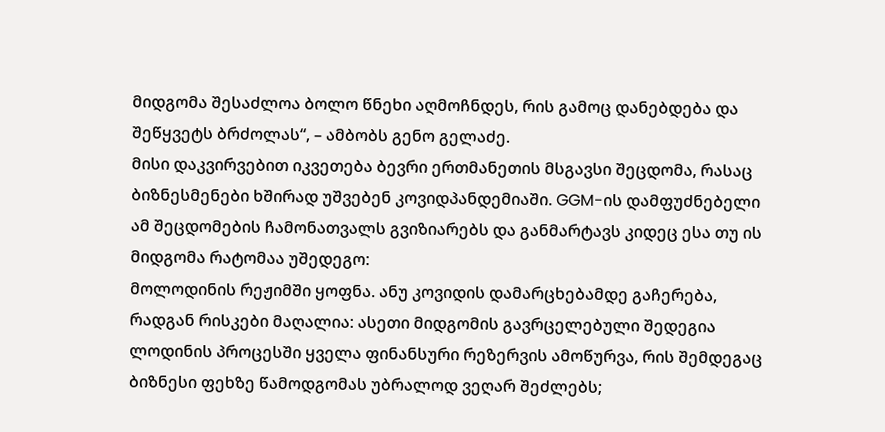მიდგომა შესაძლოა ბოლო წნეხი აღმოჩნდეს, რის გამოც დანებდება და შეწყვეტს ბრძოლას“, – ამბობს გენო გელაძე.
მისი დაკვირვებით იკვეთება ბევრი ერთმანეთის მსგავსი შეცდომა, რასაც ბიზნესმენები ხშირად უშვებენ კოვიდპანდემიაში. GGM-ის დამფუძნებელი ამ შეცდომების ჩამონათვალს გვიზიარებს და განმარტავს კიდეც ესა თუ ის მიდგომა რატომაა უშედეგო:
მოლოდინის რეჟიმში ყოფნა. ანუ კოვიდის დამარცხებამდე გაჩერება, რადგან რისკები მაღალია: ასეთი მიდგომის გავრცელებული შედეგია ლოდინის პროცესში ყველა ფინანსური რეზერვის ამოწურვა, რის შემდეგაც ბიზნესი ფეხზე წამოდგომას უბრალოდ ვეღარ შეძლებს;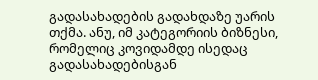გადასახადების გადახდაზე უარის თქმა. ანუ, იმ კატეგორიის ბიზნესი, რომელიც კოვიდამდე ისედაც გადასახადებისგან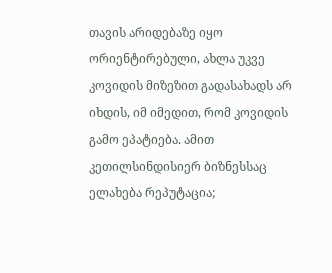თავის არიდებაზე იყო ორიენტირებული, ახლა უკვე კოვიდის მიზეზით გადასახადს არ იხდის, იმ იმედით, რომ კოვიდის გამო ეპატიება. ამით კეთილსინდისიერ ბიზნესსაც ელახება რეპუტაცია;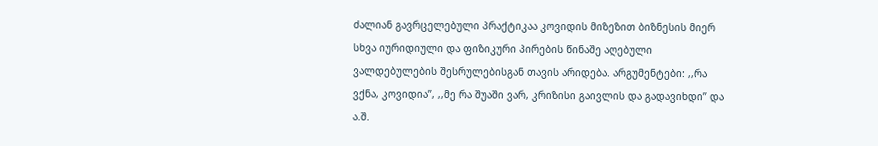ძალიან გავრცელებული პრაქტიკაა კოვიდის მიზეზით ბიზნესის მიერ სხვა იურიდიული და ფიზიკური პირების წინაშე აღებული ვალდებულების შესრულებისგან თავის არიდება. არგუმენტები: ,,რა ვქნა, კოვიდია’’, ,,მე რა შუაში ვარ, კრიზისი გაივლის და გადავიხდი’’ და ა.შ.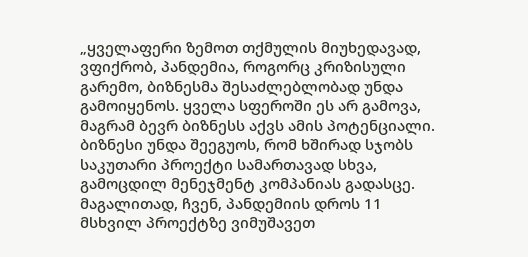„ყველაფერი ზემოთ თქმულის მიუხედავად, ვფიქრობ, პანდემია, როგორც კრიზისული გარემო, ბიზნესმა შესაძლებლობად უნდა გამოიყენოს. ყველა სფეროში ეს არ გამოვა, მაგრამ ბევრ ბიზნესს აქვს ამის პოტენციალი. ბიზნესი უნდა შეეგუოს, რომ ხშირად სჯობს საკუთარი პროექტი სამართავად სხვა, გამოცდილ მენეჯმენტ კომპანიას გადასცე. მაგალითად, ჩვენ, პანდემიის დროს 11 მსხვილ პროექტზე ვიმუშავეთ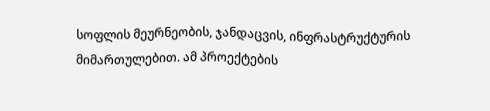სოფლის მეურნეობის, ჯანდაცვის, ინფრასტრუქტურის მიმართულებით. ამ პროექტების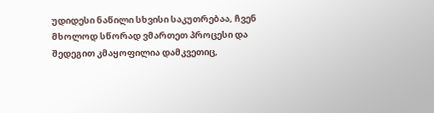უდიდესი ნაწილი სხვისი საკუთრებაა, ჩვენ მხოლოდ სწორად ვმართეთ პროცესი და შედეგით კმაყოფილია დამკვეთიც,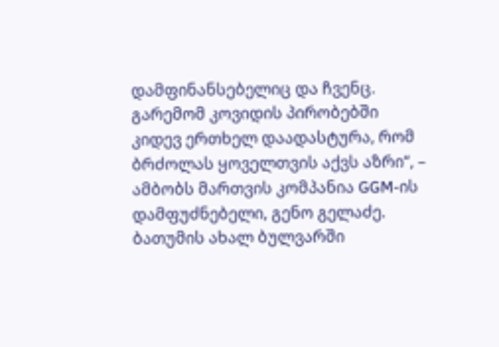დამფინანსებელიც და ჩვენც. გარემომ კოვიდის პირობებში კიდევ ერთხელ დაადასტურა, რომ ბრძოლას ყოველთვის აქვს აზრი“, – ამბობს მართვის კომპანია GGM-ის დამფუძნებელი, გენო გელაძე.
ბათუმის ახალ ბულვარში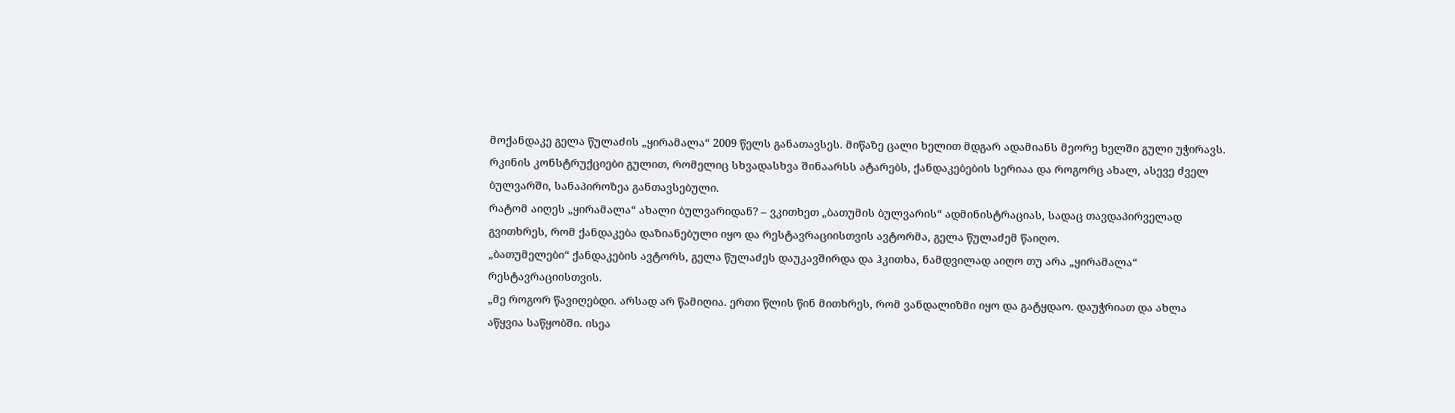მოქანდაკე გელა წულაძის „ყირამალა“ 2009 წელს განათავსეს. მიწაზე ცალი ხელით მდგარ ადამიანს მეორე ხელში გული უჭირავს.
რკინის კონსტრუქციები გულით, რომელიც სხვადასხვა შინაარსს ატარებს, ქანდაკებების სერიაა და როგორც ახალ, ასევე ძველ ბულვარში, სანაპიროზეა განთავსებული.
რატომ აიღეს „ყირამალა“ ახალი ბულვარიდან? – ვკითხეთ „ბათუმის ბულვარის“ ადმინისტრაციას, სადაც თავდაპირველად გვითხრეს, რომ ქანდაკება დაზიანებული იყო და რესტავრაციისთვის ავტორმა, გელა წულაძემ წაიღო.
„ბათუმელები“ ქანდაკების ავტორს, გელა წულაძეს დაუკავშირდა და ჰკითხა, ნამდვილად აიღო თუ არა „ყირამალა“ რესტავრაციისთვის.
„მე როგორ წავიღებდი. არსად არ წამიღია. ერთი წლის წინ მითხრეს, რომ ვანდალიზმი იყო და გატყდაო. დაუჭრიათ და ახლა აწყვია საწყობში. ისეა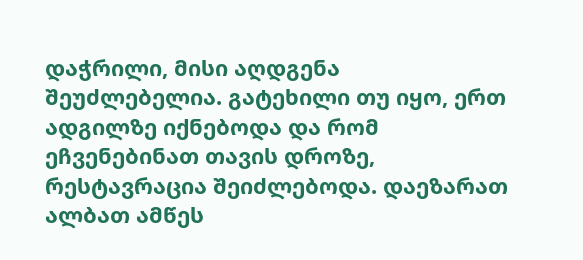დაჭრილი, მისი აღდგენა შეუძლებელია. გატეხილი თუ იყო, ერთ ადგილზე იქნებოდა და რომ ეჩვენებინათ თავის დროზე, რესტავრაცია შეიძლებოდა. დაეზარათ ალბათ ამწეს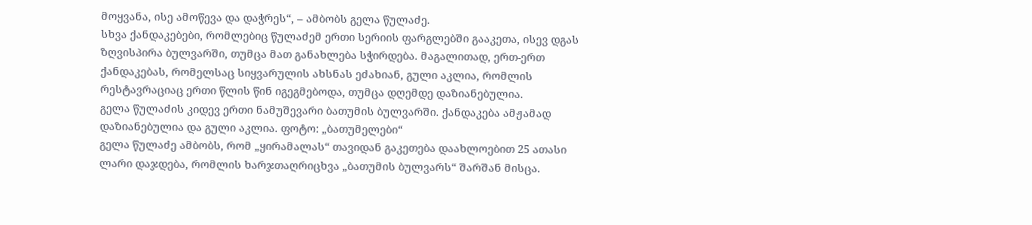მოყვანა, ისე ამოწევა და დაჭრეს“, – ამბობს გელა წულაძე.
სხვა ქანდაკებები, რომლებიც წულაძემ ერთი სერიის ფარგლებში გააკეთა, ისევ დგას ზღვისპირა ბულვარში, თუმცა მათ განახლება სჭირდება. მაგალითად, ერთ-ერთ ქანდაკებას, რომელსაც სიყვარულის ახსნას ეძახიან, გული აკლია, რომლის რესტავრაციაც ერთი წლის წინ იგეგმებოდა, თუმცა დღემდე დაზიანებულია.
გელა წულაძის კიდევ ერთი ნამუშევარი ბათუმის ბულვარში. ქანდაკება ამჟამად დაზიანებულია და გული აკლია. ფოტო: „ბათუმელები“
გელა წულაძე ამბობს, რომ „ყირამალას“ თავიდან გაკეთება დაახლოებით 25 ათასი ლარი დაჯდება, რომლის ხარჯთაღრიცხვა „ბათუმის ბულვარს“ შარშან მისცა.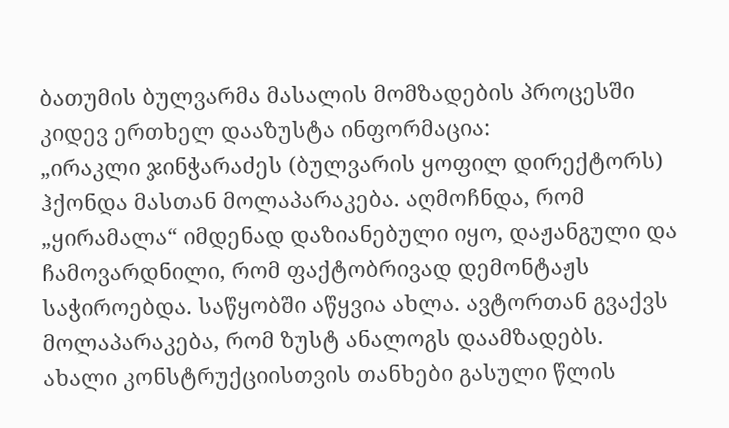ბათუმის ბულვარმა მასალის მომზადების პროცესში კიდევ ერთხელ დააზუსტა ინფორმაცია:
„ირაკლი ჯინჭარაძეს (ბულვარის ყოფილ დირექტორს) ჰქონდა მასთან მოლაპარაკება. აღმოჩნდა, რომ „ყირამალა“ იმდენად დაზიანებული იყო, დაჟანგული და ჩამოვარდნილი, რომ ფაქტობრივად დემონტაჟს საჭიროებდა. საწყობში აწყვია ახლა. ავტორთან გვაქვს მოლაპარაკება, რომ ზუსტ ანალოგს დაამზადებს.
ახალი კონსტრუქციისთვის თანხები გასული წლის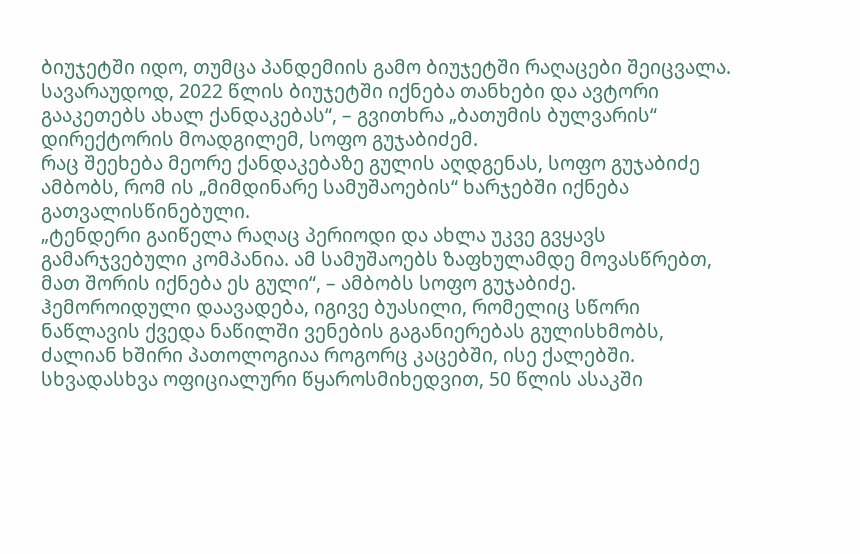ბიუჯეტში იდო, თუმცა პანდემიის გამო ბიუჯეტში რაღაცები შეიცვალა. სავარაუდოდ, 2022 წლის ბიუჯეტში იქნება თანხები და ავტორი გააკეთებს ახალ ქანდაკებას“, – გვითხრა „ბათუმის ბულვარის“ დირექტორის მოადგილემ, სოფო გუჯაბიძემ.
რაც შეეხება მეორე ქანდაკებაზე გულის აღდგენას, სოფო გუჯაბიძე ამბობს, რომ ის „მიმდინარე სამუშაოების“ ხარჯებში იქნება გათვალისწინებული.
„ტენდერი გაიწელა რაღაც პერიოდი და ახლა უკვე გვყავს გამარჯვებული კომპანია. ამ სამუშაოებს ზაფხულამდე მოვასწრებთ, მათ შორის იქნება ეს გული“, – ამბობს სოფო გუჯაბიძე.
ჰემოროიდული დაავადება, იგივე ბუასილი, რომელიც სწორი ნაწლავის ქვედა ნაწილში ვენების გაგანიერებას გულისხმობს, ძალიან ხშირი პათოლოგიაა როგორც კაცებში, ისე ქალებში. სხვადასხვა ოფიციალური წყაროსმიხედვით, 50 წლის ასაკში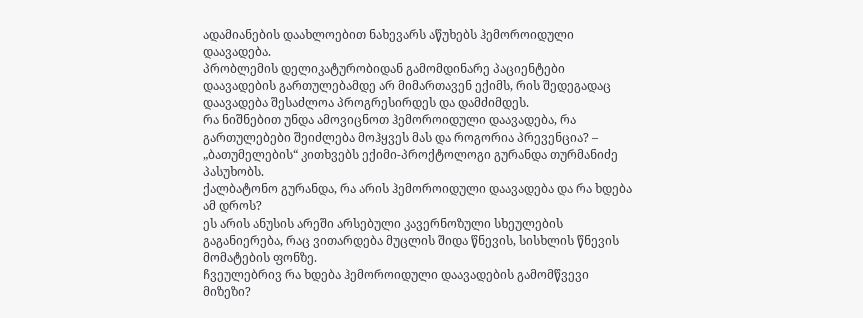ადამიანების დაახლოებით ნახევარს აწუხებს ჰემოროიდული დაავადება.
პრობლემის დელიკატურობიდან გამომდინარე პაციენტები დაავადების გართულებამდე არ მიმართავენ ექიმს, რის შედეგადაც დაავადება შესაძლოა პროგრესირდეს და დამძიმდეს.
რა ნიშნებით უნდა ამოვიცნოთ ჰემოროიდული დაავადება, რა გართულებები შეიძლება მოჰყვეს მას და როგორია პრევენცია? – „ბათუმელების“ კითხვებს ექიმი-პროქტოლოგი გურანდა თურმანიძე პასუხობს.
ქალბატონო გურანდა, რა არის ჰემოროიდული დაავადება და რა ხდება ამ დროს?
ეს არის ანუსის არეში არსებული კავერნოზული სხეულების გაგანიერება, რაც ვითარდება მუცლის შიდა წნევის, სისხლის წნევის მომატების ფონზე.
ჩვეულებრივ რა ხდება ჰემოროიდული დაავადების გამომწვევი მიზეზი?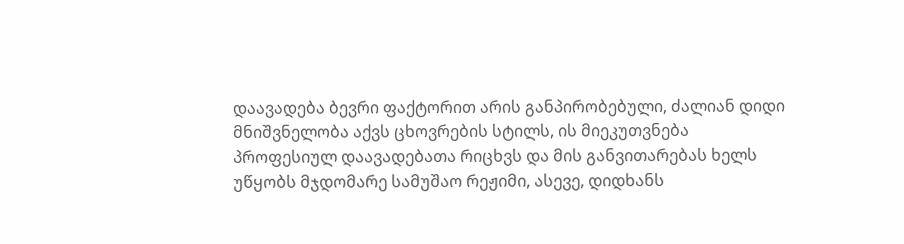დაავადება ბევრი ფაქტორით არის განპირობებული, ძალიან დიდი მნიშვნელობა აქვს ცხოვრების სტილს, ის მიეკუთვნება პროფესიულ დაავადებათა რიცხვს და მის განვითარებას ხელს უწყობს მჯდომარე სამუშაო რეჟიმი, ასევე, დიდხანს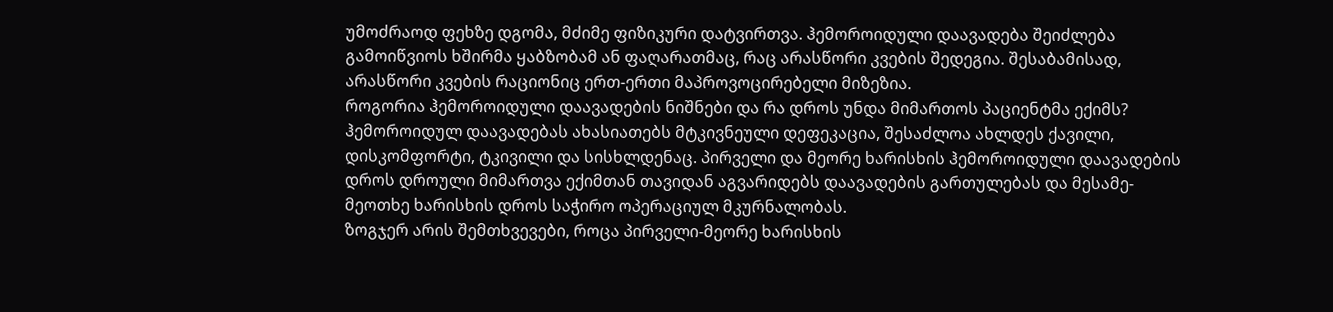უმოძრაოდ ფეხზე დგომა, მძიმე ფიზიკური დატვირთვა. ჰემოროიდული დაავადება შეიძლება გამოიწვიოს ხშირმა ყაბზობამ ან ფაღარათმაც, რაც არასწორი კვების შედეგია. შესაბამისად, არასწორი კვების რაციონიც ერთ-ერთი მაპროვოცირებელი მიზეზია.
როგორია ჰემოროიდული დაავადების ნიშნები და რა დროს უნდა მიმართოს პაციენტმა ექიმს?
ჰემოროიდულ დაავადებას ახასიათებს მტკივნეული დეფეკაცია, შესაძლოა ახლდეს ქავილი, დისკომფორტი, ტკივილი და სისხლდენაც. პირველი და მეორე ხარისხის ჰემოროიდული დაავადების დროს დროული მიმართვა ექიმთან თავიდან აგვარიდებს დაავადების გართულებას და მესამე-მეოთხე ხარისხის დროს საჭირო ოპერაციულ მკურნალობას.
ზოგჯერ არის შემთხვევები, როცა პირველი-მეორე ხარისხის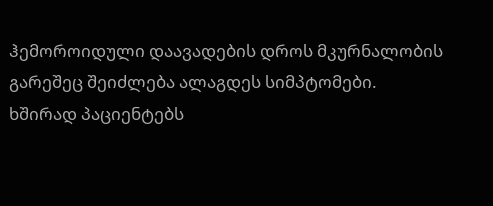ჰემოროიდული დაავადების დროს მკურნალობის გარეშეც შეიძლება ალაგდეს სიმპტომები.
ხშირად პაციენტებს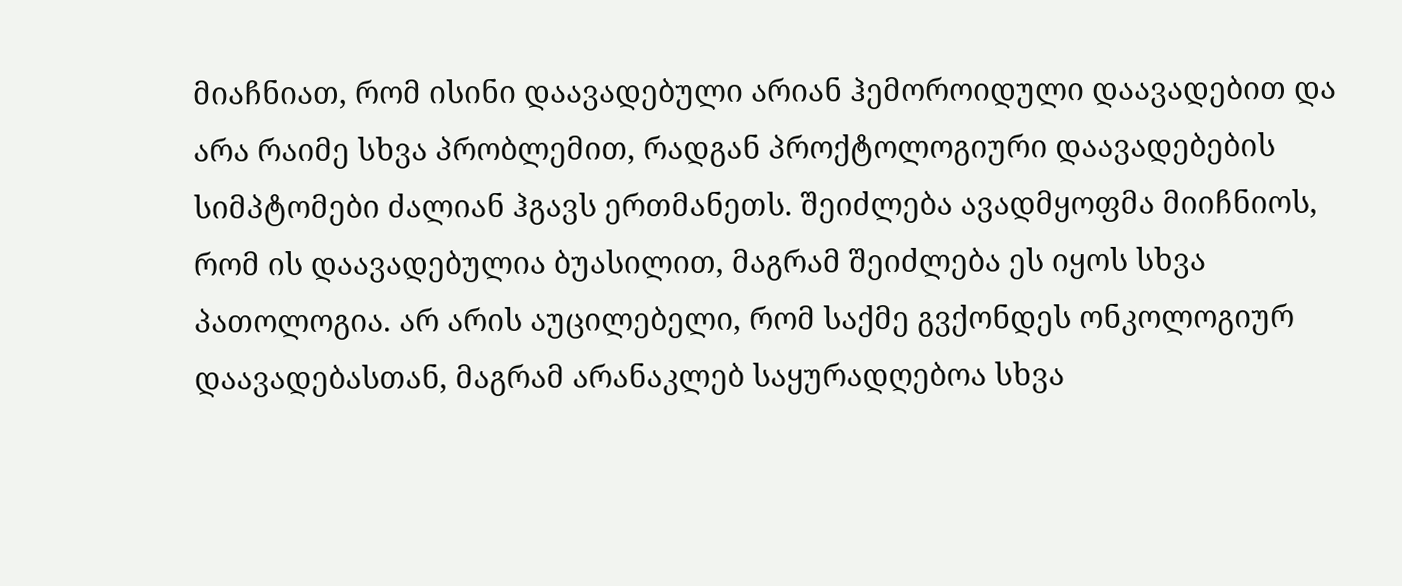მიაჩნიათ, რომ ისინი დაავადებული არიან ჰემოროიდული დაავადებით და არა რაიმე სხვა პრობლემით, რადგან პროქტოლოგიური დაავადებების სიმპტომები ძალიან ჰგავს ერთმანეთს. შეიძლება ავადმყოფმა მიიჩნიოს, რომ ის დაავადებულია ბუასილით, მაგრამ შეიძლება ეს იყოს სხვა პათოლოგია. არ არის აუცილებელი, რომ საქმე გვქონდეს ონკოლოგიურ დაავადებასთან, მაგრამ არანაკლებ საყურადღებოა სხვა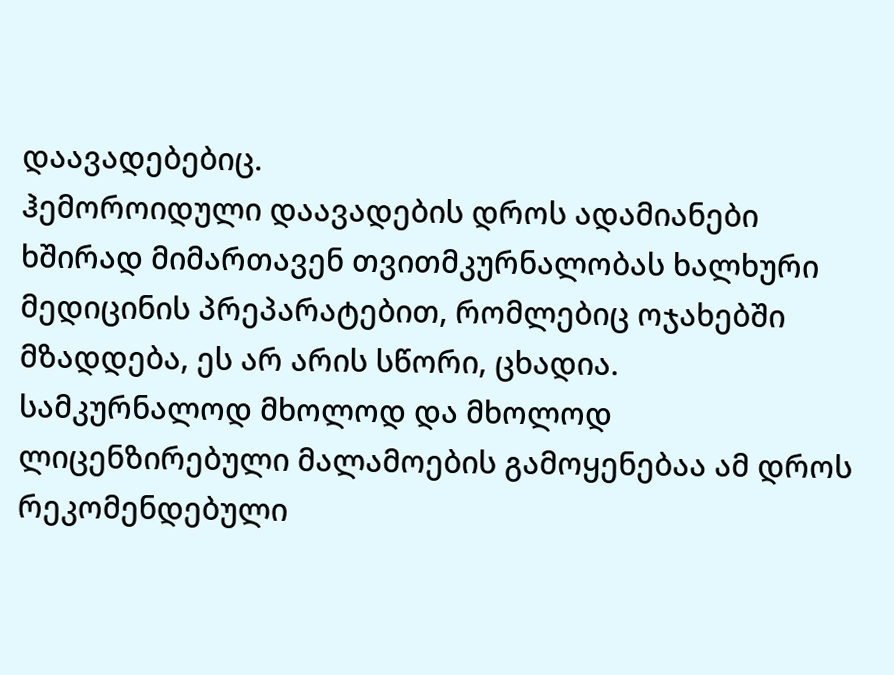დაავადებებიც.
ჰემოროიდული დაავადების დროს ადამიანები ხშირად მიმართავენ თვითმკურნალობას ხალხური მედიცინის პრეპარატებით, რომლებიც ოჯახებში მზადდება, ეს არ არის სწორი, ცხადია.
სამკურნალოდ მხოლოდ და მხოლოდ ლიცენზირებული მალამოების გამოყენებაა ამ დროს რეკომენდებული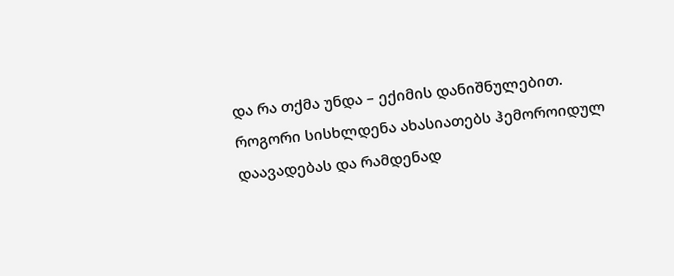და რა თქმა უნდა – ექიმის დანიშნულებით.
როგორი სისხლდენა ახასიათებს ჰემოროიდულ დაავადებას და რამდენად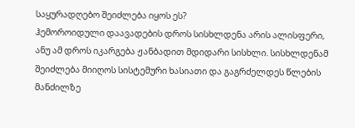საყურადღებო შეიძლება იყოს ეს?
ჰემოროიდული დაავადების დროს სისხლდენა არის ალისფერი, ანუ ამ დროს იკარგება ჟანბადით მდიდარი სისხლი. სისხლდენამ შეიძლება მიიღოს სისტემური ხასიათი და გაგრძელდეს წლების მანძილზე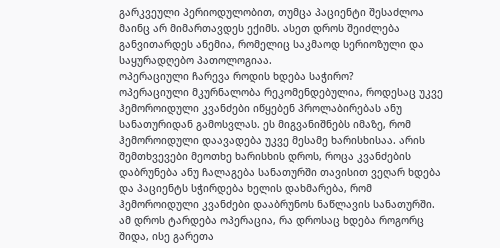გარკვეული პერიოდულობით, თუმცა პაციენტი შესაძლოა მაინც არ მიმართავდეს ექიმს. ასეთ დროს შეიძლება განვითარდეს ანემია, რომელიც საკმაოდ სერიოზული და საყურადღებო პათოლოგიაა.
ოპერაციული ჩარევა როდის ხდება საჭირო?
ოპერაციული მკურნალობა რეკომენდებულია, როდესაც უკვე ჰემოროიდული კვანძები იწყებენ პროლაბირებას ანუ სანათურიდან გამოსვლას. ეს მიგვანიშნებს იმაზე, რომ ჰემოროიდული დაავადება უკვე მესამე ხარისხისაა. არის შემთხვევები მეოთხე ხარისხის დროს, როცა კვანძების დაბრუნება ანუ ჩალაგება სანათურში თავისით ვეღარ ხდება და პაციენტს სჭირდება ხელის დახმარება, რომ ჰემოროიდული კვანძები დააბრუნოს ნაწლავის სანათურში. ამ დროს ტარდება ოპერაცია, რა დროსაც ხდება როგორც შიდა, ისე გარეთა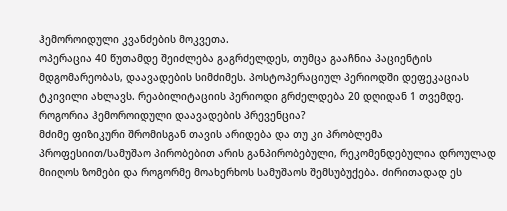ჰემოროიდული კვანძების მოკვეთა.
ოპერაცია 40 წუთამდე შეიძლება გაგრძელდეს, თუმცა გააჩნია პაციენტის მდგომარეობას, დაავადების სიმძიმეს. პოსტოპერაციულ პერიოდში დეფეკაციას ტკივილი ახლავს. რეაბილიტაციის პერიოდი გრძელდება 20 დღიდან 1 თვემდე.
როგორია ჰემოროიდული დაავადების პრევენცია?
მძიმე ფიზიკური შრომისგან თავის არიდება და თუ კი პრობლემა პროფესიით/სამუშაო პირობებით არის განპირობებული, რეკომენდებულია დროულად მიიღოს ზომები და როგორმე მოახერხოს სამუშაოს შემსუბუქება. ძირითადად ეს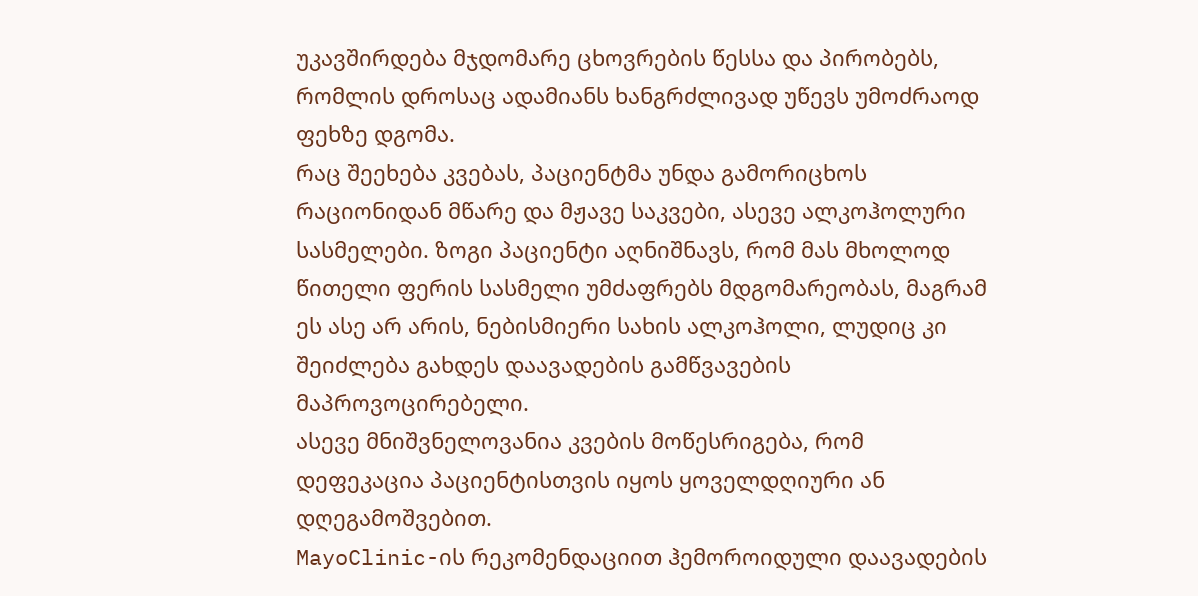უკავშირდება მჯდომარე ცხოვრების წესსა და პირობებს, რომლის დროსაც ადამიანს ხანგრძლივად უწევს უმოძრაოდ ფეხზე დგომა.
რაც შეეხება კვებას, პაციენტმა უნდა გამორიცხოს რაციონიდან მწარე და მჟავე საკვები, ასევე ალკოჰოლური სასმელები. ზოგი პაციენტი აღნიშნავს, რომ მას მხოლოდ წითელი ფერის სასმელი უმძაფრებს მდგომარეობას, მაგრამ ეს ასე არ არის, ნებისმიერი სახის ალკოჰოლი, ლუდიც კი შეიძლება გახდეს დაავადების გამწვავების მაპროვოცირებელი.
ასევე მნიშვნელოვანია კვების მოწესრიგება, რომ დეფეკაცია პაციენტისთვის იყოს ყოველდღიური ან დღეგამოშვებით.
MayoClinic-ის რეკომენდაციით ჰემოროიდული დაავადების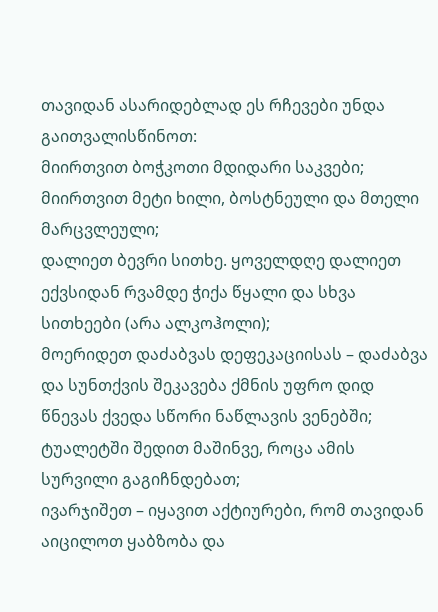თავიდან ასარიდებლად ეს რჩევები უნდა გაითვალისწინოთ:
მიირთვით ბოჭკოთი მდიდარი საკვები;
მიირთვით მეტი ხილი, ბოსტნეული და მთელი მარცვლეული;
დალიეთ ბევრი სითხე. ყოველდღე დალიეთ ექვსიდან რვამდე ჭიქა წყალი და სხვა სითხეები (არა ალკოჰოლი);
მოერიდეთ დაძაბვას დეფეკაციისას – დაძაბვა და სუნთქვის შეკავება ქმნის უფრო დიდ წნევას ქვედა სწორი ნაწლავის ვენებში;
ტუალეტში შედით მაშინვე, როცა ამის სურვილი გაგიჩნდებათ;
ივარჯიშეთ – იყავით აქტიურები, რომ თავიდან აიცილოთ ყაბზობა და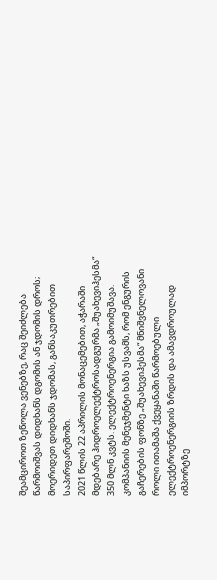შეამციროთ ზეწოლა ვენებზე, რაც შეიძლება წარმოიშვას დიდხანს დგომის ან ჯდომის დროს;
მოერიდეთ დიდხანს ჯდომას, განსაკუთრებით საპირფარეშოში.
2021 წლის 22 აპრილის მონაცემებით, აჭარაში მდებარე ჰიდროელექტროსადგურმა „შუახევიჰესმა“ 350 მლნ კვტს. ელექტროენერგია გამოიმუშავა. კომპანიის მენეჯმენტი ხაზს უსვამს, რომ ენგურის გაჩერების ფონზე „შუახევიჰესმა“ მნიშვნელოვანი როლი ითამაშა ქვეყანაში წარმოებული ელექტროენერგიის ზრდის და ამავდროულად იმპორტზე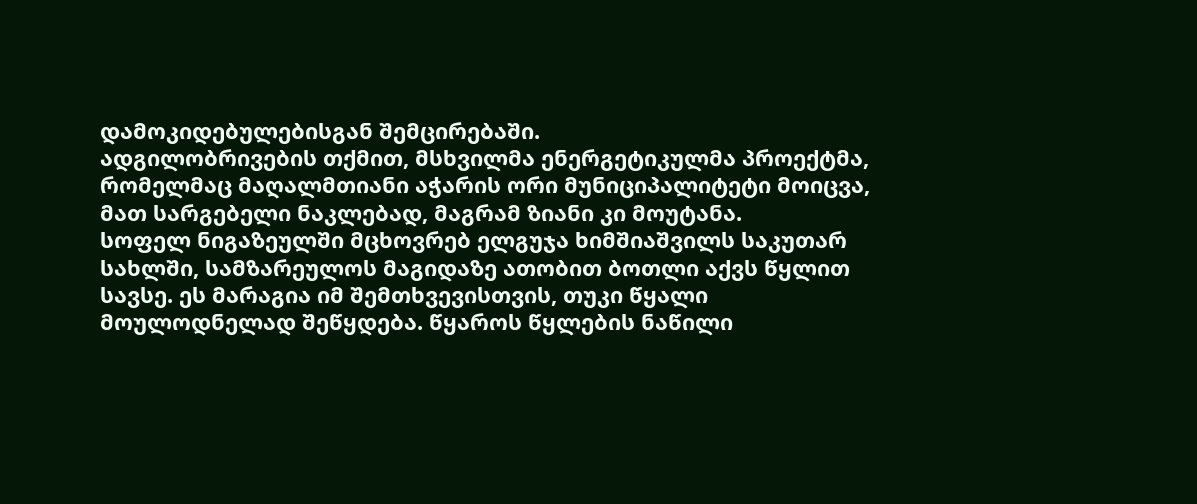დამოკიდებულებისგან შემცირებაში.
ადგილობრივების თქმით, მსხვილმა ენერგეტიკულმა პროექტმა, რომელმაც მაღალმთიანი აჭარის ორი მუნიციპალიტეტი მოიცვა, მათ სარგებელი ნაკლებად, მაგრამ ზიანი კი მოუტანა.
სოფელ ნიგაზეულში მცხოვრებ ელგუჯა ხიმშიაშვილს საკუთარ სახლში, სამზარეულოს მაგიდაზე ათობით ბოთლი აქვს წყლით სავსე. ეს მარაგია იმ შემთხვევისთვის, თუკი წყალი მოულოდნელად შეწყდება. წყაროს წყლების ნაწილი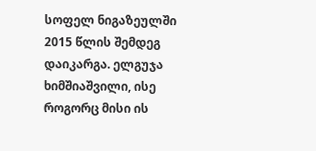სოფელ ნიგაზეულში 2015 წლის შემდეგ დაიკარგა. ელგუჯა ხიმშიაშვილი, ისე როგორც მისი ის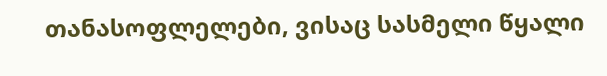თანასოფლელები, ვისაც სასმელი წყალი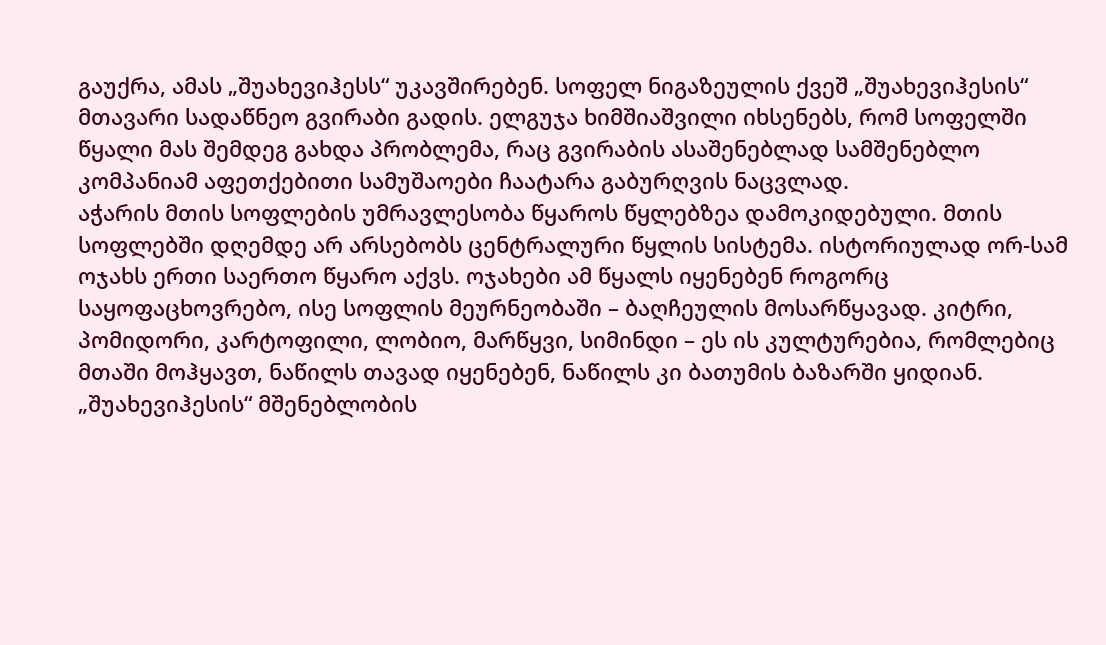გაუქრა, ამას „შუახევიჰესს“ უკავშირებენ. სოფელ ნიგაზეულის ქვეშ „შუახევიჰესის“ მთავარი სადაწნეო გვირაბი გადის. ელგუჯა ხიმშიაშვილი იხსენებს, რომ სოფელში წყალი მას შემდეგ გახდა პრობლემა, რაც გვირაბის ასაშენებლად სამშენებლო კომპანიამ აფეთქებითი სამუშაოები ჩაატარა გაბურღვის ნაცვლად.
აჭარის მთის სოფლების უმრავლესობა წყაროს წყლებზეა დამოკიდებული. მთის სოფლებში დღემდე არ არსებობს ცენტრალური წყლის სისტემა. ისტორიულად ორ-სამ ოჯახს ერთი საერთო წყარო აქვს. ოჯახები ამ წყალს იყენებენ როგორც საყოფაცხოვრებო, ისე სოფლის მეურნეობაში – ბაღჩეულის მოსარწყავად. კიტრი, პომიდორი, კარტოფილი, ლობიო, მარწყვი, სიმინდი – ეს ის კულტურებია, რომლებიც მთაში მოჰყავთ, ნაწილს თავად იყენებენ, ნაწილს კი ბათუმის ბაზარში ყიდიან.
„შუახევიჰესის“ მშენებლობის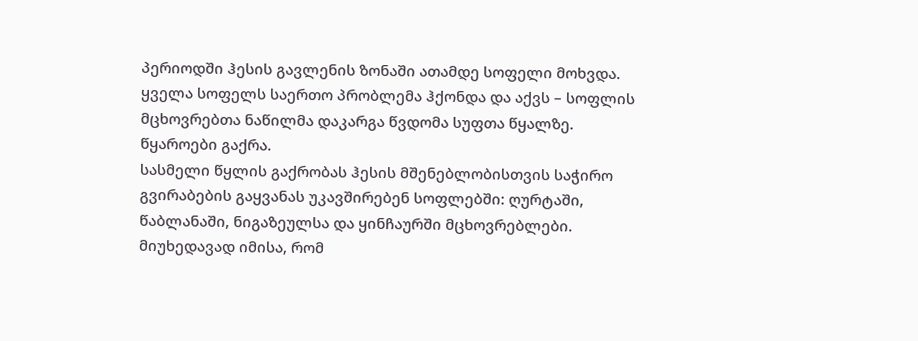პერიოდში ჰესის გავლენის ზონაში ათამდე სოფელი მოხვდა. ყველა სოფელს საერთო პრობლემა ჰქონდა და აქვს – სოფლის მცხოვრებთა ნაწილმა დაკარგა წვდომა სუფთა წყალზე. წყაროები გაქრა.
სასმელი წყლის გაქრობას ჰესის მშენებლობისთვის საჭირო გვირაბების გაყვანას უკავშირებენ სოფლებში: ღურტაში, წაბლანაში, ნიგაზეულსა და ყინჩაურში მცხოვრებლები.
მიუხედავად იმისა, რომ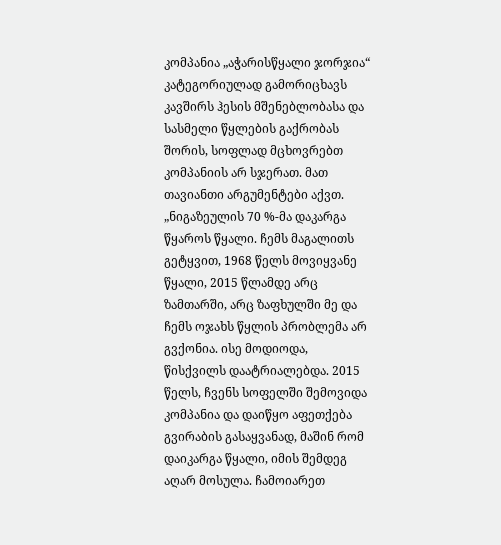კომპანია „აჭარისწყალი ჯორჯია“ კატეგორიულად გამორიცხავს კავშირს ჰესის მშენებლობასა და სასმელი წყლების გაქრობას შორის, სოფლად მცხოვრებთ კომპანიის არ სჯერათ. მათ თავიანთი არგუმენტები აქვთ.
„ნიგაზეულის 70 %-მა დაკარგა წყაროს წყალი. ჩემს მაგალითს გეტყვით, 1968 წელს მოვიყვანე წყალი, 2015 წლამდე არც ზამთარში, არც ზაფხულში მე და ჩემს ოჯახს წყლის პრობლემა არ გვქონია. ისე მოდიოდა, წისქვილს დაატრიალებდა. 2015 წელს, ჩვენს სოფელში შემოვიდა კომპანია და დაიწყო აფეთქება გვირაბის გასაყვანად, მაშინ რომ დაიკარგა წყალი, იმის შემდეგ აღარ მოსულა. ჩამოიარეთ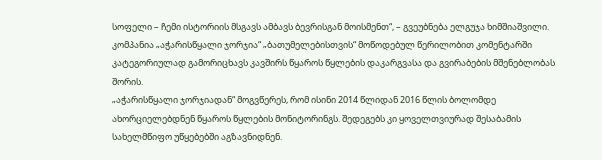სოფელი – ჩემი ისტორიის მსგავს ამბავს ბევრისგან მოისმენთ“, – გვეუბნება ელგუჯა ხიმშიაშვილი.
კომპანია „აჭარისწყალი ჯორჯია“ „ბათუმელებისთვის“ მოწოდებულ წერილობით კომენტარში კატეგორიულად გამორიცხავს კავშირს წყაროს წყლების დაკარგვასა და გვირაბების მშენებლობას შორის.
„აჭარისწყალი ჯორჯიადან“ მოგვწერეს, რომ ისინი 2014 წლიდან 2016 წლის ბოლომდე ახორციელებდნენ წყაროს წყლების მონიტორინგს. შედეგებს კი ყოველთვიურად შესაბამის სახელმწიფო უწყებებში აგზავნიდნენ.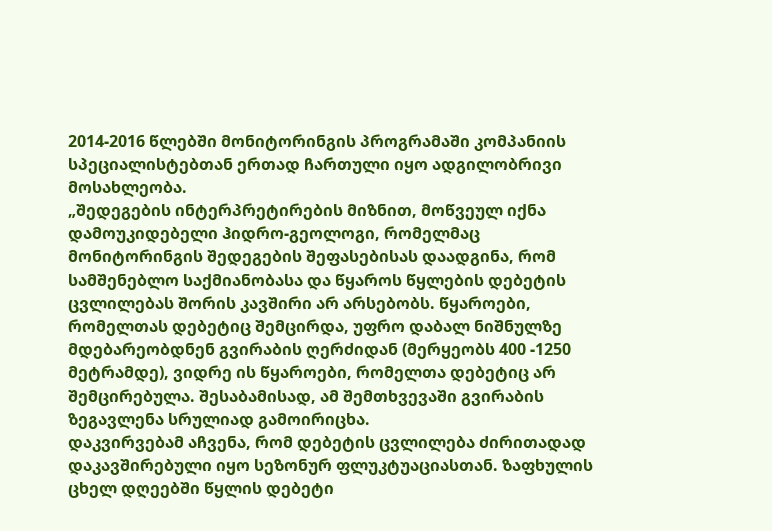2014-2016 წლებში მონიტორინგის პროგრამაში კომპანიის სპეციალისტებთან ერთად ჩართული იყო ადგილობრივი მოსახლეობა.
„შედეგების ინტერპრეტირების მიზნით, მოწვეულ იქნა დამოუკიდებელი ჰიდრო-გეოლოგი, რომელმაც მონიტორინგის შედეგების შეფასებისას დაადგინა, რომ სამშენებლო საქმიანობასა და წყაროს წყლების დებეტის ცვლილებას შორის კავშირი არ არსებობს. წყაროები, რომელთას დებეტიც შემცირდა, უფრო დაბალ ნიშნულზე მდებარეობდნენ გვირაბის ღერძიდან (მერყეობს 400 -1250 მეტრამდე), ვიდრე ის წყაროები, რომელთა დებეტიც არ შემცირებულა. შესაბამისად, ამ შემთხვევაში გვირაბის ზეგავლენა სრულიად გამოირიცხა.
დაკვირვებამ აჩვენა, რომ დებეტის ცვლილება ძირითადად დაკავშირებული იყო სეზონურ ფლუკტუაციასთან. ზაფხულის ცხელ დღეებში წყლის დებეტი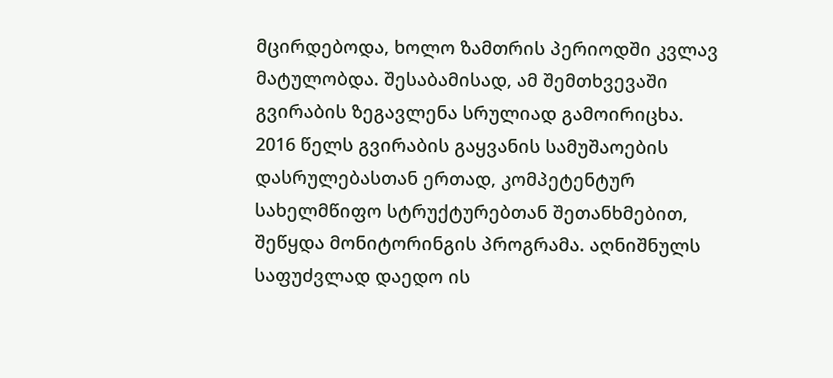მცირდებოდა, ხოლო ზამთრის პერიოდში კვლავ მატულობდა. შესაბამისად, ამ შემთხვევაში გვირაბის ზეგავლენა სრულიად გამოირიცხა.
2016 წელს გვირაბის გაყვანის სამუშაოების დასრულებასთან ერთად, კომპეტენტურ სახელმწიფო სტრუქტურებთან შეთანხმებით, შეწყდა მონიტორინგის პროგრამა. აღნიშნულს საფუძვლად დაედო ის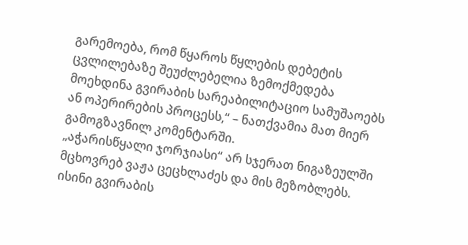გარემოება, რომ წყაროს წყლების დებეტის ცვლილებაზე შეუძლებელია ზემოქმედება მოეხდინა გვირაბის სარეაბილიტაციო სამუშაოებს ან ოპერირების პროცესს,“ – ნათქვამია მათ მიერ გამოგზავნილ კომენტარში.
„აჭარისწყალი ჯორჯიასი“ არ სჯერათ ნიგაზეულში მცხოვრებ ვაჟა ცეცხლაძეს და მის მეზობლებს. ისინი გვირაბის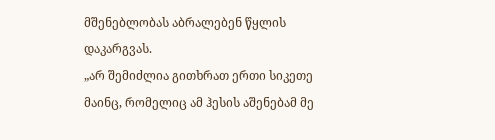მშენებლობას აბრალებენ წყლის დაკარგვას.
„არ შემიძლია გითხრათ ერთი სიკეთე მაინც, რომელიც ამ ჰესის აშენებამ მე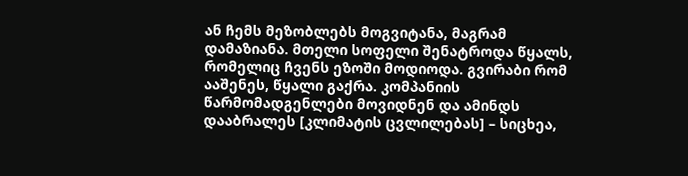ან ჩემს მეზობლებს მოგვიტანა, მაგრამ დამაზიანა. მთელი სოფელი შენატროდა წყალს, რომელიც ჩვენს ეზოში მოდიოდა. გვირაბი რომ ააშენეს, წყალი გაქრა. კომპანიის წარმომადგენლები მოვიდნენ და ამინდს დააბრალეს [კლიმატის ცვლილებას] – სიცხეა,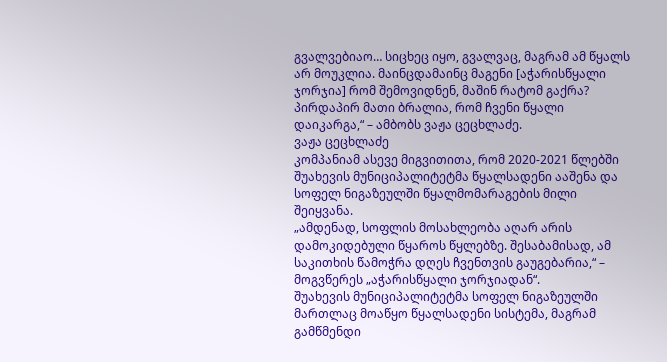გვალვებიაო… სიცხეც იყო, გვალვაც, მაგრამ ამ წყალს არ მოუკლია. მაინცდამაინც მაგენი [აჭარისწყალი ჯორჯია] რომ შემოვიდნენ, მაშინ რატომ გაქრა? პირდაპირ მათი ბრალია, რომ ჩვენი წყალი დაიკარგა,“ – ამბობს ვაჟა ცეცხლაძე.
ვაჟა ცეცხლაძე
კომპანიამ ასევე მიგვითითა, რომ 2020-2021 წლებში შუახევის მუნიციპალიტეტმა წყალსადენი ააშენა და სოფელ ნიგაზეულში წყალმომარაგების მილი შეიყვანა.
„ამდენად, სოფლის მოსახლეობა აღარ არის დამოკიდებული წყაროს წყლებზე. შესაბამისად, ამ საკითხის წამოჭრა დღეს ჩვენთვის გაუგებარია,“ – მოგვწერეს „აჭარისწყალი ჯორჯიადან“.
შუახევის მუნიციპალიტეტმა სოფელ ნიგაზეულში მართლაც მოაწყო წყალსადენი სისტემა, მაგრამ გამწმენდი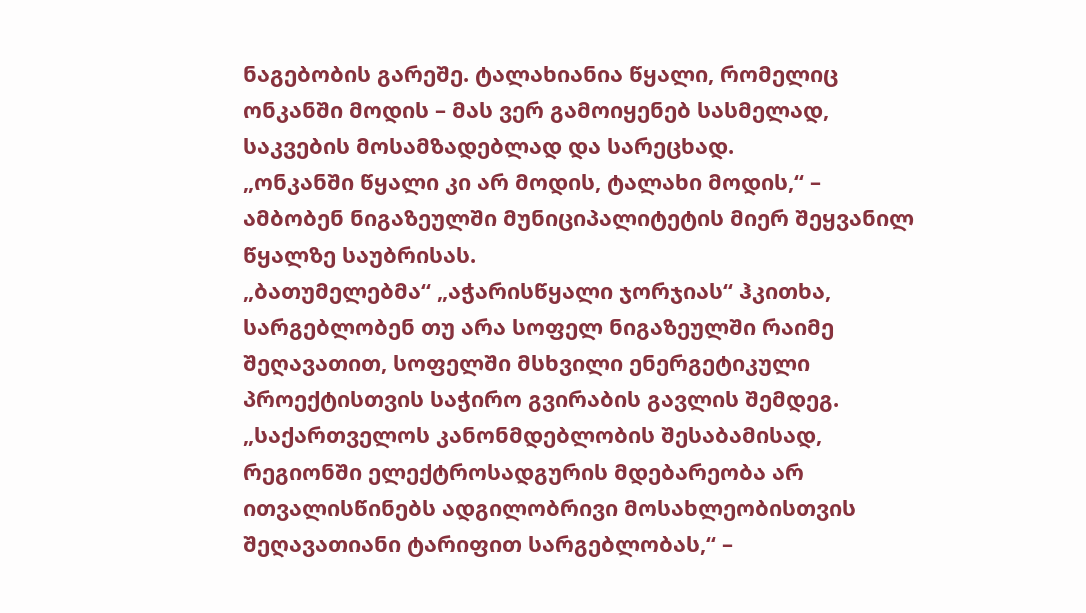ნაგებობის გარეშე. ტალახიანია წყალი, რომელიც ონკანში მოდის – მას ვერ გამოიყენებ სასმელად, საკვების მოსამზადებლად და სარეცხად.
„ონკანში წყალი კი არ მოდის, ტალახი მოდის,“ – ამბობენ ნიგაზეულში მუნიციპალიტეტის მიერ შეყვანილ წყალზე საუბრისას.
„ბათუმელებმა“ „აჭარისწყალი ჯორჯიას“ ჰკითხა, სარგებლობენ თუ არა სოფელ ნიგაზეულში რაიმე შეღავათით, სოფელში მსხვილი ენერგეტიკული პროექტისთვის საჭირო გვირაბის გავლის შემდეგ.
„საქართველოს კანონმდებლობის შესაბამისად, რეგიონში ელექტროსადგურის მდებარეობა არ ითვალისწინებს ადგილობრივი მოსახლეობისთვის შეღავათიანი ტარიფით სარგებლობას,“ –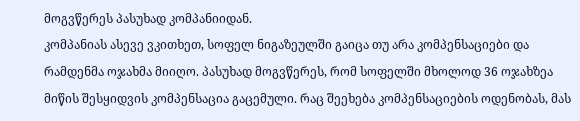მოგვწერეს პასუხად კომპანიიდან.
კომპანიას ასევე ვკითხეთ, სოფელ ნიგაზეულში გაიცა თუ არა კომპენსაციები და რამდენმა ოჯახმა მიიღო. პასუხად მოგვწერეს, რომ სოფელში მხოლოდ 36 ოჯახზეა მიწის შესყიდვის კომპენსაცია გაცემული. რაც შეეხება კომპენსაციების ოდენობას, მას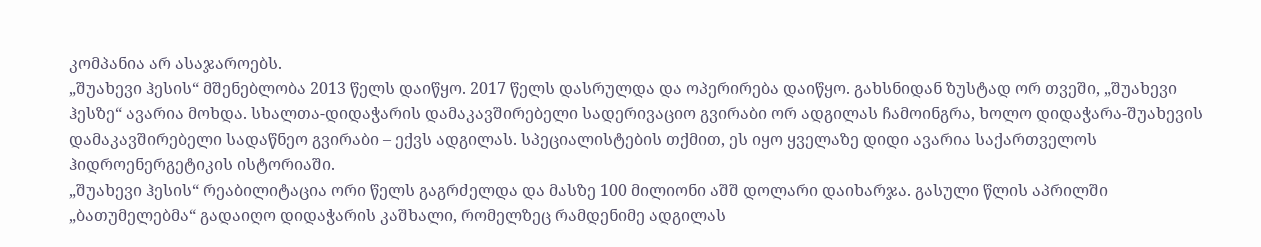კომპანია არ ასაჯაროებს.
„შუახევი ჰესის“ მშენებლობა 2013 წელს დაიწყო. 2017 წელს დასრულდა და ოპერირება დაიწყო. გახსნიდან ზუსტად ორ თვეში, „შუახევი ჰესზე“ ავარია მოხდა. სხალთა-დიდაჭარის დამაკავშირებელი სადერივაციო გვირაბი ორ ადგილას ჩამოინგრა, ხოლო დიდაჭარა-შუახევის დამაკავშირებელი სადაწნეო გვირაბი – ექვს ადგილას. სპეციალისტების თქმით, ეს იყო ყველაზე დიდი ავარია საქართველოს ჰიდროენერგეტიკის ისტორიაში.
„შუახევი ჰესის“ რეაბილიტაცია ორი წელს გაგრძელდა და მასზე 100 მილიონი აშშ დოლარი დაიხარჯა. გასული წლის აპრილში „ბათუმელებმა“ გადაიღო დიდაჭარის კაშხალი, რომელზეც რამდენიმე ადგილას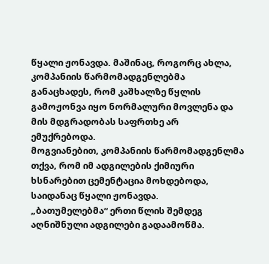წყალი ჟონავდა. მაშინაც, როგორც ახლა, კომპანიის წარმომადგენლებმა განაცხადეს, რომ კაშხალზე წყლის გამოჟონვა იყო ნორმალური მოვლენა და მის მდგრადობას საფრთხე არ ემუქრებოდა.
მოგვიანებით, კომპანიის წარმომადგენლმა თქვა, რომ იმ ადგილების ქიმიური ხსნარებით ცემენტაცია მოხდებოდა, საიდანაც წყალი ჟონავდა.
„ბათუმელებმა“ ერთი წლის შემდეგ აღნიშნული ადგილები გადაამოწმა.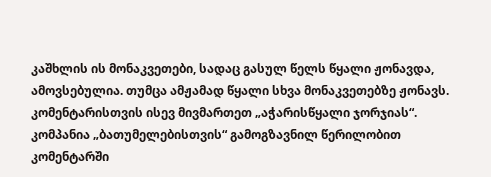კაშხლის ის მონაკვეთები, სადაც გასულ წელს წყალი ჟონავდა, ამოვსებულია. თუმცა ამჟამად წყალი სხვა მონაკვეთებზე ჟონავს.
კომენტარისთვის ისევ მივმართეთ „აჭარისწყალი ჯორჯიას“. კომპანია „ბათუმელებისთვის“ გამოგზავნილ წერილობით კომენტარში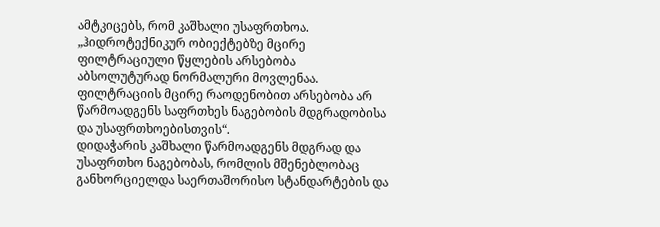ამტკიცებს, რომ კაშხალი უსაფრთხოა.
„ჰიდროტექნიკურ ობიექტებზე მცირე ფილტრაციული წყლების არსებობა აბსოლუტურად ნორმალური მოვლენაა. ფილტრაციის მცირე რაოდენობით არსებობა არ წარმოადგენს საფრთხეს ნაგებობის მდგრადობისა და უსაფრთხოებისთვის“.
დიდაჭარის კაშხალი წარმოადგენს მდგრად და უსაფრთხო ნაგებობას, რომლის მშენებლობაც განხორციელდა საერთაშორისო სტანდარტების და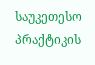საუკეთესო პრაქტიკის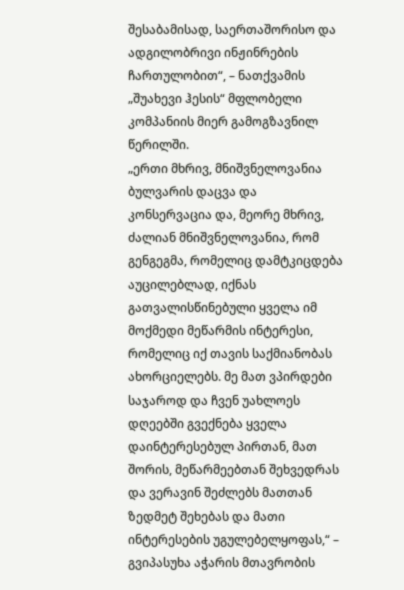შესაბამისად, საერთაშორისო და ადგილობრივი ინჟინრების ჩართულობით“, – ნათქვამის „შუახევი ჰესის“ მფლობელი კომპანიის მიერ გამოგზავნილ წერილში.
„ერთი მხრივ, მნიშვნელოვანია ბულვარის დაცვა და კონსერვაცია და, მეორე მხრივ, ძალიან მნიშვნელოვანია, რომ გენგეგმა, რომელიც დამტკიცდება აუცილებლად, იქნას გათვალისწინებული ყველა იმ მოქმედი მეწარმის ინტერესი, რომელიც იქ თავის საქმიანობას ახორციელებს. მე მათ ვპირდები საჯაროდ და ჩვენ უახლოეს დღეებში გვექნება ყველა დაინტერესებულ პირთან, მათ შორის, მეწარმეებთან შეხვედრას და ვერავინ შეძლებს მათთან ზედმეტ შეხებას და მათი ინტერესების უგულებელყოფას,“ – გვიპასუხა აჭარის მთავრობის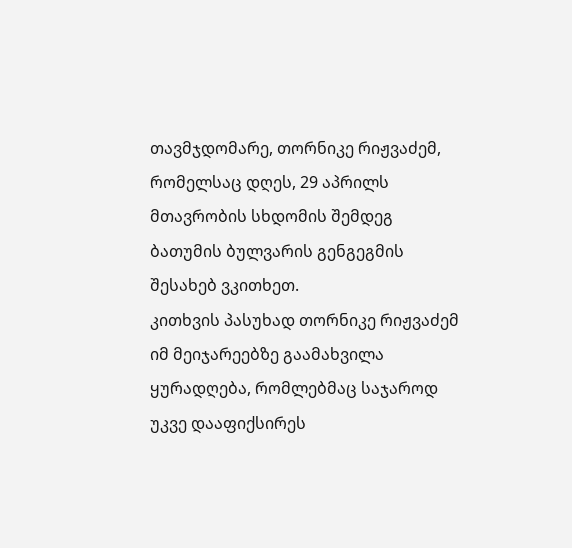თავმჯდომარე, თორნიკე რიჟვაძემ, რომელსაც დღეს, 29 აპრილს მთავრობის სხდომის შემდეგ ბათუმის ბულვარის გენგეგმის შესახებ ვკითხეთ.
კითხვის პასუხად თორნიკე რიჟვაძემ იმ მეიჯარეებზე გაამახვილა ყურადღება, რომლებმაც საჯაროდ უკვე დააფიქსირეს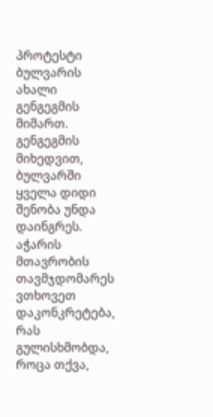პროტესტი ბულვარის ახალი გენგეგმის მიმართ. გენგეგმის მიხედვით, ბულვარში ყველა დიდი შენობა უნდა დაინგრეს.
აჭარის მთავრობის თავმჯდომარეს ვთხოვეთ დაკონკრეტება, რას გულისხმობდა, როცა თქვა,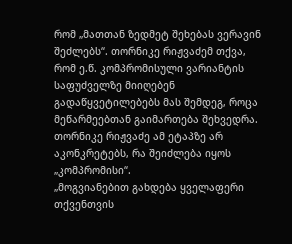რომ „მათთან ზედმეტ შეხებას ვერავინ შეძლებს“. თორნიკე რიჟვაძემ თქვა, რომ ე.წ. კომპრომისული ვარიანტის საფუძველზე მიიღებენ გადაწყვეტილებებს მას შემდეგ, როცა მეწარმეებთან გაიმართება შეხვედრა. თორნიკე რიჟვაძე ამ ეტაპზე არ აკონკრეტებს, რა შეიძლება იყოს „კომპრომისი“.
„მოგვიანებით გახდება ყველაფერი თქვენთვის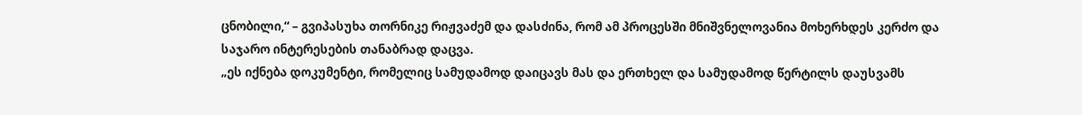ცნობილი,“ – გვიპასუხა თორნიკე რიჟვაძემ და დასძინა, რომ ამ პროცესში მნიშვნელოვანია მოხერხდეს კერძო და საჯარო ინტერესების თანაბრად დაცვა.
„ეს იქნება დოკუმენტი, რომელიც სამუდამოდ დაიცავს მას და ერთხელ და სამუდამოდ წერტილს დაუსვამს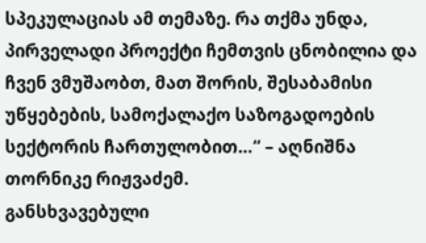სპეკულაციას ამ თემაზე. რა თქმა უნდა, პირველადი პროექტი ჩემთვის ცნობილია და ჩვენ ვმუშაობთ, მათ შორის, შესაბამისი უწყებების, სამოქალაქო საზოგადოების სექტორის ჩართულობით…“ – აღნიშნა თორნიკე რიჟვაძემ.
განსხვავებული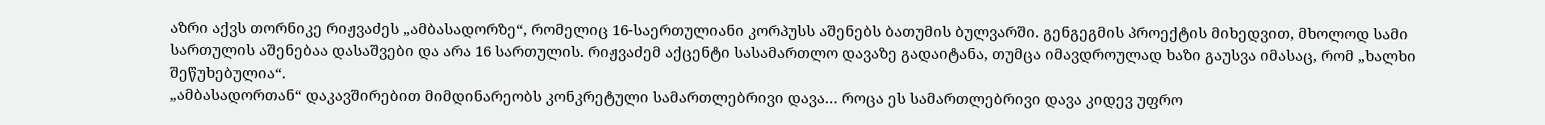აზრი აქვს თორნიკე რიჟვაძეს „ამბასადორზე“, რომელიც 16-საერთულიანი კორპუსს აშენებს ბათუმის ბულვარში. გენგეგმის პროექტის მიხედვით, მხოლოდ სამი სართულის აშენებაა დასაშვები და არა 16 სართულის. რიჟვაძემ აქცენტი სასამართლო დავაზე გადაიტანა, თუმცა იმავდროულად ხაზი გაუსვა იმასაც, რომ „ხალხი შეწუხებულია“.
„ამბასადორთან“ დაკავშირებით მიმდინარეობს კონკრეტული სამართლებრივი დავა… როცა ეს სამართლებრივი დავა კიდევ უფრო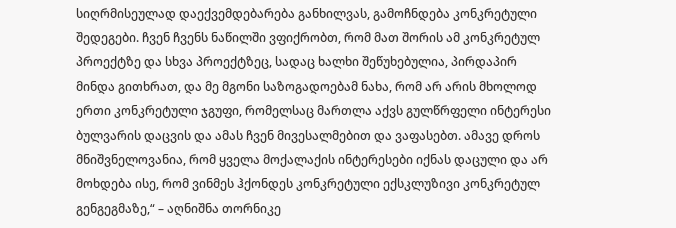სიღრმისეულად დაექვემდებარება განხილვას, გამოჩნდება კონკრეტული შედეგები. ჩვენ ჩვენს ნაწილში ვფიქრობთ, რომ მათ შორის ამ კონკრეტულ პროექტზე და სხვა პროექტზეც, სადაც ხალხი შეწუხებულია, პირდაპირ მინდა გითხრათ, და მე მგონი საზოგადოებამ ნახა, რომ არ არის მხოლოდ ერთი კონკრეტული ჯგუფი, რომელსაც მართლა აქვს გულწრფელი ინტერესი ბულვარის დაცვის და ამას ჩვენ მივესალმებით და ვაფასებთ. ამავე დროს მნიშვნელოვანია, რომ ყველა მოქალაქის ინტერესები იქნას დაცული და არ მოხდება ისე, რომ ვინმეს ჰქონდეს კონკრეტული ექსკლუზივი კონკრეტულ გენგეგმაზე,“ – აღნიშნა თორნიკე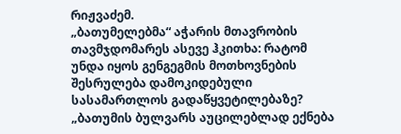რიჟვაძემ.
„ბათუმელებმა“ აჭარის მთავრობის თავმჯდომარეს ასევე ჰკითხა: რატომ უნდა იყოს გენგეგმის მოთხოვნების შესრულება დამოკიდებული სასამართლოს გადაწყვეტილებაზე?
„ბათუმის ბულვარს აუცილებლად ექნება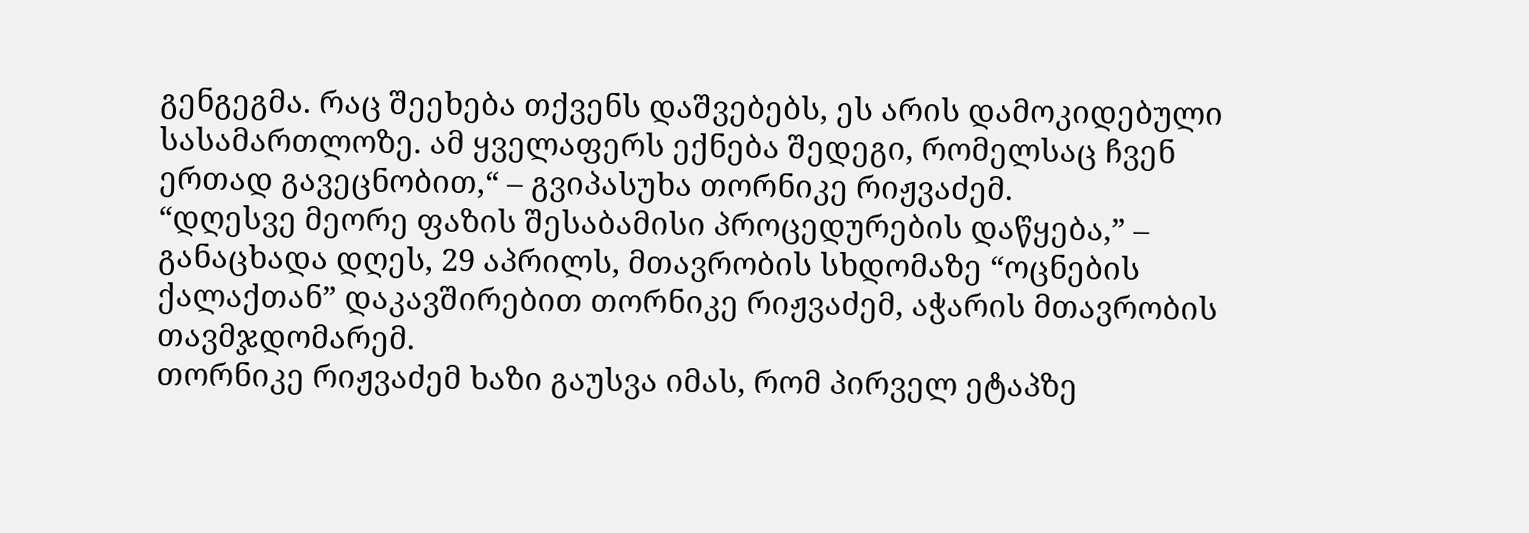გენგეგმა. რაც შეეხება თქვენს დაშვებებს, ეს არის დამოკიდებული სასამართლოზე. ამ ყველაფერს ექნება შედეგი, რომელსაც ჩვენ ერთად გავეცნობით,“ – გვიპასუხა თორნიკე რიჟვაძემ.
“დღესვე მეორე ფაზის შესაბამისი პროცედურების დაწყება,” – განაცხადა დღეს, 29 აპრილს, მთავრობის სხდომაზე “ოცნების ქალაქთან” დაკავშირებით თორნიკე რიჟვაძემ, აჭარის მთავრობის თავმჯდომარემ.
თორნიკე რიჟვაძემ ხაზი გაუსვა იმას, რომ პირველ ეტაპზე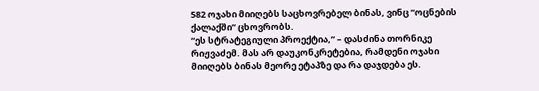582 ოჯახი მიიღებს საცხოვრებელ ბინას, ვინც “ოცნების ქალაქში” ცხოვრობს.
“ეს სტრატეგიული პროექტია,” – დასძინა თორნიკე რიჟვაძემ. მას არ დაუკონკრეტებია, რამდენი ოჯახი მიიღებს ბინას მეორე ეტაპზე და რა დაჯდება ეს.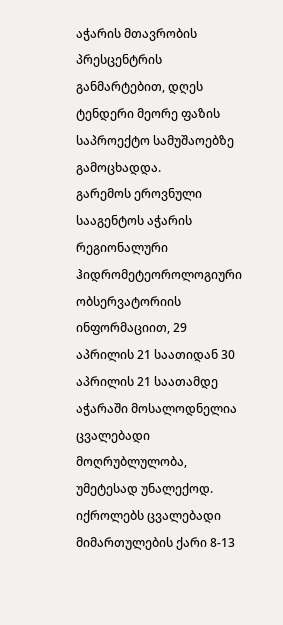აჭარის მთავრობის პრესცენტრის განმარტებით, დღეს ტენდერი მეორე ფაზის საპროექტო სამუშაოებზე გამოცხადდა.
გარემოს ეროვნული სააგენტოს აჭარის რეგიონალური ჰიდრომეტეოროლოგიური ობსერვატორიის ინფორმაციით, 29 აპრილის 21 საათიდან 30 აპრილის 21 საათამდე აჭარაში მოსალოდნელია ცვალებადი მოღრუბლულობა, უმეტესად უნალექოდ.
იქროლებს ცვალებადი მიმართულების ქარი 8-13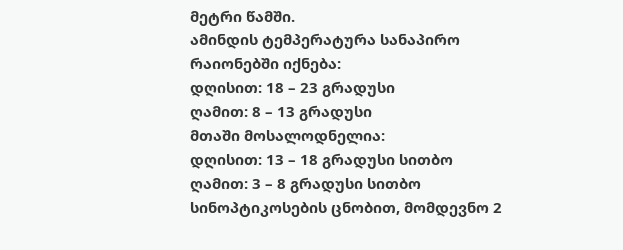მეტრი წამში.
ამინდის ტემპერატურა სანაპირო რაიონებში იქნება:
დღისით: 18 – 23 გრადუსი
ღამით: 8 – 13 გრადუსი
მთაში მოსალოდნელია:
დღისით: 13 – 18 გრადუსი სითბო
ღამით: 3 – 8 გრადუსი სითბო
სინოპტიკოსების ცნობით, მომდევნო 2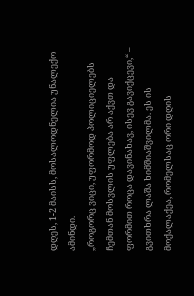დღეს, 1-2 მაისს, მოსალოდნელია უნალექო ამინდი.
„როგორც ვიცი, უფორმოდ პოლიციელებს ჩემთან მოსვლის უფლება არ აქვთ და ფორმით როცა დავინახავ, ისევ გავიქცევი,“ – გვითხრა ლაშა ხიმშიაშვილმა. ეს ის მოქალაქეა, რომელსაც ორი დღის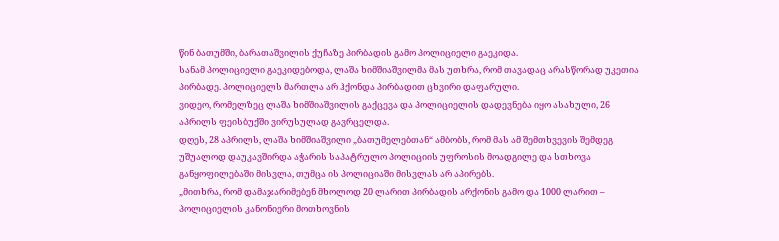წინ ბათუმში, ბარათაშვილის ქუჩაზე პირბადის გამო პოლიციელი გაეკიდა.
სანამ პოლიციელი გაეკიდებოდა, ლაშა ხიმშიაშვილმა მას უთხრა, რომ თავადაც არასწორად უკეთია პირბადე. პოლიციელს მართლა არ ჰქონდა პირბადით ცხვირი დაფარული.
ვიდეო, რომელზეც ლაშა ხიმშიაშვილის გაქცევა და პოლიციელის დადევნება იყო ასახული, 26 აპრილს ფეისბუქში ვირუსულად გავრცელდა.
დღეს, 28 აპრილს, ლაშა ხიმშიაშვილი „ბათუმელებთან“ ამბობს, რომ მას ამ შემთხვევის შემდეგ უშუალოდ დაუკავშირდა აჭარის საპატრულო პოლიციის უფროსის მოადგილე და სთხოვა განყოფილებაში მისვლა, თუმცა ის პოლიციაში მისვლას არ აპირებს.
„მითხრა, რომ დამაჯარიმებენ მხოლოდ 20 ლარით პირბადის არქონის გამო და 1000 ლარით – პოლიციელის კანონიერი მოთხოვნის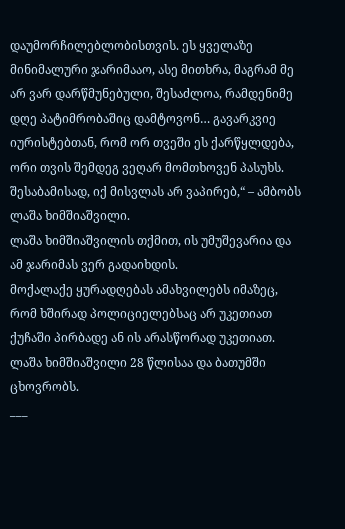დაუმორჩილებლობისთვის. ეს ყველაზე მინიმალური ჯარიმააო, ასე მითხრა, მაგრამ მე არ ვარ დარწმუნებული, შესაძლოა, რამდენიმე დღე პატიმრობაშიც დამტოვონ… გავარკვიე იურისტებთან, რომ ორ თვეში ეს ქარწყლდება, ორი თვის შემდეგ ვეღარ მომთხოვენ პასუხს. შესაბამისად, იქ მისვლას არ ვაპირებ,“ – ამბობს ლაშა ხიმშიაშვილი.
ლაშა ხიმშიაშვილის თქმით, ის უმუშევარია და ამ ჯარიმას ვერ გადაიხდის.
მოქალაქე ყურადღებას ამახვილებს იმაზეც, რომ ხშირად პოლიციელებსაც არ უკეთიათ ქუჩაში პირბადე ან ის არასწორად უკეთიათ.
ლაშა ხიმშიაშვილი 28 წლისაა და ბათუმში ცხოვრობს.
___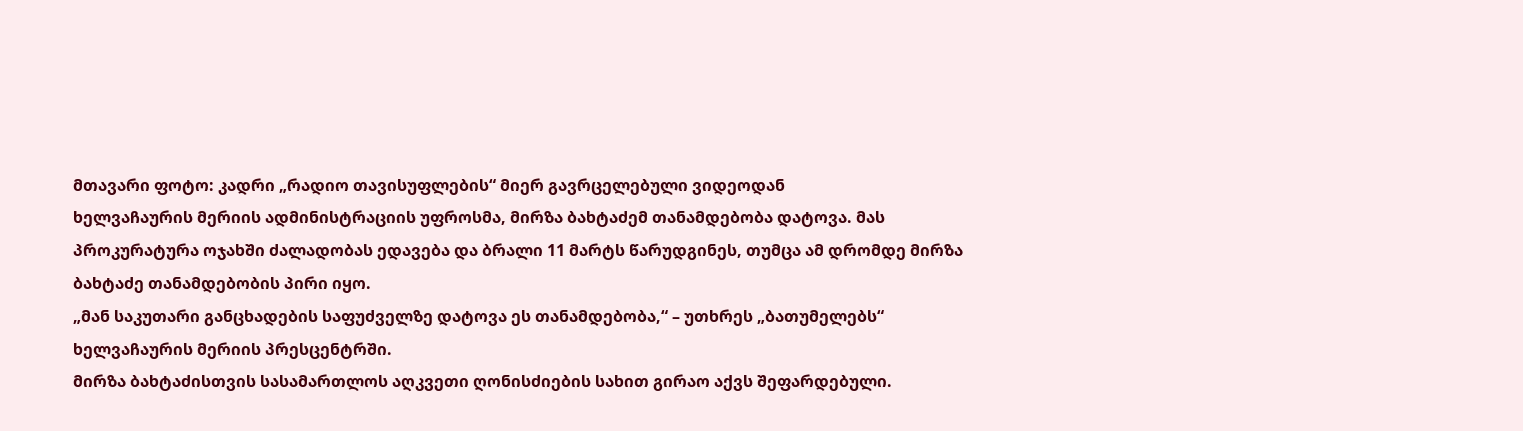მთავარი ფოტო: კადრი „რადიო თავისუფლების“ მიერ გავრცელებული ვიდეოდან
ხელვაჩაურის მერიის ადმინისტრაციის უფროსმა, მირზა ბახტაძემ თანამდებობა დატოვა. მას პროკურატურა ოჯახში ძალადობას ედავება და ბრალი 11 მარტს წარუდგინეს, თუმცა ამ დრომდე მირზა ბახტაძე თანამდებობის პირი იყო.
„მან საკუთარი განცხადების საფუძველზე დატოვა ეს თანამდებობა,“ – უთხრეს „ბათუმელებს“ ხელვაჩაურის მერიის პრესცენტრში.
მირზა ბახტაძისთვის სასამართლოს აღკვეთი ღონისძიების სახით გირაო აქვს შეფარდებული.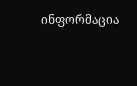ინფორმაცია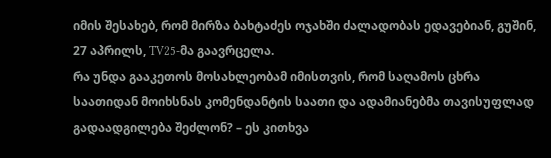იმის შესახებ, რომ მირზა ბახტაძეს ოჯახში ძალადობას ედავებიან, გუშინ, 27 აპრილს, TV25-მა გაავრცელა.
რა უნდა გააკეთოს მოსახლეობამ იმისთვის, რომ საღამოს ცხრა საათიდან მოიხსნას კომენდანტის საათი და ადამიანებმა თავისუფლად გადაადგილება შეძლონ? – ეს კითხვა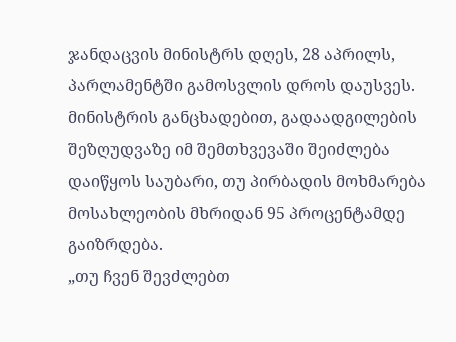ჯანდაცვის მინისტრს დღეს, 28 აპრილს, პარლამენტში გამოსვლის დროს დაუსვეს.
მინისტრის განცხადებით, გადაადგილების შეზღუდვაზე იმ შემთხვევაში შეიძლება დაიწყოს საუბარი, თუ პირბადის მოხმარება მოსახლეობის მხრიდან 95 პროცენტამდე გაიზრდება.
„თუ ჩვენ შევძლებთ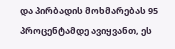და პირბადის მოხმარებას 95 პროცენტამდე ავიყვანთ, ეს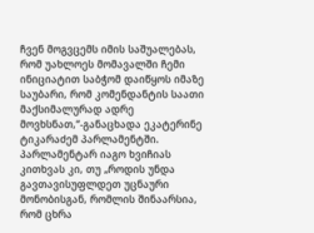ჩვენ მოგვცემს იმის საშუალებას, რომ უახლოეს მომავალში ჩემი ინიციატით საბჭომ დაიწყოს იმაზე საუბარი, რომ კომენდანტის საათი მაქსიმალურად ადრე მოვხსნათ,“-განაცხადა ეკატერინე ტიკარაძემ პარლამენტში.
პარლამენტარ იაგო ხვიჩიას კითხვას კი, თუ „როდის უნდა გავთავისუფლდეთ უცნაური მონობისგან, რომლის შინაარსია, რომ ცხრა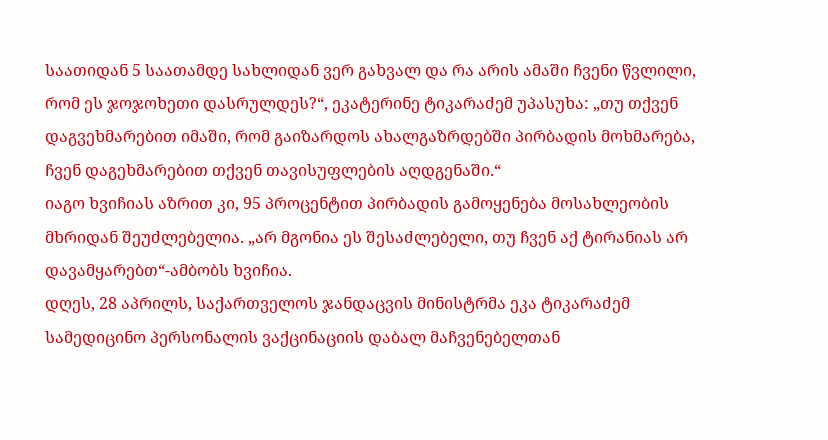საათიდან 5 საათამდე სახლიდან ვერ გახვალ და რა არის ამაში ჩვენი წვლილი, რომ ეს ჯოჯოხეთი დასრულდეს?“, ეკატერინე ტიკარაძემ უპასუხა: „თუ თქვენ დაგვეხმარებით იმაში, რომ გაიზარდოს ახალგაზრდებში პირბადის მოხმარება, ჩვენ დაგეხმარებით თქვენ თავისუფლების აღდგენაში.“
იაგო ხვიჩიას აზრით კი, 95 პროცენტით პირბადის გამოყენება მოსახლეობის მხრიდან შეუძლებელია. „არ მგონია ეს შესაძლებელი, თუ ჩვენ აქ ტირანიას არ დავამყარებთ“-ამბობს ხვიჩია.
დღეს, 28 აპრილს, საქართველოს ჯანდაცვის მინისტრმა ეკა ტიკარაძემ სამედიცინო პერსონალის ვაქცინაციის დაბალ მაჩვენებელთან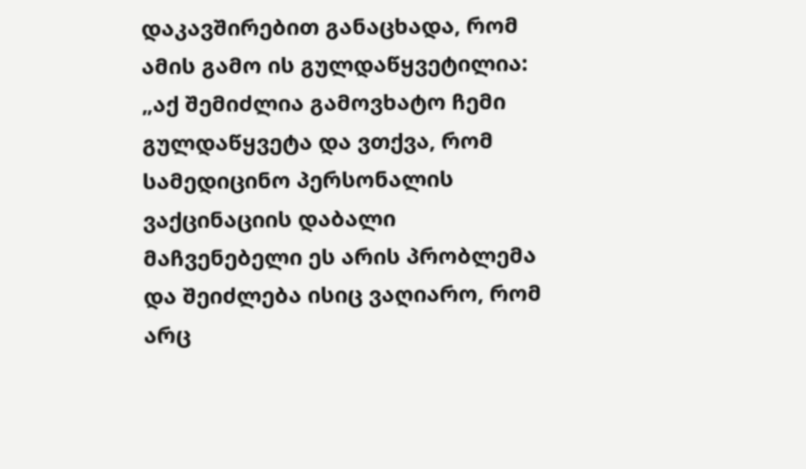დაკავშირებით განაცხადა, რომ ამის გამო ის გულდაწყვეტილია:
„აქ შემიძლია გამოვხატო ჩემი გულდაწყვეტა და ვთქვა, რომ სამედიცინო პერსონალის ვაქცინაციის დაბალი მაჩვენებელი ეს არის პრობლემა და შეიძლება ისიც ვაღიარო, რომ არც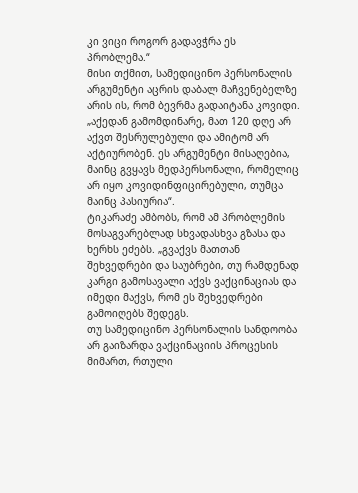კი ვიცი როგორ გადავჭრა ეს პრობლემა.“
მისი თქმით, სამედიცინო პერსონალის არგუმენტი აცრის დაბალ მაჩვენებელზე არის ის, რომ ბევრმა გადაიტანა კოვიდი. „აქედან გამომდინარე, მათ 120 დღე არ აქვთ შესრულებული და ამიტომ არ აქტიურობენ. ეს არგუმენტი მისაღებია, მაინც გვყავს მედპერსონალი, რომელიც არ იყო კოვიდინფიცირებული, თუმცა მაინც პასიურია“.
ტიკარაძე ამბობს, რომ ამ პრობლემის მოსაგვარებლად სხვადასხვა გზასა და ხერხს ეძებს. „გვაქვს მათთან შეხვედრები და საუბრები, თუ რამდენად კარგი გამოსავალი აქვს ვაქცინაციას და იმედი მაქვს, რომ ეს შეხვედრები გამოიღებს შედეგს.
თუ სამედიცინო პერსონალის სანდოობა არ გაიზარდა ვაქცინაციის პროცესის მიმართ, რთული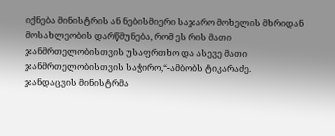იქნება მინისტრის ან ნებისმიერი საჯარო მოხელის მხრიდან მოსახლეობის დარწმუნება, რომ ეს რის მათი ჯანმრთელობისთვის უსაფრთხო და ასევე მათი ჯანმრთელობისთვის საჭირო,“-ამბობს ტიკარაძე.
ჯანდაცვის მინისტრმა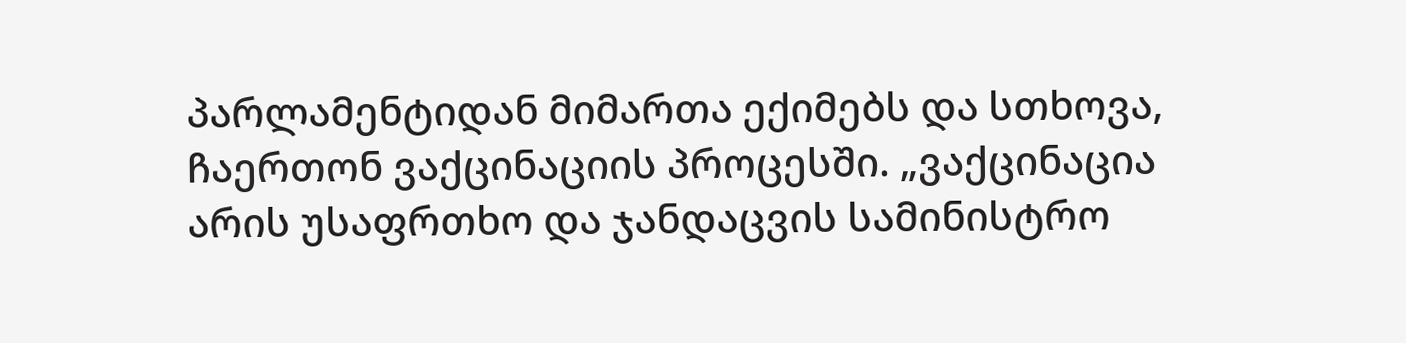პარლამენტიდან მიმართა ექიმებს და სთხოვა, ჩაერთონ ვაქცინაციის პროცესში. „ვაქცინაცია არის უსაფრთხო და ჯანდაცვის სამინისტრო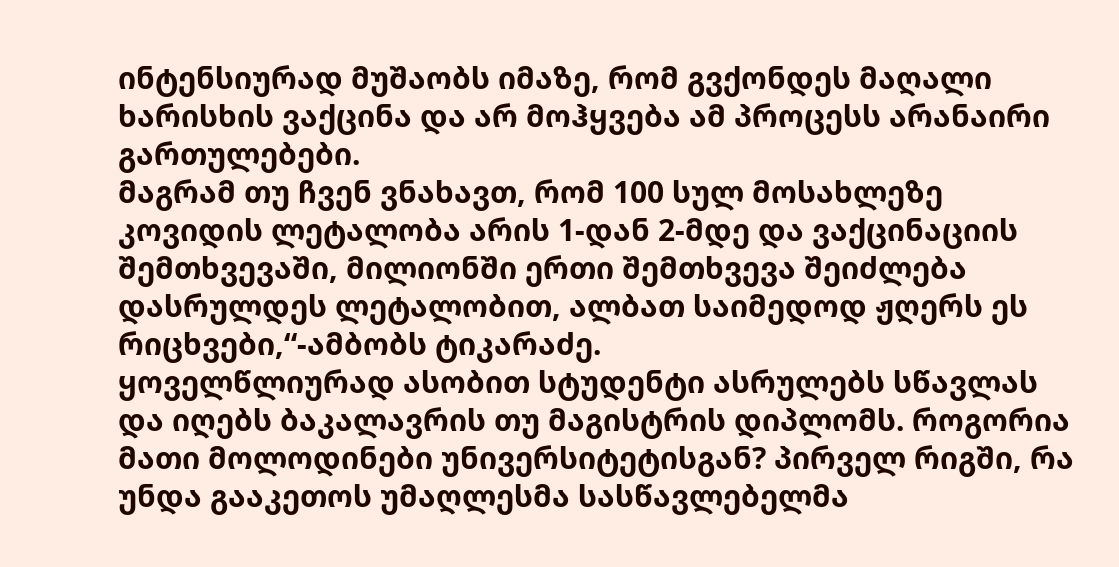ინტენსიურად მუშაობს იმაზე, რომ გვქონდეს მაღალი ხარისხის ვაქცინა და არ მოჰყვება ამ პროცესს არანაირი გართულებები.
მაგრამ თუ ჩვენ ვნახავთ, რომ 100 სულ მოსახლეზე კოვიდის ლეტალობა არის 1-დან 2-მდე და ვაქცინაციის შემთხვევაში, მილიონში ერთი შემთხვევა შეიძლება დასრულდეს ლეტალობით, ალბათ საიმედოდ ჟღერს ეს რიცხვები,“-ამბობს ტიკარაძე.
ყოველწლიურად ასობით სტუდენტი ასრულებს სწავლას და იღებს ბაკალავრის თუ მაგისტრის დიპლომს. როგორია მათი მოლოდინები უნივერსიტეტისგან? პირველ რიგში, რა უნდა გააკეთოს უმაღლესმა სასწავლებელმა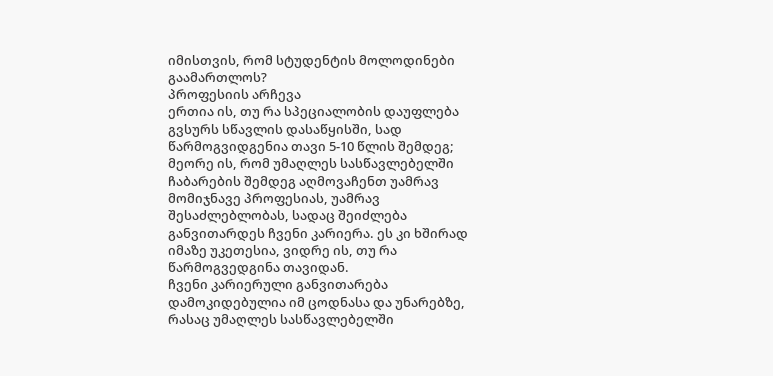იმისთვის, რომ სტუდენტის მოლოდინები გაამართლოს?
პროფესიის არჩევა
ერთია ის, თუ რა სპეციალობის დაუფლება გვსურს სწავლის დასაწყისში, სად წარმოგვიდგენია თავი 5-10 წლის შემდეგ; მეორე ის, რომ უმაღლეს სასწავლებელში ჩაბარების შემდეგ აღმოვაჩენთ უამრავ მომიჯნავე პროფესიას, უამრავ შესაძლებლობას, სადაც შეიძლება განვითარდეს ჩვენი კარიერა. ეს კი ხშირად იმაზე უკეთესია, ვიდრე ის, თუ რა წარმოგვედგინა თავიდან.
ჩვენი კარიერული განვითარება დამოკიდებულია იმ ცოდნასა და უნარებზე, რასაც უმაღლეს სასწავლებელში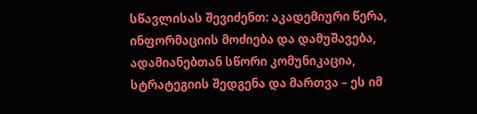სწავლისას შევიძენთ: აკადემიური წერა, ინფორმაციის მოძიება და დამუშავება, ადამიანებთან სწორი კომუნიკაცია, სტრატეგიის შედგენა და მართვა – ეს იმ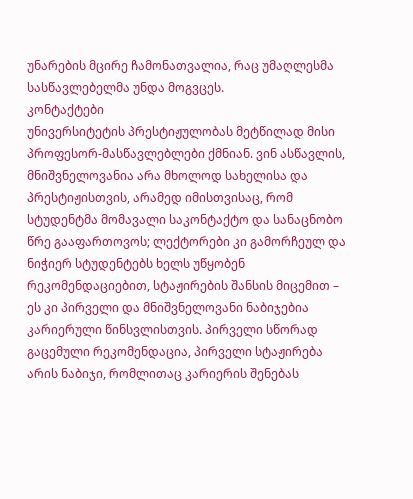უნარების მცირე ჩამონათვალია, რაც უმაღლესმა სასწავლებელმა უნდა მოგვცეს.
კონტაქტები
უნივერსიტეტის პრესტიჟულობას მეტწილად მისი პროფესორ-მასწავლებლები ქმნიან. ვინ ასწავლის, მნიშვნელოვანია არა მხოლოდ სახელისა და პრესტიჟისთვის, არამედ იმისთვისაც, რომ სტუდენტმა მომავალი საკონტაქტო და სანაცნობო წრე გააფართოვოს; ლექტორები კი გამორჩეულ და ნიჭიერ სტუდენტებს ხელს უწყობენ რეკომენდაციებით, სტაჟირების შანსის მიცემით – ეს კი პირველი და მნიშვნელოვანი ნაბიჯებია კარიერული წინსვლისთვის. პირველი სწორად გაცემული რეკომენდაცია, პირველი სტაჟირება არის ნაბიჯი, რომლითაც კარიერის შენებას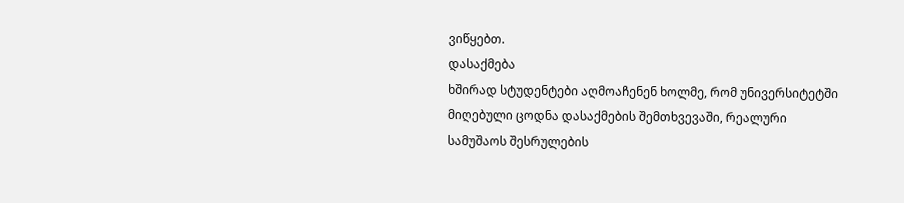ვიწყებთ.
დასაქმება
ხშირად სტუდენტები აღმოაჩენენ ხოლმე, რომ უნივერსიტეტში მიღებული ცოდნა დასაქმების შემთხვევაში, რეალური სამუშაოს შესრულების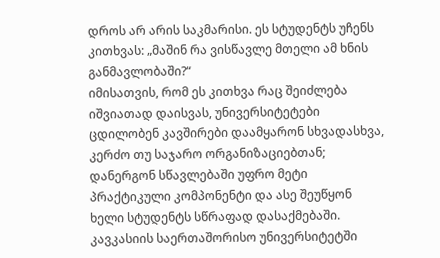დროს არ არის საკმარისი. ეს სტუდენტს უჩენს კითხვას: „მაშინ რა ვისწავლე მთელი ამ ხნის განმავლობაში?“
იმისათვის, რომ ეს კითხვა რაც შეიძლება იშვიათად დაისვას, უნივერსიტეტები ცდილობენ კავშირები დაამყარონ სხვადასხვა, კერძო თუ საჯარო ორგანიზაციებთან; დანერგონ სწავლებაში უფრო მეტი პრაქტიკული კომპონენტი და ასე შეუწყონ ხელი სტუდენტს სწრაფად დასაქმებაში.
კავკასიის საერთაშორისო უნივერსიტეტში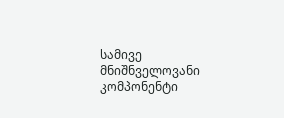სამივე მნიშნველოვანი კომპონენტი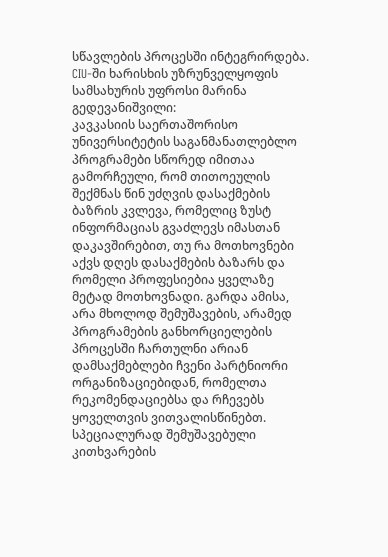სწავლების პროცესში ინტეგრირდება. CIU-ში ხარისხის უზრუნველყოფის სამსახურის უფროსი მარინა გედევანიშვილი:
კავკასიის საერთაშორისო უნივერსიტეტის საგანმანათლებლო პროგრამები სწორედ იმითაა გამორჩეული, რომ თითოეულის შექმნას წინ უძღვის დასაქმების ბაზრის კვლევა, რომელიც ზუსტ ინფორმაციას გვაძლევს იმასთან დაკავშირებით, თუ რა მოთხოვნები აქვს დღეს დასაქმების ბაზარს და რომელი პროფესიებია ყველაზე მეტად მოთხოვნადი. გარდა ამისა, არა მხოლოდ შემუშავების, არამედ პროგრამების განხორციელების პროცესში ჩართულნი არიან დამსაქმებლები ჩვენი პარტნიორი ორგანიზაციებიდან, რომელთა რეკომენდაციებსა და რჩევებს ყოველთვის ვითვალისწინებთ. სპეციალურად შემუშავებული კითხვარების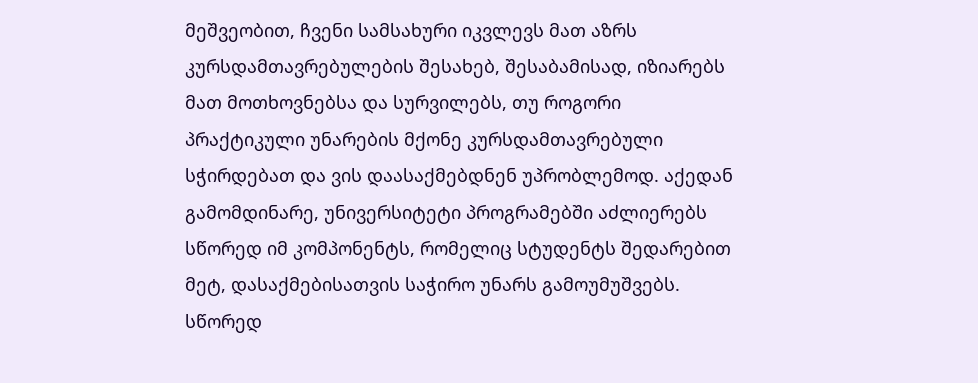მეშვეობით, ჩვენი სამსახური იკვლევს მათ აზრს კურსდამთავრებულების შესახებ, შესაბამისად, იზიარებს მათ მოთხოვნებსა და სურვილებს, თუ როგორი პრაქტიკული უნარების მქონე კურსდამთავრებული სჭირდებათ და ვის დაასაქმებდნენ უპრობლემოდ. აქედან გამომდინარე, უნივერსიტეტი პროგრამებში აძლიერებს სწორედ იმ კომპონენტს, რომელიც სტუდენტს შედარებით მეტ, დასაქმებისათვის საჭირო უნარს გამოუმუშვებს. სწორედ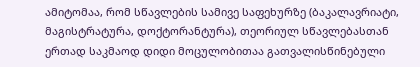ამიტომაა, რომ სწავლების სამივე საფეხურზე (ბაკალავრიატი, მაგისტრატურა, დოქტორანტურა), თეორიულ სწავლებასთან ერთად საკმაოდ დიდი მოცულობითაა გათვალისწინებული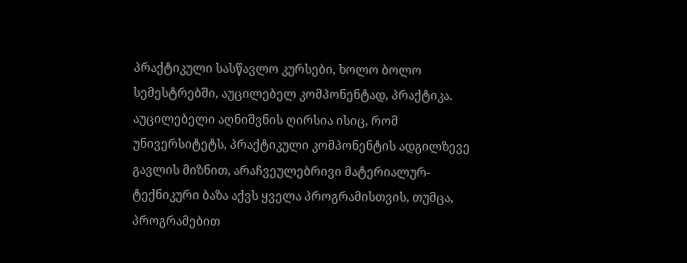პრაქტიკული სასწავლო კურსები, ხოლო ბოლო სემესტრებში, აუცილებელ კომპონენტად, პრაქტიკა.
აუცილებელი აღნიშვნის ღირსია ისიც, რომ უნივერსიტეტს, პრაქტიკული კომპონენტის ადგილზევე გავლის მიზნით, არაჩვეულებრივი მატერიალურ-ტექნიკური ბაზა აქვს ყველა პროგრამისთვის, თუმცა, პროგრამებით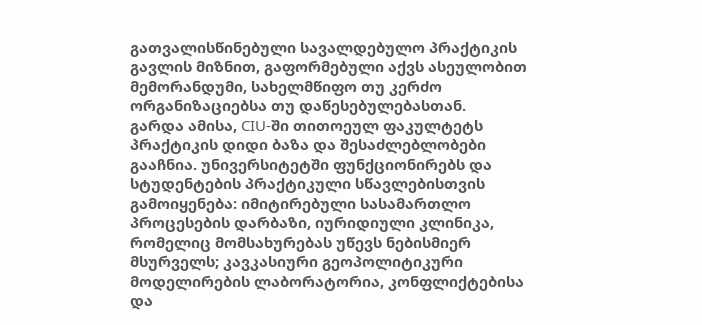გათვალისწინებული სავალდებულო პრაქტიკის გავლის მიზნით, გაფორმებული აქვს ასეულობით მემორანდუმი, სახელმწიფო თუ კერძო ორგანიზაციებსა თუ დაწესებულებასთან.
გარდა ამისა, CIU-ში თითოეულ ფაკულტეტს პრაქტიკის დიდი ბაზა და შესაძლებლობები გააჩნია. უნივერსიტეტში ფუნქციონირებს და სტუდენტების პრაქტიკული სწავლებისთვის გამოიყენება: იმიტირებული სასამართლო პროცესების დარბაზი, იურიდიული კლინიკა, რომელიც მომსახურებას უწევს ნებისმიერ მსურველს; კავკასიური გეოპოლიტიკური მოდელირების ლაბორატორია, კონფლიქტებისა და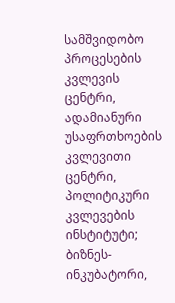სამშვიდობო პროცესების კვლევის ცენტრი, ადამიანური უსაფრთხოების კვლევითი ცენტრი, პოლიტიკური კვლევების ინსტიტუტი; ბიზნეს-ინკუბატორი,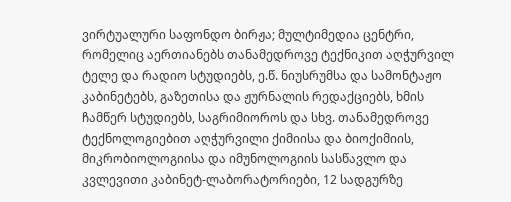ვირტუალური საფონდო ბირჟა; მულტიმედია ცენტრი, რომელიც აერთიანებს თანამედროვე ტექნიკით აღჭურვილ ტელე და რადიო სტუდიებს, ე.წ. ნიუსრუმსა და სამონტაჟო კაბინეტებს, გაზეთისა და ჟურნალის რედაქციებს, ხმის ჩამწერ სტუდიებს, საგრიმიოროს და სხვ. თანამედროვე ტექნოლოგიებით აღჭურვილი ქიმიისა და ბიოქიმიის, მიკრობიოლოგიისა და იმუნოლოგიის სასწავლო და კვლევითი კაბინეტ-ლაბორატორიები, 12 სადგურზე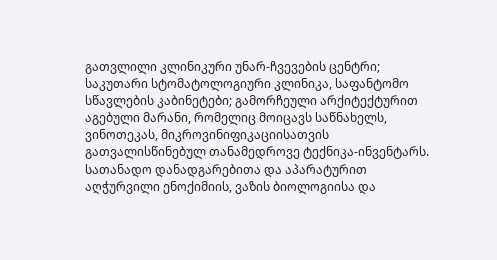გათვლილი კლინიკური უნარ-ჩვევების ცენტრი; საკუთარი სტომატოლოგიური კლინიკა, საფანტომო სწავლების კაბინეტები; გამორჩეული არქიტექტურით აგებული მარანი, რომელიც მოიცავს საწნახელს, ვინოთეკას, მიკროვინიფიკაციისათვის გათვალისწინებულ თანამედროვე ტექნიკა-ინვენტარს. სათანადო დანადგარებითა და აპარატურით აღჭურვილი ენოქიმიის, ვაზის ბიოლოგიისა და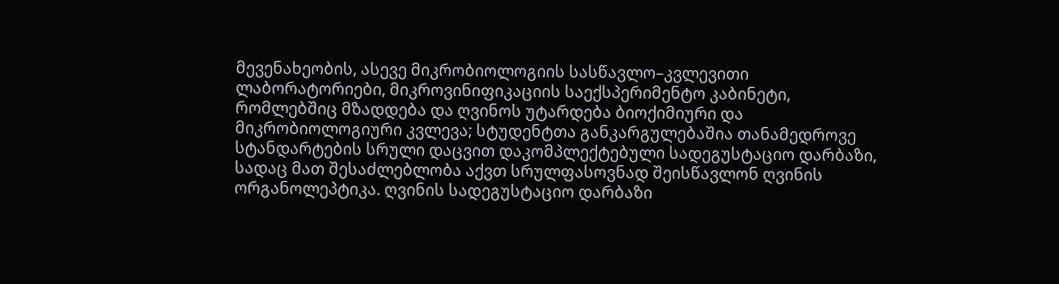მევენახეობის, ასევე მიკრობიოლოგიის სასწავლო–კვლევითი ლაბორატორიები, მიკროვინიფიკაციის საექსპერიმენტო კაბინეტი, რომლებშიც მზადდება და ღვინოს უტარდება ბიოქიმიური და მიკრობიოლოგიური კვლევა; სტუდენტთა განკარგულებაშია თანამედროვე სტანდარტების სრული დაცვით დაკომპლექტებული სადეგუსტაციო დარბაზი, სადაც მათ შესაძლებლობა აქვთ სრულფასოვნად შეისწავლონ ღვინის ორგანოლეპტიკა. ღვინის სადეგუსტაციო დარბაზი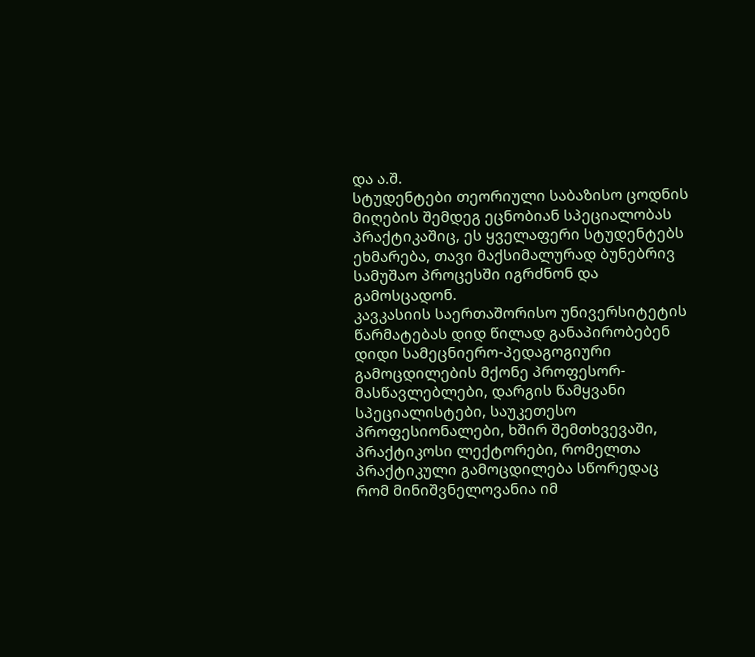და ა.შ.
სტუდენტები თეორიული საბაზისო ცოდნის მიღების შემდეგ ეცნობიან სპეციალობას პრაქტიკაშიც, ეს ყველაფერი სტუდენტებს ეხმარება, თავი მაქსიმალურად ბუნებრივ სამუშაო პროცესში იგრძნონ და გამოსცადონ.
კავკასიის საერთაშორისო უნივერსიტეტის წარმატებას დიდ წილად განაპირობებენ დიდი სამეცნიერო-პედაგოგიური გამოცდილების მქონე პროფესორ-მასწავლებლები, დარგის წამყვანი სპეციალისტები, საუკეთესო პროფესიონალები, ხშირ შემთხვევაში, პრაქტიკოსი ლექტორები, რომელთა პრაქტიკული გამოცდილება სწორედაც რომ მინიშვნელოვანია იმ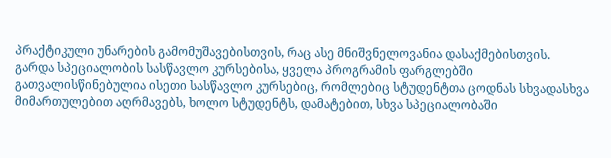პრაქტიკული უნარების გამომუშავებისთვის, რაც ასე მნიშვნელოვანია დასაქმებისთვის.
გარდა სპეციალობის სასწავლო კურსებისა, ყველა პროგრამის ფარგლებში გათვალისწინებულია ისეთი სასწავლო კურსებიც, რომლებიც სტუდენტთა ცოდნას სხვადასხვა მიმართულებით აღრმავებს, ხოლო სტუდენტს, დამატებით, სხვა სპეციალობაში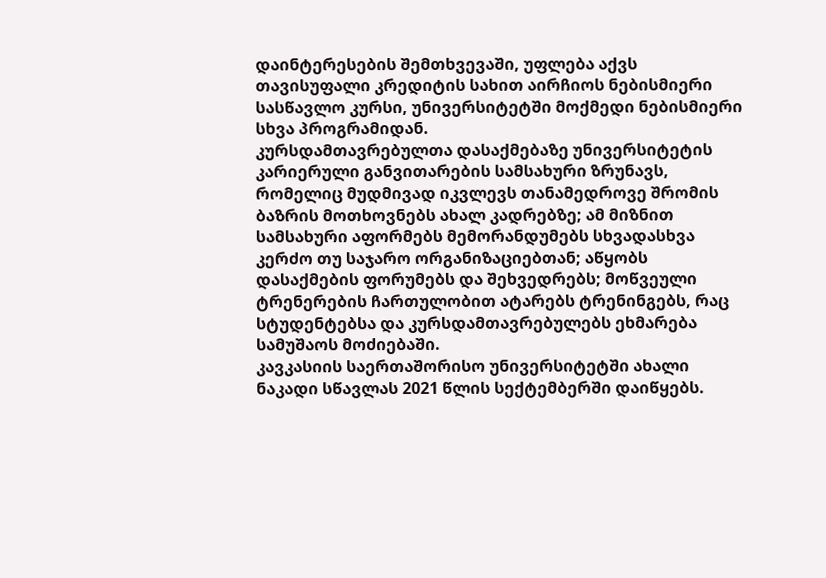დაინტერესების შემთხვევაში, უფლება აქვს თავისუფალი კრედიტის სახით აირჩიოს ნებისმიერი სასწავლო კურსი, უნივერსიტეტში მოქმედი ნებისმიერი სხვა პროგრამიდან.
კურსდამთავრებულთა დასაქმებაზე უნივერსიტეტის კარიერული განვითარების სამსახური ზრუნავს, რომელიც მუდმივად იკვლევს თანამედროვე შრომის ბაზრის მოთხოვნებს ახალ კადრებზე; ამ მიზნით სამსახური აფორმებს მემორანდუმებს სხვადასხვა კერძო თუ საჯარო ორგანიზაციებთან; აწყობს დასაქმების ფორუმებს და შეხვედრებს; მოწვეული ტრენერების ჩართულობით ატარებს ტრენინგებს, რაც სტუდენტებსა და კურსდამთავრებულებს ეხმარება სამუშაოს მოძიებაში.
კავკასიის საერთაშორისო უნივერსიტეტში ახალი ნაკადი სწავლას 2021 წლის სექტემბერში დაიწყებს.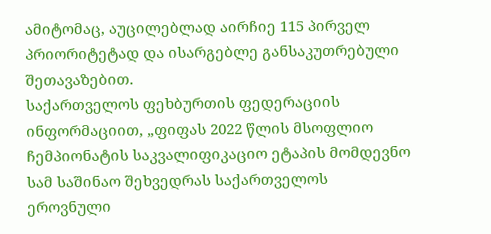ამიტომაც, აუცილებლად აირჩიე 115 პირველ პრიორიტეტად და ისარგებლე განსაკუთრებული შეთავაზებით.
საქართველოს ფეხბურთის ფედერაციის ინფორმაციით, „ფიფას 2022 წლის მსოფლიო ჩემპიონატის საკვალიფიკაციო ეტაპის მომდევნო სამ საშინაო შეხვედრას საქართველოს ეროვნული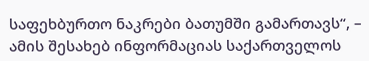საფეხბურთო ნაკრები ბათუმში გამართავს“, – ამის შესახებ ინფორმაციას საქართველოს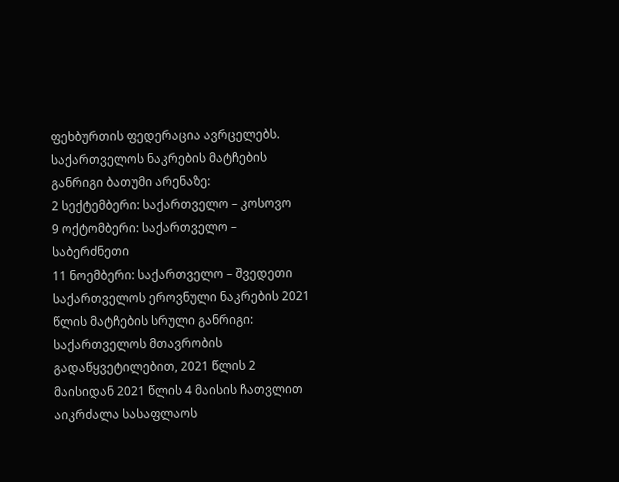ფეხბურთის ფედერაცია ავრცელებს.
საქართველოს ნაკრების მატჩების განრიგი ბათუმი არენაზე:
2 სექტემბერი: საქართველო – კოსოვო
9 ოქტომბერი: საქართველო – საბერძნეთი
11 ნოემბერი: საქართველო – შვედეთი
საქართველოს ეროვნული ნაკრების 2021 წლის მატჩების სრული განრიგი:
საქართველოს მთავრობის გადაწყვეტილებით, 2021 წლის 2 მაისიდან 2021 წლის 4 მაისის ჩათვლით აიკრძალა სასაფლაოს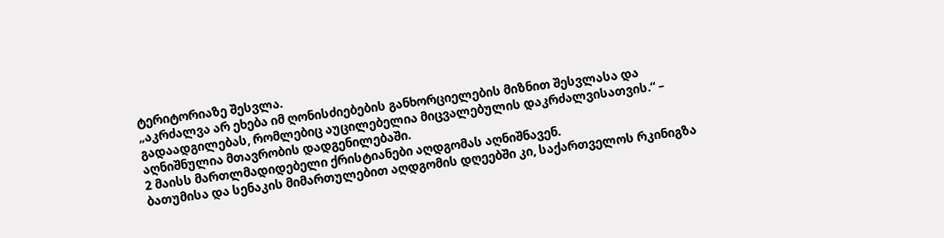ტერიტორიაზე შესვლა.
„აკრძალვა არ ეხება იმ ღონისძიებების განხორციელების მიზნით შესვლასა და გადაადგილებას, რომლებიც აუცილებელია მიცვალებულის დაკრძალვისათვის.“ – აღნიშნულია მთავრობის დადგენილებაში.
2 მაისს მართლმადიდებელი ქრისტიანები აღდგომას აღნიშნავენ.
ბათუმისა და სენაკის მიმართულებით აღდგომის დღეებში კი, საქართველოს რკინიგზა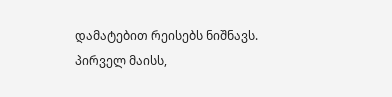დამატებით რეისებს ნიშნავს.
პირველ მაისს,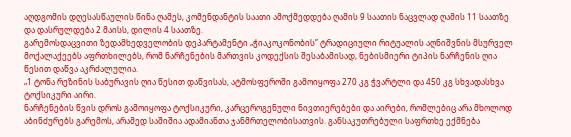აღდგომის დღესასწაულის წინა ღამეს, კომენდანტის საათი ამოქმედდება ღამის 9 საათის ნაცვლად ღამის 11 საათზე და დასრულდება 2 მაისს, დილის 4 საათზე.
გარემოსდაცვითი ზედამხედველობის დეპარტამენტი „ჭიაკოკონობის” ტრადიციული რიტუალის აღნიშვნის მსურველ მოქალაქეებს აფრთხილებს, რომ ნარჩენების მართვის კოდექსის შესაბამისად, ნებისმიერი ტიპის ნარჩენის ღია წესით დაწვა აკრძალულია.
„1 ტონა რეზინის საბურავის ღია წესით დაწვისას, ატმოსფეროში გამოიყოფა 270 კგ ჭვარტლი და 450 კგ სხვადასხვა ტოქსიკური აირი.
ნარჩენების წვის დროს გამოიყოფა ტოქსიკური, კარცეროგენული ნივთიერებები და აირები, რომლებიც არა მხოლოდ აბინძურებს გარემოს, არამედ საშიშია ადამიანთა ჯანმრთელობისათვის. განსაკუთრებული საფრთხე ექმნება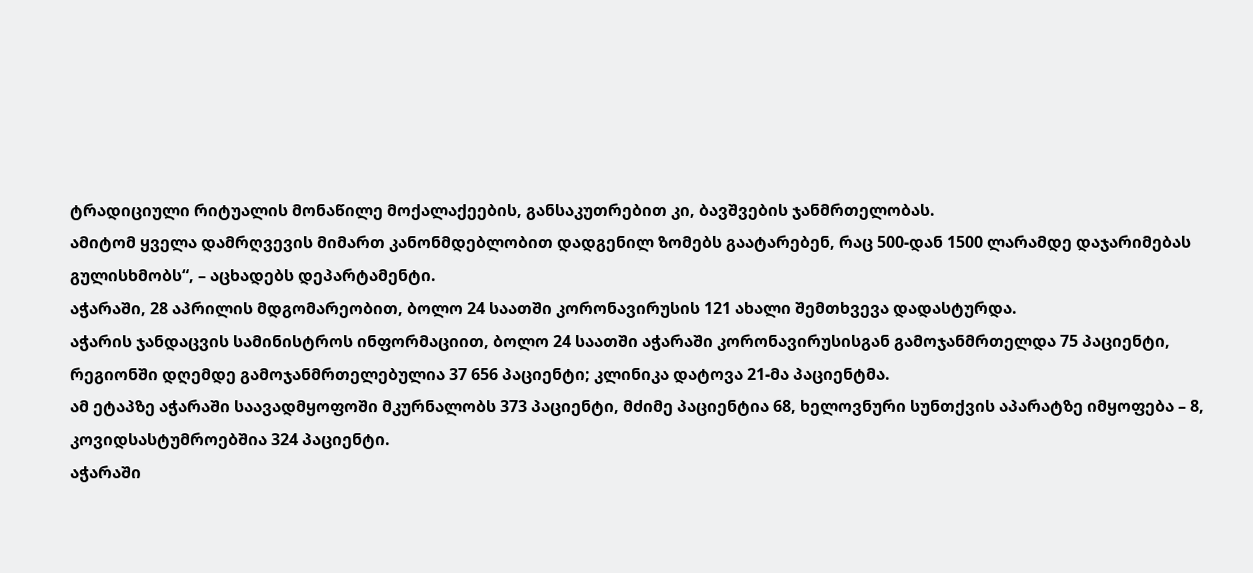ტრადიციული რიტუალის მონაწილე მოქალაქეების, განსაკუთრებით კი, ბავშვების ჯანმრთელობას.
ამიტომ ყველა დამრღვევის მიმართ კანონმდებლობით დადგენილ ზომებს გაატარებენ, რაც 500-დან 1500 ლარამდე დაჯარიმებას გულისხმობს“, – აცხადებს დეპარტამენტი.
აჭარაში, 28 აპრილის მდგომარეობით, ბოლო 24 საათში კორონავირუსის 121 ახალი შემთხვევა დადასტურდა.
აჭარის ჯანდაცვის სამინისტროს ინფორმაციით, ბოლო 24 საათში აჭარაში კორონავირუსისგან გამოჯანმრთელდა 75 პაციენტი, რეგიონში დღემდე გამოჯანმრთელებულია 37 656 პაციენტი; კლინიკა დატოვა 21-მა პაციენტმა.
ამ ეტაპზე აჭარაში საავადმყოფოში მკურნალობს 373 პაციენტი, მძიმე პაციენტია 68, ხელოვნური სუნთქვის აპარატზე იმყოფება – 8, კოვიდსასტუმროებშია 324 პაციენტი.
აჭარაში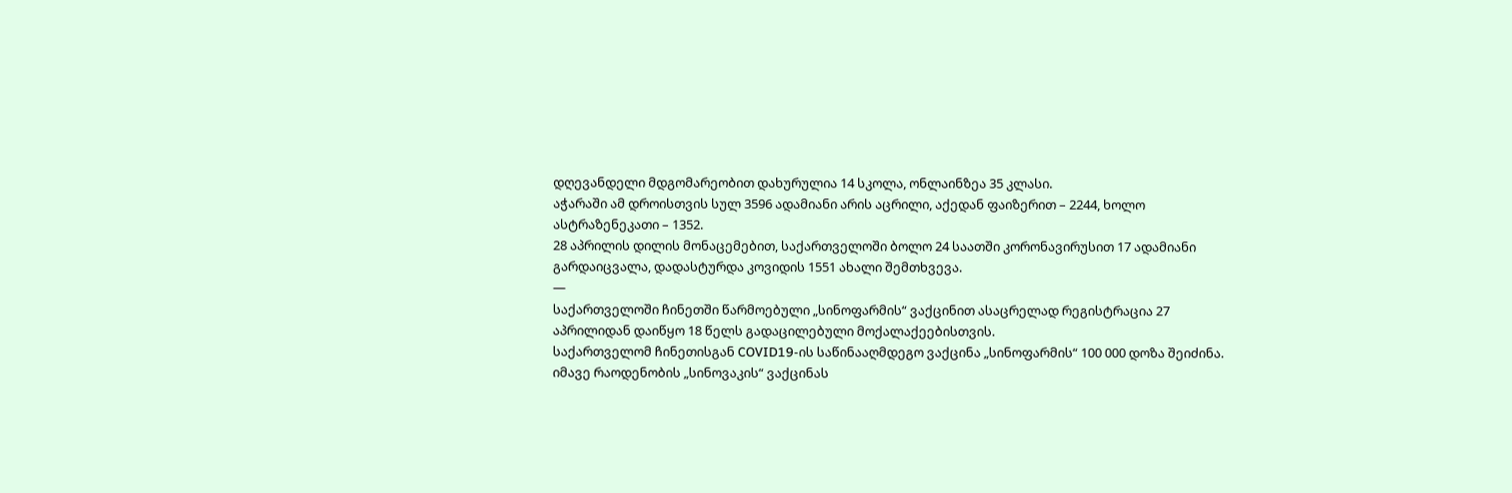დღევანდელი მდგომარეობით დახურულია 14 სკოლა, ონლაინზეა 35 კლასი.
აჭარაში ამ დროისთვის სულ 3596 ადამიანი არის აცრილი, აქედან ფაიზერით – 2244, ხოლო ასტრაზენეკათი – 1352.
28 აპრილის დილის მონაცემებით, საქართველოში ბოლო 24 საათში კორონავირუსით 17 ადამიანი გარდაიცვალა, დადასტურდა კოვიდის 1551 ახალი შემთხვევა.
—
საქართველოში ჩინეთში წარმოებული „სინოფარმის“ ვაქცინით ასაცრელად რეგისტრაცია 27 აპრილიდან დაიწყო 18 წელს გადაცილებული მოქალაქეებისთვის.
საქართველომ ჩინეთისგან COVID19-ის საწინააღმდეგო ვაქცინა „სინოფარმის“ 100 000 დოზა შეიძინა. იმავე რაოდენობის „სინოვაკის“ ვაქცინას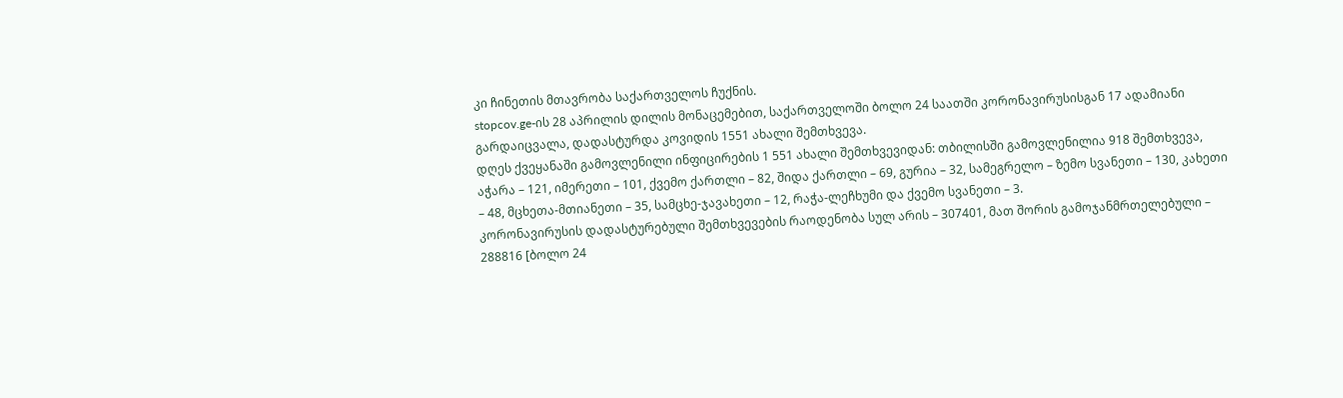კი ჩინეთის მთავრობა საქართველოს ჩუქნის.
stopcov.ge-ის 28 აპრილის დილის მონაცემებით, საქართველოში ბოლო 24 საათში კორონავირუსისგან 17 ადამიანი გარდაიცვალა, დადასტურდა კოვიდის 1551 ახალი შემთხვევა.
დღეს ქვეყანაში გამოვლენილი ინფიცირების 1 551 ახალი შემთხვევიდან: თბილისში გამოვლენილია 918 შემთხვევა, აჭარა – 121, იმერეთი – 101, ქვემო ქართლი – 82, შიდა ქართლი – 69, გურია – 32, სამეგრელო – ზემო სვანეთი – 130, კახეთი – 48, მცხეთა-მთიანეთი – 35, სამცხე-ჯავახეთი – 12, რაჭა-ლეჩხუმი და ქვემო სვანეთი – 3.
კორონავირუსის დადასტურებული შემთხვევების რაოდენობა სულ არის – 307401, მათ შორის გამოჯანმრთელებული – 288816 [ბოლო 24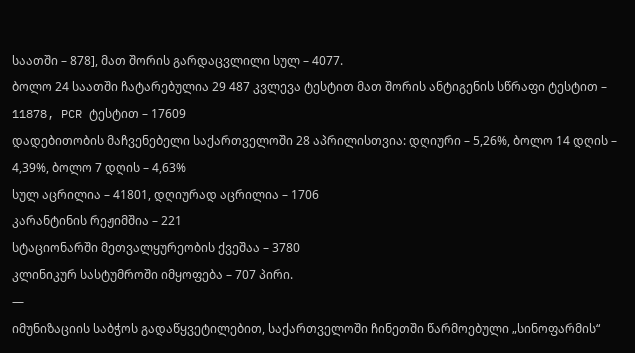საათში – 878], მათ შორის გარდაცვლილი სულ – 4077.
ბოლო 24 საათში ჩატარებულია 29 487 კვლევა ტესტით მათ შორის ანტიგენის სწრაფი ტესტით – 11878, PCR ტესტით – 17609
დადებითობის მაჩვენებელი საქართველოში 28 აპრილისთვია: დღიური – 5,26%, ბოლო 14 დღის – 4,39%, ბოლო 7 დღის – 4,63%
სულ აცრილია – 41801, დღიურად აცრილია – 1706
კარანტინის რეჟიმშია – 221
სტაციონარში მეთვალყურეობის ქვეშაა – 3780
კლინიკურ სასტუმროში იმყოფება – 707 პირი.
—
იმუნიზაციის საბჭოს გადაწყვეტილებით, საქართველოში ჩინეთში წარმოებული „სინოფარმის“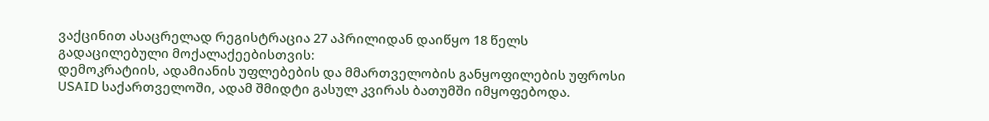ვაქცინით ასაცრელად რეგისტრაცია 27 აპრილიდან დაიწყო 18 წელს გადაცილებული მოქალაქეებისთვის:
დემოკრატიის, ადამიანის უფლებების და მმართველობის განყოფილების უფროსი USAID საქართველოში, ადამ შმიდტი გასულ კვირას ბათუმში იმყოფებოდა.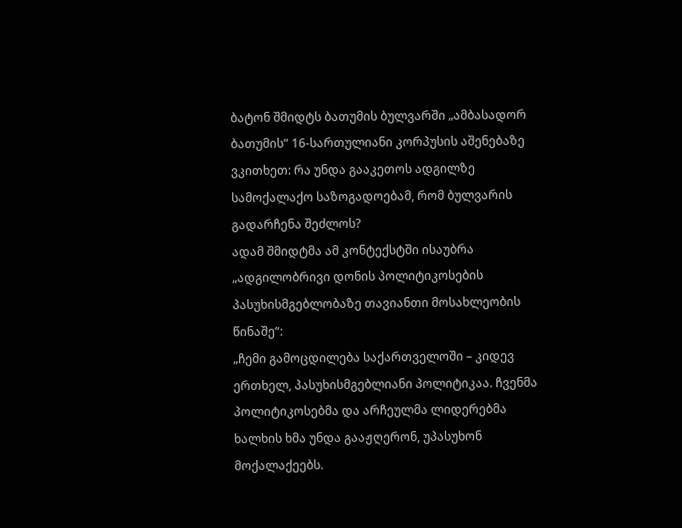ბატონ შმიდტს ბათუმის ბულვარში „ამბასადორ ბათუმის“ 16-სართულიანი კორპუსის აშენებაზე ვკითხეთ: რა უნდა გააკეთოს ადგილზე სამოქალაქო საზოგადოებამ, რომ ბულვარის გადარჩენა შეძლოს?
ადამ შმიდტმა ამ კონტექსტში ისაუბრა „ადგილობრივი დონის პოლიტიკოსების პასუხისმგებლობაზე თავიანთი მოსახლეობის წინაშე“:
„ჩემი გამოცდილება საქართველოში – კიდევ ერთხელ, პასუხისმგებლიანი პოლიტიკაა. ჩვენმა პოლიტიკოსებმა და არჩეულმა ლიდერებმა ხალხის ხმა უნდა გააჟღერონ, უპასუხონ მოქალაქეებს.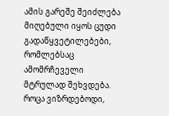ამის გარეშე შეიძლება მიღებული იყოს ცუდი გადაწყვეტილებები, რომლებსაც ამომრჩეველი მტრულად შეხვდება.
როცა ვიზრდებოდი,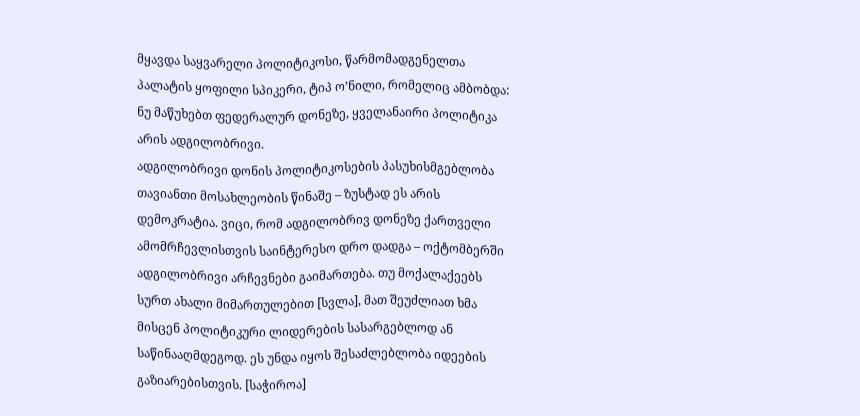მყავდა საყვარელი პოლიტიკოსი, წარმომადგენელთა პალატის ყოფილი სპიკერი, ტიპ ო’ნილი, რომელიც ამბობდა: ნუ მაწუხებთ ფედერალურ დონეზე, ყველანაირი პოლიტიკა არის ადგილობრივი.
ადგილობრივი დონის პოლიტიკოსების პასუხისმგებლობა თავიანთი მოსახლეობის წინაშე – ზუსტად ეს არის დემოკრატია. ვიცი, რომ ადგილობრივ დონეზე ქართველი ამომრჩევლისთვის საინტერესო დრო დადგა – ოქტომბერში ადგილობრივი არჩევნები გაიმართება. თუ მოქალაქეებს სურთ ახალი მიმართულებით [სვლა], მათ შეუძლიათ ხმა მისცენ პოლიტიკური ლიდერების სასარგებლოდ ან საწინააღმდეგოდ. ეს უნდა იყოს შესაძლებლობა იდეების გაზიარებისთვის. [საჭიროა]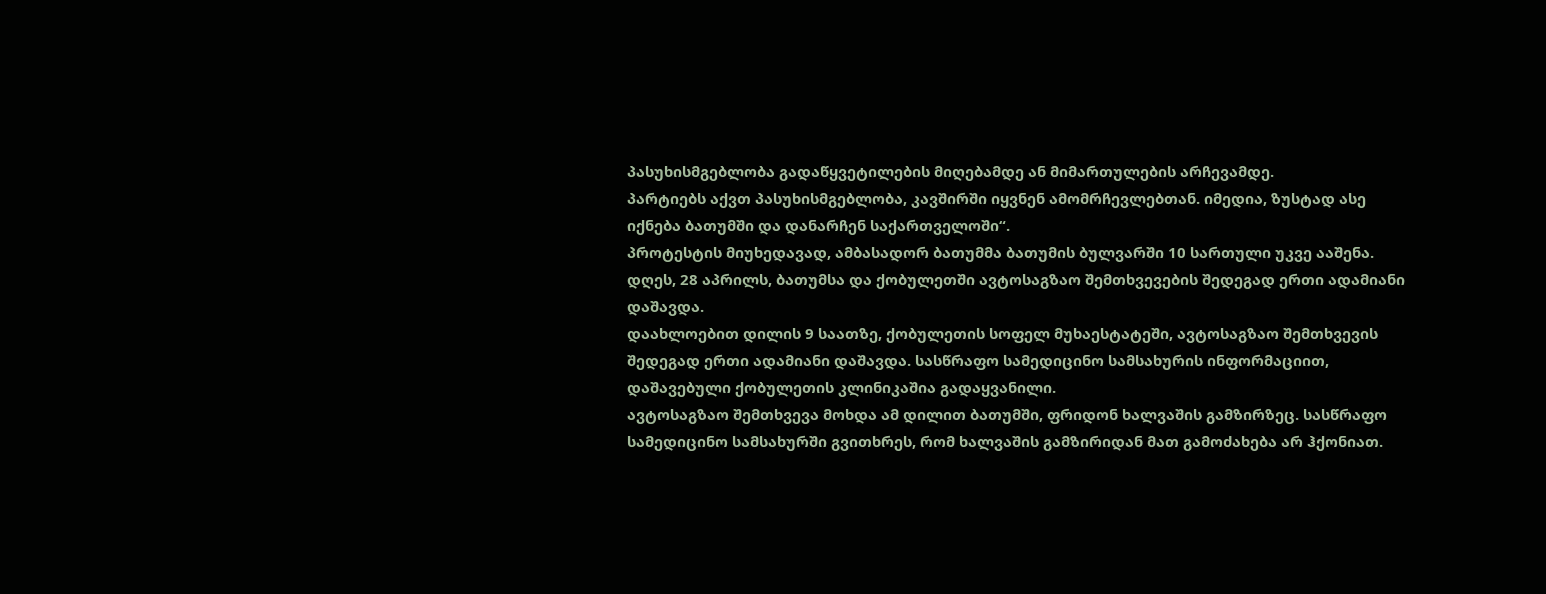პასუხისმგებლობა გადაწყვეტილების მიღებამდე ან მიმართულების არჩევამდე.
პარტიებს აქვთ პასუხისმგებლობა, კავშირში იყვნენ ამომრჩევლებთან. იმედია, ზუსტად ასე იქნება ბათუმში და დანარჩენ საქართველოში“.
პროტესტის მიუხედავად, ამბასადორ ბათუმმა ბათუმის ბულვარში 10 სართული უკვე ააშენა.
დღეს, 28 აპრილს, ბათუმსა და ქობულეთში ავტოსაგზაო შემთხვევების შედეგად ერთი ადამიანი დაშავდა.
დაახლოებით დილის 9 საათზე, ქობულეთის სოფელ მუხაესტატეში, ავტოსაგზაო შემთხვევის შედეგად ერთი ადამიანი დაშავდა. სასწრაფო სამედიცინო სამსახურის ინფორმაციით, დაშავებული ქობულეთის კლინიკაშია გადაყვანილი.
ავტოსაგზაო შემთხვევა მოხდა ამ დილით ბათუმში, ფრიდონ ხალვაშის გამზირზეც. სასწრაფო სამედიცინო სამსახურში გვითხრეს, რომ ხალვაშის გამზირიდან მათ გამოძახება არ ჰქონიათ.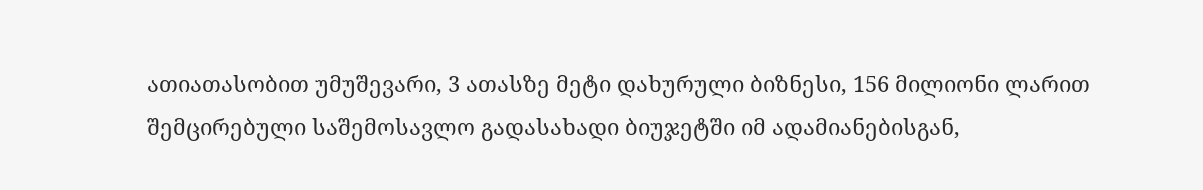ათიათასობით უმუშევარი, 3 ათასზე მეტი დახურული ბიზნესი, 156 მილიონი ლარით შემცირებული საშემოსავლო გადასახადი ბიუჯეტში იმ ადამიანებისგან,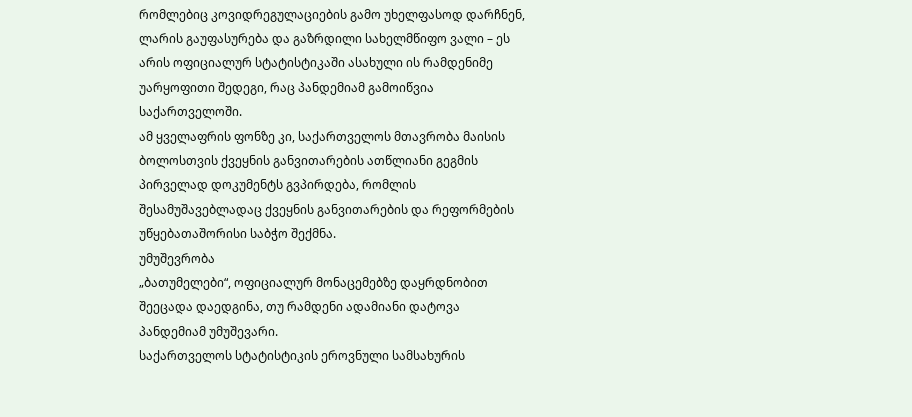რომლებიც კოვიდრეგულაციების გამო უხელფასოდ დარჩნენ, ლარის გაუფასურება და გაზრდილი სახელმწიფო ვალი – ეს არის ოფიციალურ სტატისტიკაში ასახული ის რამდენიმე უარყოფითი შედეგი, რაც პანდემიამ გამოიწვია საქართველოში.
ამ ყველაფრის ფონზე კი, საქართველოს მთავრობა მაისის ბოლოსთვის ქვეყნის განვითარების ათწლიანი გეგმის პირველად დოკუმენტს გვპირდება, რომლის შესამუშავებლადაც ქვეყნის განვითარების და რეფორმების უწყებათაშორისი საბჭო შექმნა.
უმუშევრობა
„ბათუმელები“, ოფიციალურ მონაცემებზე დაყრდნობით შეეცადა დაედგინა, თუ რამდენი ადამიანი დატოვა პანდემიამ უმუშევარი.
საქართველოს სტატისტიკის ეროვნული სამსახურის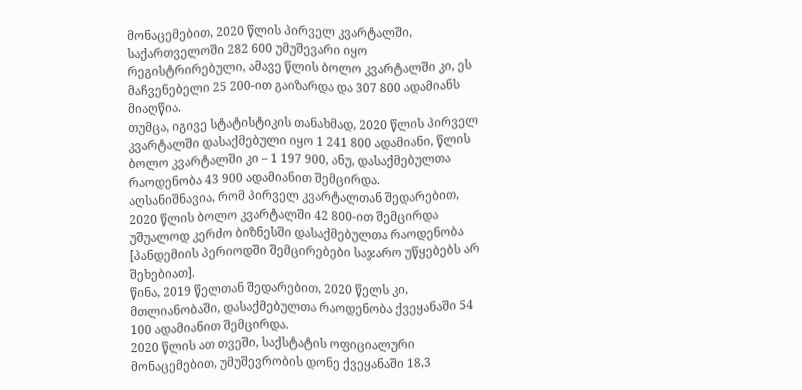მონაცემებით, 2020 წლის პირველ კვარტალში, საქართველოში 282 600 უმუშევარი იყო რეგისტრირებული, ამავე წლის ბოლო კვარტალში კი, ეს მაჩვენებელი 25 200-ით გაიზარდა და 307 800 ადამიანს მიაღწია.
თუმცა, იგივე სტატისტიკის თანახმად, 2020 წლის პირველ კვარტალში დასაქმებული იყო 1 241 800 ადამიანი, წლის ბოლო კვარტალში კი – 1 197 900, ანუ, დასაქმებულთა რაოდენობა 43 900 ადამიანით შემცირდა.
აღსანიშნავია, რომ პირველ კვარტალთან შედარებით, 2020 წლის ბოლო კვარტალში 42 800-ით შემცირდა უშუალოდ კერძო ბიზნესში დასაქმებულთა რაოდენობა [პანდემიის პერიოდში შემცირებები საჯარო უწყებებს არ შეხებიათ].
წინა, 2019 წელთან შედარებით, 2020 წელს კი, მთლიანობაში, დასაქმებულთა რაოდენობა ქვეყანაში 54 100 ადამიანით შემცირდა.
2020 წლის ათ თვეში, საქსტატის ოფიციალური მონაცემებით, უმუშევრობის დონე ქვეყანაში 18,3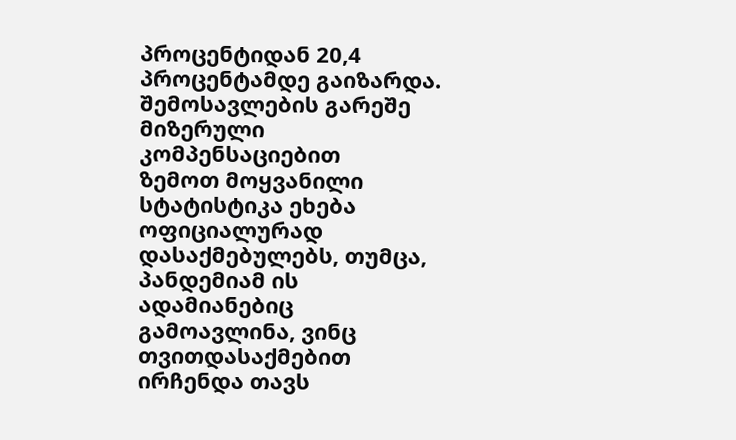პროცენტიდან 20,4 პროცენტამდე გაიზარდა.
შემოსავლების გარეშე მიზერული კომპენსაციებით
ზემოთ მოყვანილი სტატისტიკა ეხება ოფიციალურად დასაქმებულებს, თუმცა, პანდემიამ ის ადამიანებიც გამოავლინა, ვინც თვითდასაქმებით ირჩენდა თავს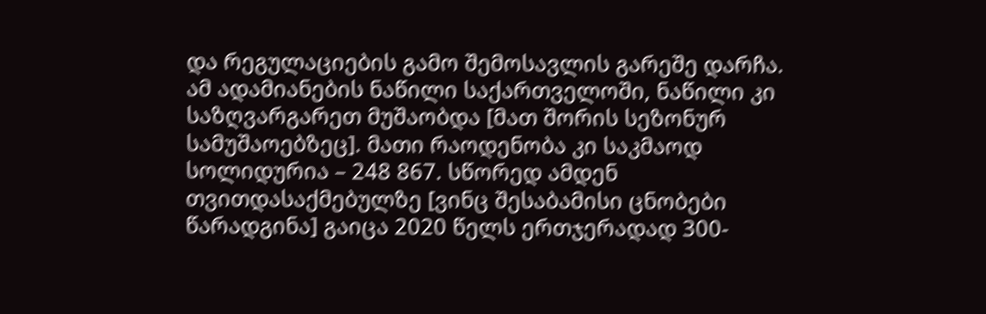და რეგულაციების გამო შემოსავლის გარეშე დარჩა.
ამ ადამიანების ნაწილი საქართველოში, ნაწილი კი საზღვარგარეთ მუშაობდა [მათ შორის სეზონურ სამუშაოებზეც]. მათი რაოდენობა კი საკმაოდ სოლიდურია – 248 867. სწორედ ამდენ თვითდასაქმებულზე [ვინც შესაბამისი ცნობები წარადგინა] გაიცა 2020 წელს ერთჯერადად 300-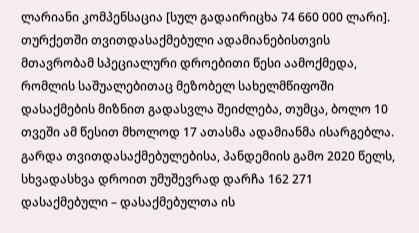ლარიანი კომპენსაცია [სულ გადაირიცხა 74 660 000 ლარი].
თურქეთში თვითდასაქმებული ადამიანებისთვის მთავრობამ სპეციალური დროებითი წესი აამოქმედა, რომლის საშუალებითაც მეზობელ სახელმწიფოში დასაქმების მიზნით გადასვლა შეიძლება, თუმცა, ბოლო 10 თვეში ამ წესით მხოლოდ 17 ათასმა ადამიანმა ისარგებლა.
გარდა თვითდასაქმებულებისა, პანდემიის გამო 2020 წელს, სხვადასხვა დროით უმუშევრად დარჩა 162 271 დასაქმებული – დასაქმებულთა ის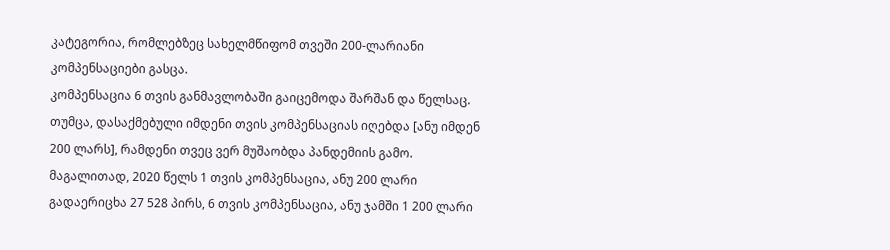კატეგორია, რომლებზეც სახელმწიფომ თვეში 200-ლარიანი კომპენსაციები გასცა.
კომპენსაცია 6 თვის განმავლობაში გაიცემოდა შარშან და წელსაც. თუმცა, დასაქმებული იმდენი თვის კომპენსაციას იღებდა [ანუ იმდენ 200 ლარს], რამდენი თვეც ვერ მუშაობდა პანდემიის გამო.
მაგალითად, 2020 წელს 1 თვის კომპენსაცია, ანუ 200 ლარი გადაერიცხა 27 528 პირს, 6 თვის კომპენსაცია, ანუ ჯამში 1 200 ლარი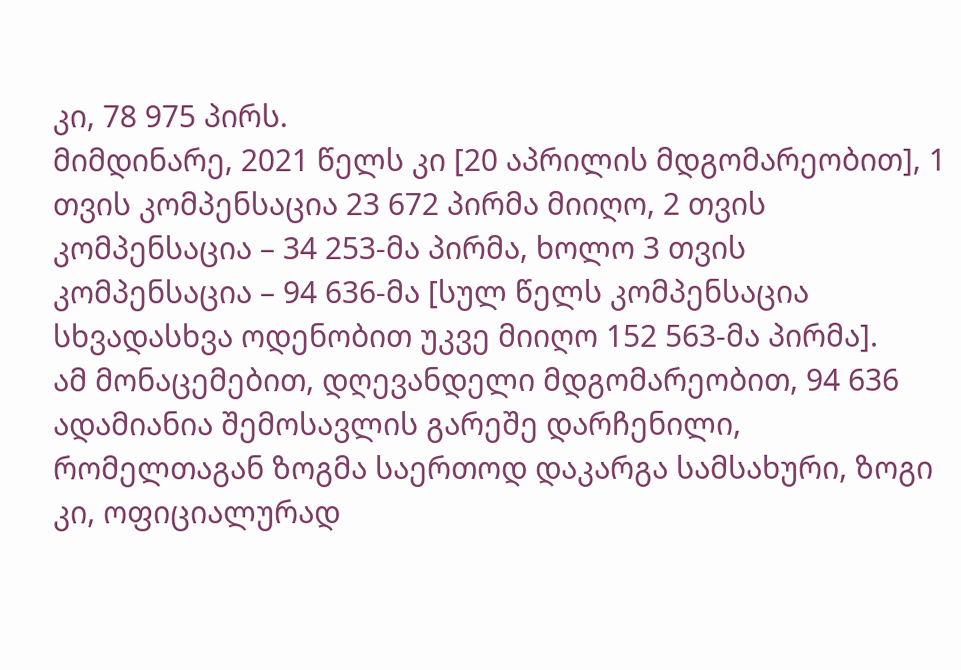კი, 78 975 პირს.
მიმდინარე, 2021 წელს კი [20 აპრილის მდგომარეობით], 1 თვის კომპენსაცია 23 672 პირმა მიიღო, 2 თვის კომპენსაცია – 34 253-მა პირმა, ხოლო 3 თვის კომპენსაცია – 94 636-მა [სულ წელს კომპენსაცია სხვადასხვა ოდენობით უკვე მიიღო 152 563-მა პირმა].
ამ მონაცემებით, დღევანდელი მდგომარეობით, 94 636 ადამიანია შემოსავლის გარეშე დარჩენილი, რომელთაგან ზოგმა საერთოდ დაკარგა სამსახური, ზოგი კი, ოფიციალურად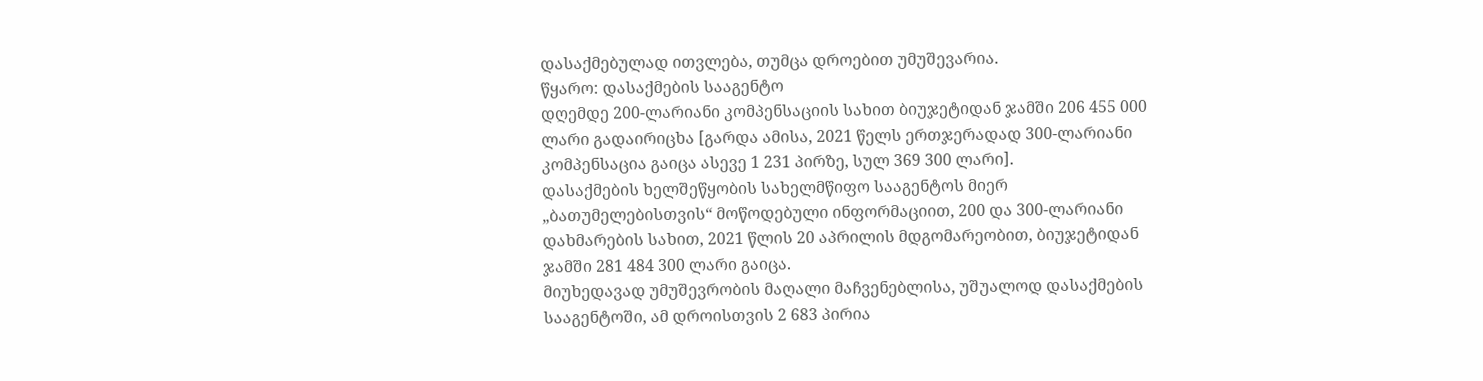დასაქმებულად ითვლება, თუმცა დროებით უმუშევარია.
წყარო: დასაქმების სააგენტო
დღემდე 200-ლარიანი კომპენსაციის სახით ბიუჯეტიდან ჯამში 206 455 000 ლარი გადაირიცხა [გარდა ამისა, 2021 წელს ერთჯერადად 300-ლარიანი კომპენსაცია გაიცა ასევე 1 231 პირზე, სულ 369 300 ლარი].
დასაქმების ხელშეწყობის სახელმწიფო სააგენტოს მიერ „ბათუმელებისთვის“ მოწოდებული ინფორმაციით, 200 და 300-ლარიანი დახმარების სახით, 2021 წლის 20 აპრილის მდგომარეობით, ბიუჯეტიდან ჯამში 281 484 300 ლარი გაიცა.
მიუხედავად უმუშევრობის მაღალი მაჩვენებლისა, უშუალოდ დასაქმების სააგენტოში, ამ დროისთვის 2 683 პირია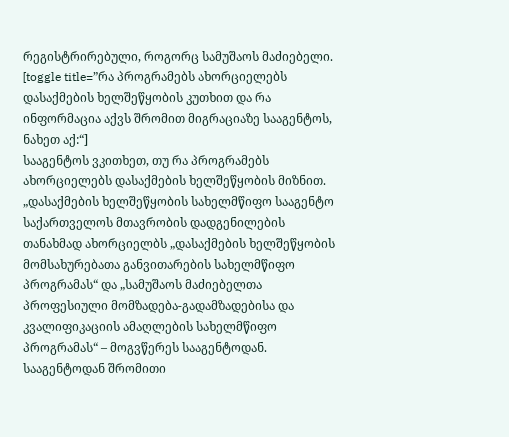რეგისტრირებული, როგორც სამუშაოს მაძიებელი.
[toggle title=”რა პროგრამებს ახორციელებს დასაქმების ხელშეწყობის კუთხით და რა ინფორმაცია აქვს შრომით მიგრაციაზე სააგენტოს, ნახეთ აქ:“]
სააგენტოს ვკითხეთ, თუ რა პროგრამებს ახორციელებს დასაქმების ხელშეწყობის მიზნით.
„დასაქმების ხელშეწყობის სახელმწიფო სააგენტო საქართველოს მთავრობის დადგენილების თანახმად ახორციელბს „დასაქმების ხელშეწყობის მომსახურებათა განვითარების სახელმწიფო პროგრამას“ და „სამუშაოს მაძიებელთა პროფესიული მომზადება-გადამზადებისა და კვალიფიკაციის ამაღლების სახელმწიფო პროგრამას“ – მოგვწერეს სააგენტოდან.
სააგენტოდან შრომითი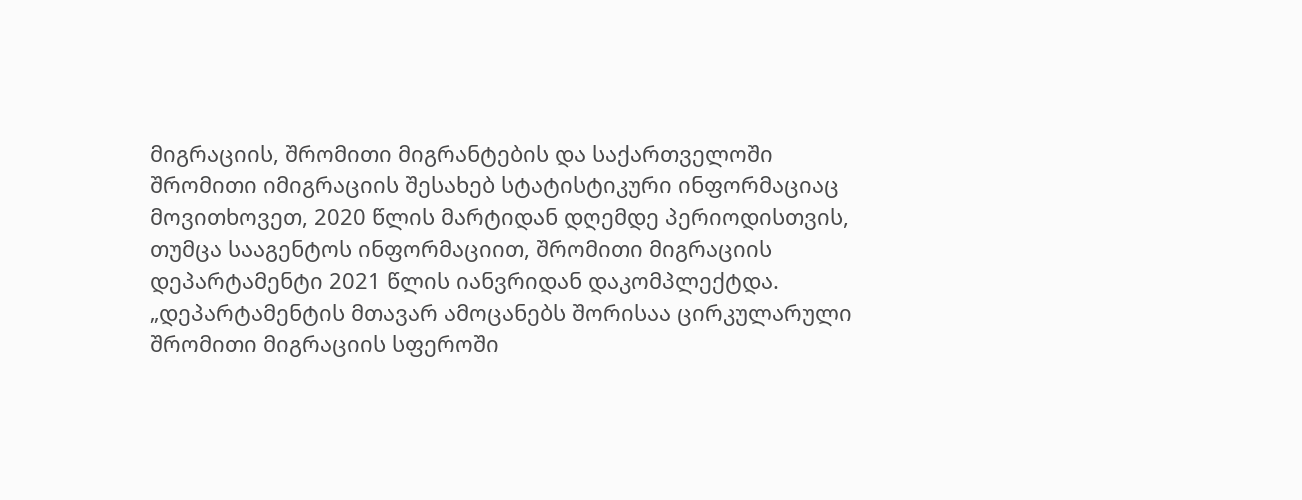მიგრაციის, შრომითი მიგრანტების და საქართველოში შრომითი იმიგრაციის შესახებ სტატისტიკური ინფორმაციაც მოვითხოვეთ, 2020 წლის მარტიდან დღემდე პერიოდისთვის, თუმცა სააგენტოს ინფორმაციით, შრომითი მიგრაციის დეპარტამენტი 2021 წლის იანვრიდან დაკომპლექტდა.
„დეპარტამენტის მთავარ ამოცანებს შორისაა ცირკულარული შრომითი მიგრაციის სფეროში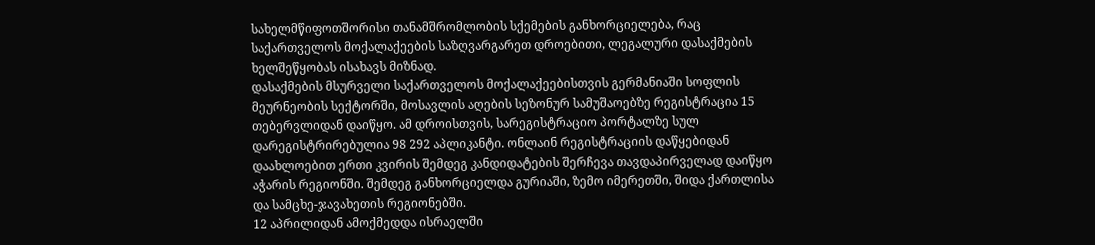სახელმწიფოთშორისი თანამშრომლობის სქემების განხორციელება, რაც საქართველოს მოქალაქეების საზღვარგარეთ დროებითი, ლეგალური დასაქმების ხელშეწყობას ისახავს მიზნად.
დასაქმების მსურველი საქართველოს მოქალაქეებისთვის გერმანიაში სოფლის მეურნეობის სექტორში, მოსავლის აღების სეზონურ სამუშაოებზე რეგისტრაცია 15 თებერვლიდან დაიწყო. ამ დროისთვის, სარეგისტრაციო პორტალზე სულ დარეგისტრირებულია 98 292 აპლიკანტი. ონლაინ რეგისტრაციის დაწყებიდან დაახლოებით ერთი კვირის შემდეგ კანდიდატების შერჩევა თავდაპირველად დაიწყო აჭარის რეგიონში. შემდეგ განხორციელდა გურიაში, ზემო იმერეთში, შიდა ქართლისა და სამცხე-ჯავახეთის რეგიონებში.
12 აპრილიდან ამოქმედდა ისრაელში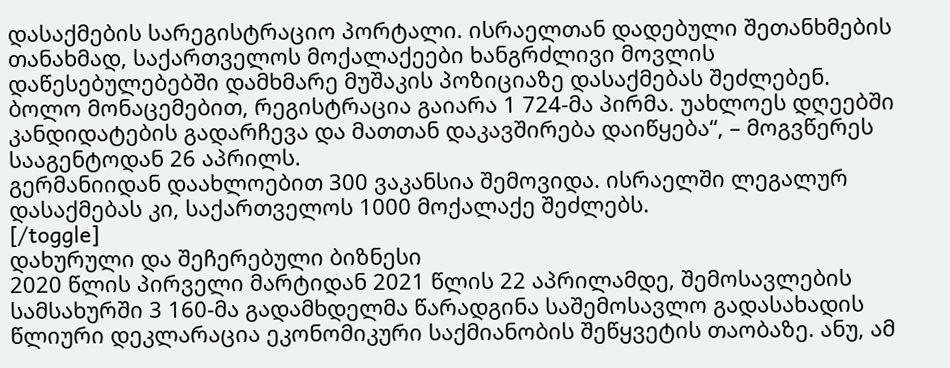დასაქმების სარეგისტრაციო პორტალი. ისრაელთან დადებული შეთანხმების თანახმად, საქართველოს მოქალაქეები ხანგრძლივი მოვლის დაწესებულებებში დამხმარე მუშაკის პოზიციაზე დასაქმებას შეძლებენ. ბოლო მონაცემებით, რეგისტრაცია გაიარა 1 724-მა პირმა. უახლოეს დღეებში კანდიდატების გადარჩევა და მათთან დაკავშირება დაიწყება“, – მოგვწერეს სააგენტოდან 26 აპრილს.
გერმანიიდან დაახლოებით 300 ვაკანსია შემოვიდა. ისრაელში ლეგალურ დასაქმებას კი, საქართველოს 1000 მოქალაქე შეძლებს.
[/toggle]
დახურული და შეჩერებული ბიზნესი
2020 წლის პირველი მარტიდან 2021 წლის 22 აპრილამდე, შემოსავლების სამსახურში 3 160-მა გადამხდელმა წარადგინა საშემოსავლო გადასახადის წლიური დეკლარაცია ეკონომიკური საქმიანობის შეწყვეტის თაობაზე. ანუ, ამ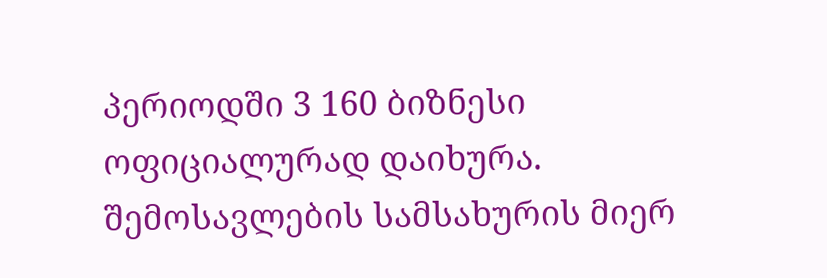პერიოდში 3 160 ბიზნესი ოფიციალურად დაიხურა.
შემოსავლების სამსახურის მიერ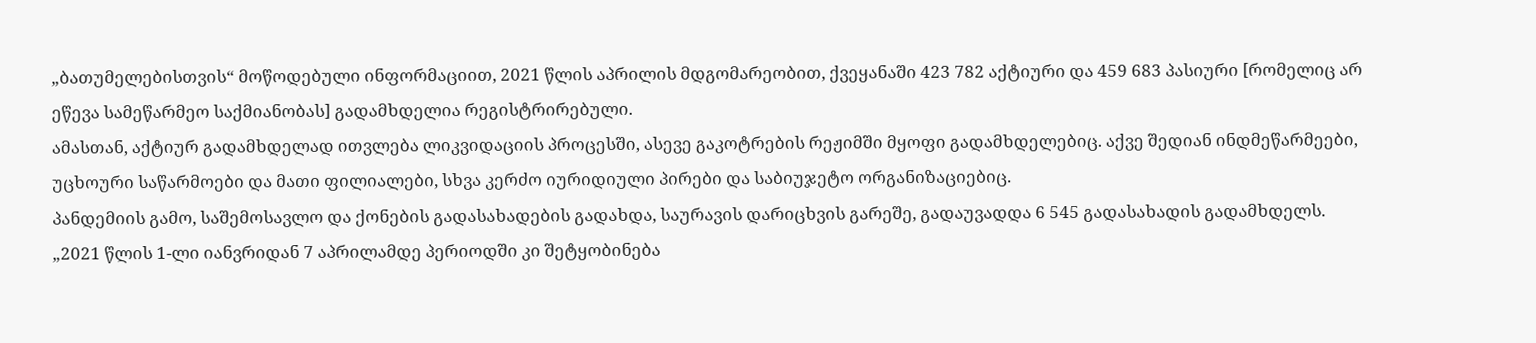„ბათუმელებისთვის“ მოწოდებული ინფორმაციით, 2021 წლის აპრილის მდგომარეობით, ქვეყანაში 423 782 აქტიური და 459 683 პასიური [რომელიც არ ეწევა სამეწარმეო საქმიანობას] გადამხდელია რეგისტრირებული.
ამასთან, აქტიურ გადამხდელად ითვლება ლიკვიდაციის პროცესში, ასევე გაკოტრების რეჟიმში მყოფი გადამხდელებიც. აქვე შედიან ინდმეწარმეები, უცხოური საწარმოები და მათი ფილიალები, სხვა კერძო იურიდიული პირები და საბიუჯეტო ორგანიზაციებიც.
პანდემიის გამო, საშემოსავლო და ქონების გადასახადების გადახდა, საურავის დარიცხვის გარეშე, გადაუვადდა 6 545 გადასახადის გადამხდელს.
„2021 წლის 1-ლი იანვრიდან 7 აპრილამდე პერიოდში კი შეტყობინება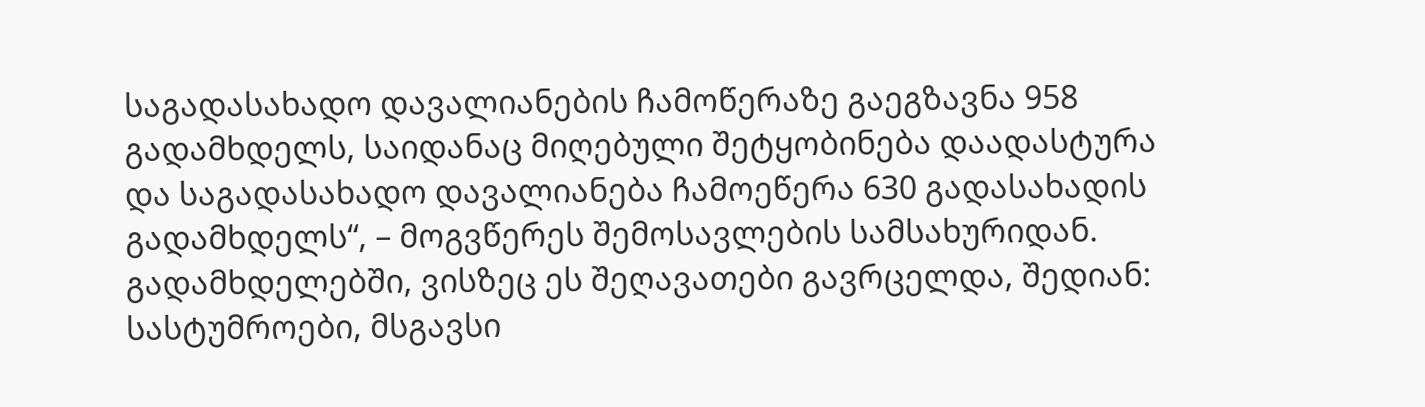საგადასახადო დავალიანების ჩამოწერაზე გაეგზავნა 958 გადამხდელს, საიდანაც მიღებული შეტყობინება დაადასტურა და საგადასახადო დავალიანება ჩამოეწერა 630 გადასახადის გადამხდელს“, – მოგვწერეს შემოსავლების სამსახურიდან.
გადამხდელებში, ვისზეც ეს შეღავათები გავრცელდა, შედიან: სასტუმროები, მსგავსი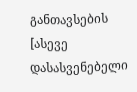განთავსების [ასევე დასასვენებელი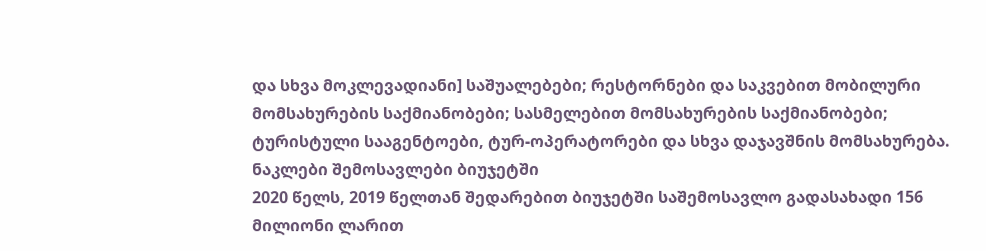და სხვა მოკლევადიანი] საშუალებები; რესტორნები და საკვებით მობილური მომსახურების საქმიანობები; სასმელებით მომსახურების საქმიანობები; ტურისტული სააგენტოები, ტურ-ოპერატორები და სხვა დაჯავშნის მომსახურება.
ნაკლები შემოსავლები ბიუჯეტში
2020 წელს, 2019 წელთან შედარებით ბიუჯეტში საშემოსავლო გადასახადი 156 მილიონი ლარით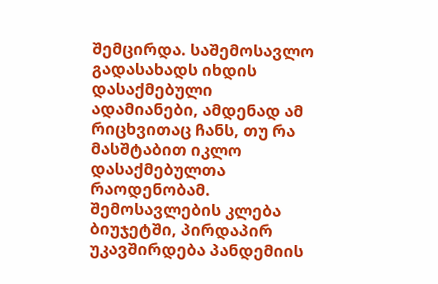შემცირდა. საშემოსავლო გადასახადს იხდის დასაქმებული ადამიანები, ამდენად ამ რიცხვითაც ჩანს, თუ რა მასშტაბით იკლო დასაქმებულთა რაოდენობამ.
შემოსავლების კლება ბიუჯეტში, პირდაპირ უკავშირდება პანდემიის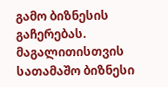გამო ბიზნესის გაჩერებას.
მაგალითისთვის სათამაშო ბიზნესი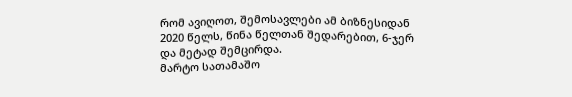რომ ავიღოთ, შემოსავლები ამ ბიზნესიდან 2020 წელს, წინა წელთან შედარებით, 6-ჯერ და მეტად შემცირდა.
მარტო სათამაშო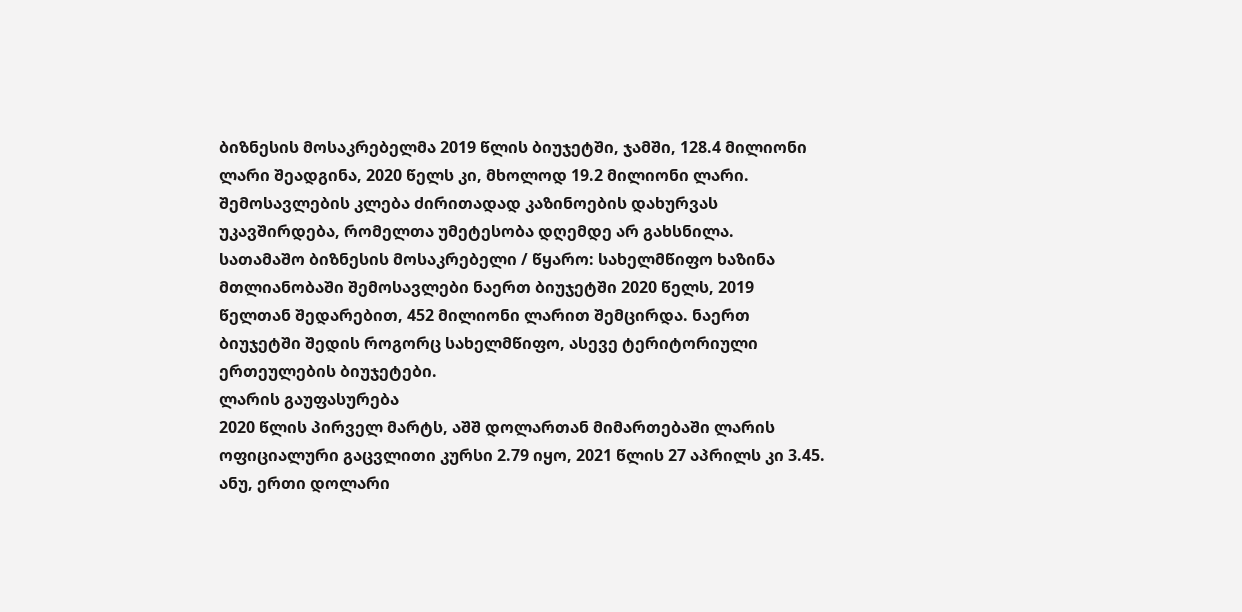ბიზნესის მოსაკრებელმა 2019 წლის ბიუჯეტში, ჯამში, 128.4 მილიონი ლარი შეადგინა, 2020 წელს კი, მხოლოდ 19.2 მილიონი ლარი. შემოსავლების კლება ძირითადად კაზინოების დახურვას უკავშირდება, რომელთა უმეტესობა დღემდე არ გახსნილა.
სათამაშო ბიზნესის მოსაკრებელი / წყარო: სახელმწიფო ხაზინა
მთლიანობაში შემოსავლები ნაერთ ბიუჯეტში 2020 წელს, 2019 წელთან შედარებით, 452 მილიონი ლარით შემცირდა. ნაერთ ბიუჯეტში შედის როგორც სახელმწიფო, ასევე ტერიტორიული ერთეულების ბიუჯეტები.
ლარის გაუფასურება
2020 წლის პირველ მარტს, აშშ დოლართან მიმართებაში ლარის ოფიციალური გაცვლითი კურსი 2.79 იყო, 2021 წლის 27 აპრილს კი 3.45. ანუ, ერთი დოლარი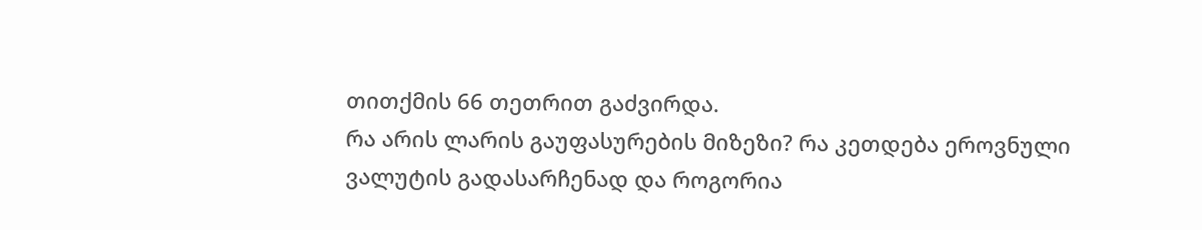თითქმის 66 თეთრით გაძვირდა.
რა არის ლარის გაუფასურების მიზეზი? რა კეთდება ეროვნული ვალუტის გადასარჩენად და როგორია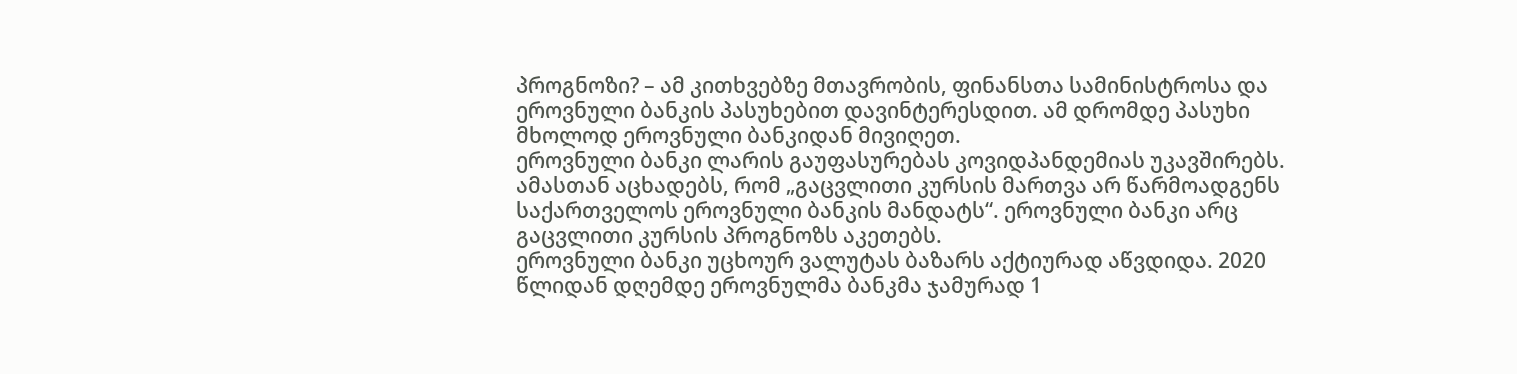პროგნოზი? – ამ კითხვებზე მთავრობის, ფინანსთა სამინისტროსა და ეროვნული ბანკის პასუხებით დავინტერესდით. ამ დრომდე პასუხი მხოლოდ ეროვნული ბანკიდან მივიღეთ.
ეროვნული ბანკი ლარის გაუფასურებას კოვიდპანდემიას უკავშირებს. ამასთან აცხადებს, რომ „გაცვლითი კურსის მართვა არ წარმოადგენს საქართველოს ეროვნული ბანკის მანდატს“. ეროვნული ბანკი არც გაცვლითი კურსის პროგნოზს აკეთებს.
ეროვნული ბანკი უცხოურ ვალუტას ბაზარს აქტიურად აწვდიდა. 2020 წლიდან დღემდე ეროვნულმა ბანკმა ჯამურად 1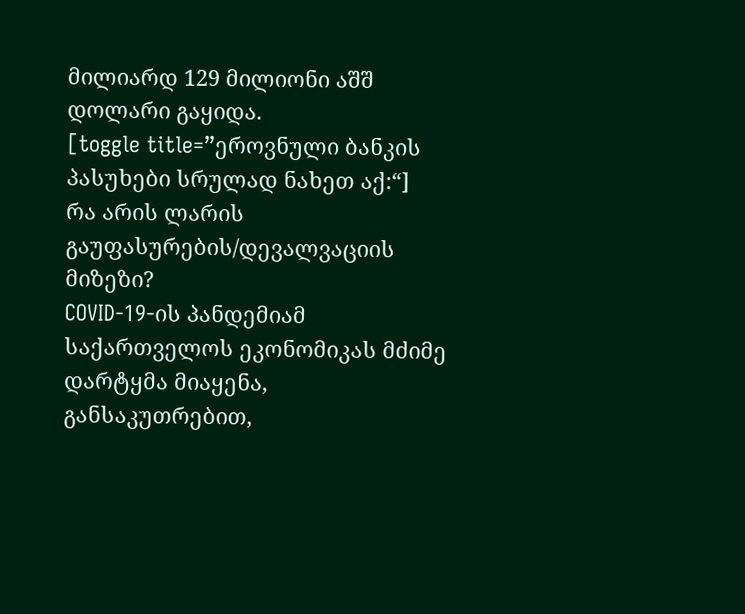მილიარდ 129 მილიონი აშშ დოლარი გაყიდა.
[toggle title=”ეროვნული ბანკის პასუხები სრულად ნახეთ აქ:“]
რა არის ლარის გაუფასურების/დევალვაციის მიზეზი?
COVID-19-ის პანდემიამ საქართველოს ეკონომიკას მძიმე დარტყმა მიაყენა, განსაკუთრებით,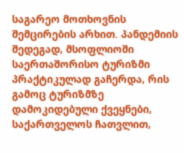საგარეო მოთხოვნის შემცირების არხით. პანდემიის შედეგად, მსოფლიოში საერთაშორისო ტურიზმი პრაქტიკულად გაჩერდა, რის გამოც ტურიზმზე დამოკიდებული ქვეყნები, საქართველოს ჩათვლით,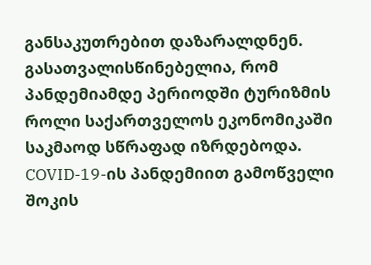განსაკუთრებით დაზარალდნენ.
გასათვალისწინებელია, რომ პანდემიამდე პერიოდში ტურიზმის როლი საქართველოს ეკონომიკაში საკმაოდ სწრაფად იზრდებოდა. COVID-19-ის პანდემიით გამოწველი შოკის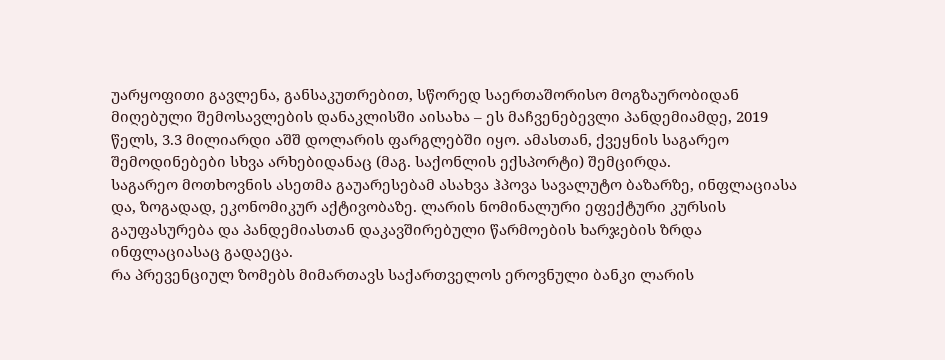უარყოფითი გავლენა, განსაკუთრებით, სწორედ საერთაშორისო მოგზაურობიდან მიღებული შემოსავლების დანაკლისში აისახა – ეს მაჩვენებევლი პანდემიამდე, 2019 წელს, 3.3 მილიარდი აშშ დოლარის ფარგლებში იყო. ამასთან, ქვეყნის საგარეო შემოდინებები სხვა არხებიდანაც (მაგ. საქონლის ექსპორტი) შემცირდა.
საგარეო მოთხოვნის ასეთმა გაუარესებამ ასახვა ჰპოვა სავალუტო ბაზარზე, ინფლაციასა და, ზოგადად, ეკონომიკურ აქტივობაზე. ლარის ნომინალური ეფექტური კურსის გაუფასურება და პანდემიასთან დაკავშირებული წარმოების ხარჯების ზრდა ინფლაციასაც გადაეცა.
რა პრევენციულ ზომებს მიმართავს საქართველოს ეროვნული ბანკი ლარის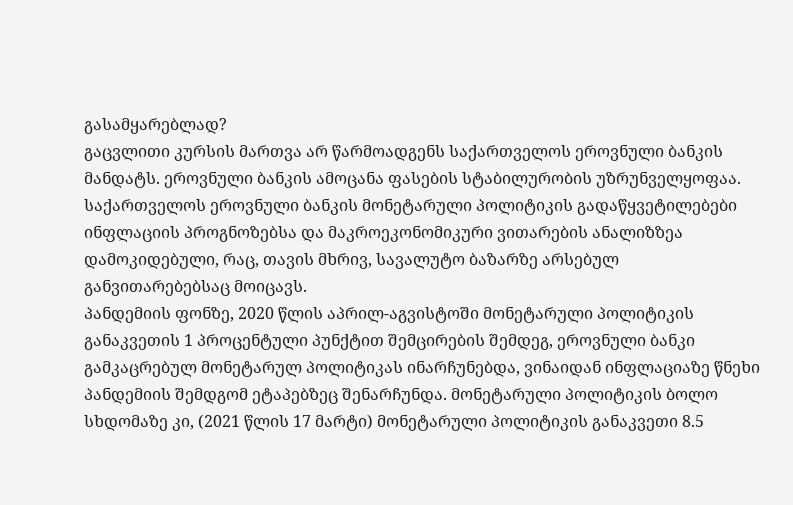გასამყარებლად?
გაცვლითი კურსის მართვა არ წარმოადგენს საქართველოს ეროვნული ბანკის მანდატს. ეროვნული ბანკის ამოცანა ფასების სტაბილურობის უზრუნველყოფაა.
საქართველოს ეროვნული ბანკის მონეტარული პოლიტიკის გადაწყვეტილებები ინფლაციის პროგნოზებსა და მაკროეკონომიკური ვითარების ანალიზზეა დამოკიდებული, რაც, თავის მხრივ, სავალუტო ბაზარზე არსებულ განვითარებებსაც მოიცავს.
პანდემიის ფონზე, 2020 წლის აპრილ-აგვისტოში მონეტარული პოლიტიკის განაკვეთის 1 პროცენტული პუნქტით შემცირების შემდეგ, ეროვნული ბანკი გამკაცრებულ მონეტარულ პოლიტიკას ინარჩუნებდა, ვინაიდან ინფლაციაზე წნეხი პანდემიის შემდგომ ეტაპებზეც შენარჩუნდა. მონეტარული პოლიტიკის ბოლო სხდომაზე კი, (2021 წლის 17 მარტი) მონეტარული პოლიტიკის განაკვეთი 8.5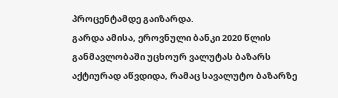პროცენტამდე გაიზარდა.
გარდა ამისა, ეროვნული ბანკი 2020 წლის განმავლობაში უცხოურ ვალუტას ბაზარს აქტიურად აწვდიდა, რამაც სავალუტო ბაზარზე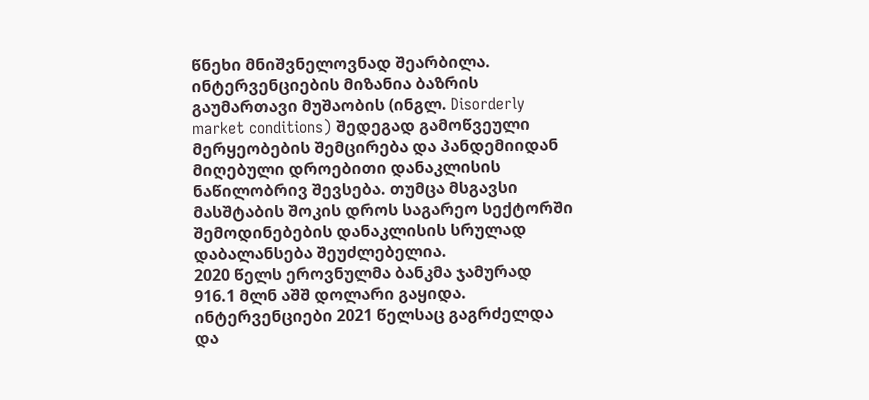წნეხი მნიშვნელოვნად შეარბილა. ინტერვენციების მიზანია ბაზრის გაუმართავი მუშაობის (ინგლ. Disorderly market conditions) შედეგად გამოწვეული მერყეობების შემცირება და პანდემიიდან მიღებული დროებითი დანაკლისის ნაწილობრივ შევსება. თუმცა მსგავსი მასშტაბის შოკის დროს საგარეო სექტორში შემოდინებების დანაკლისის სრულად დაბალანსება შეუძლებელია.
2020 წელს ეროვნულმა ბანკმა ჯამურად 916.1 მლნ აშშ დოლარი გაყიდა. ინტერვენციები 2021 წელსაც გაგრძელდა და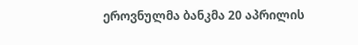ეროვნულმა ბანკმა 20 აპრილის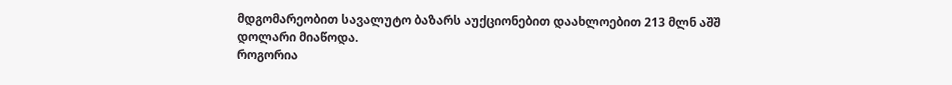მდგომარეობით სავალუტო ბაზარს აუქციონებით დაახლოებით 213 მლნ აშშ დოლარი მიაწოდა.
როგორია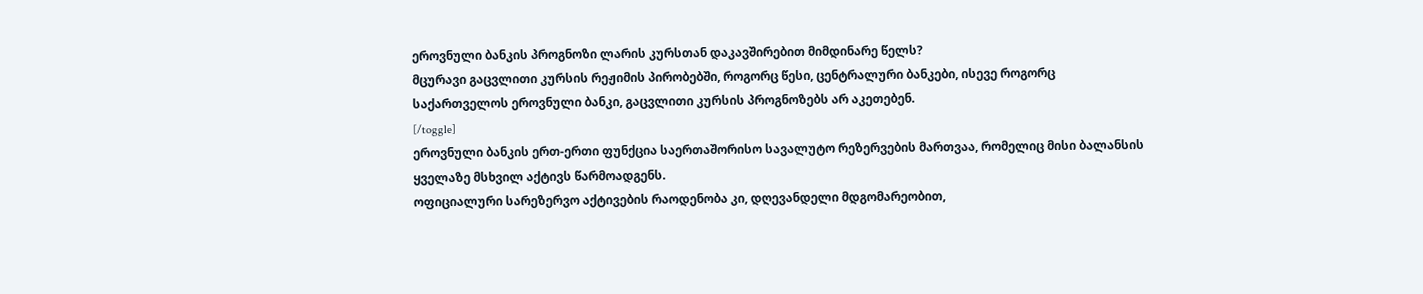ეროვნული ბანკის პროგნოზი ლარის კურსთან დაკავშირებით მიმდინარე წელს?
მცურავი გაცვლითი კურსის რეჟიმის პირობებში, როგორც წესი, ცენტრალური ბანკები, ისევე როგორც საქართველოს ეროვნული ბანკი, გაცვლითი კურსის პროგნოზებს არ აკეთებენ.
[/toggle]
ეროვნული ბანკის ერთ-ერთი ფუნქცია საერთაშორისო სავალუტო რეზერვების მართვაა, რომელიც მისი ბალანსის ყველაზე მსხვილ აქტივს წარმოადგენს.
ოფიციალური სარეზერვო აქტივების რაოდენობა კი, დღევანდელი მდგომარეობით,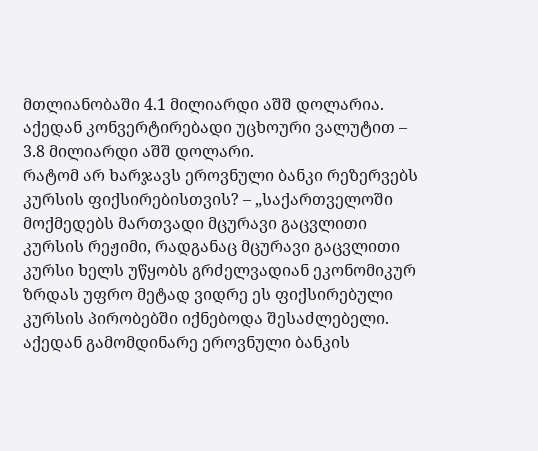მთლიანობაში 4.1 მილიარდი აშშ დოლარია. აქედან კონვერტირებადი უცხოური ვალუტით – 3.8 მილიარდი აშშ დოლარი.
რატომ არ ხარჯავს ეროვნული ბანკი რეზერვებს კურსის ფიქსირებისთვის? – „საქართველოში მოქმედებს მართვადი მცურავი გაცვლითი კურსის რეჟიმი, რადგანაც მცურავი გაცვლითი კურსი ხელს უწყობს გრძელვადიან ეკონომიკურ ზრდას უფრო მეტად ვიდრე ეს ფიქსირებული კურსის პირობებში იქნებოდა შესაძლებელი. აქედან გამომდინარე ეროვნული ბანკის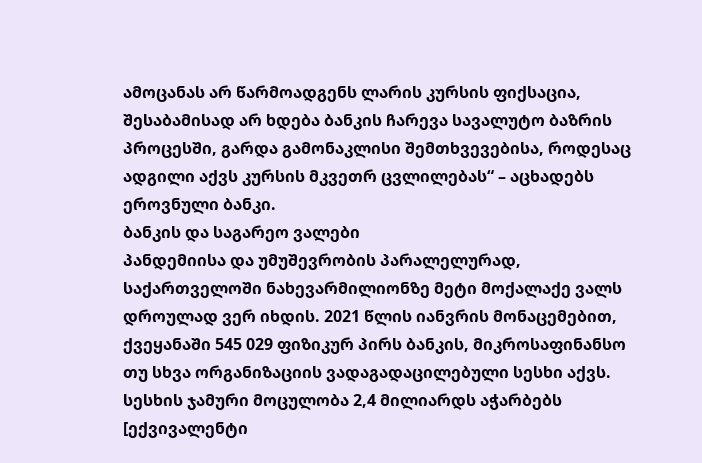ამოცანას არ წარმოადგენს ლარის კურსის ფიქსაცია, შესაბამისად არ ხდება ბანკის ჩარევა სავალუტო ბაზრის პროცესში, გარდა გამონაკლისი შემთხვევებისა, როდესაც ადგილი აქვს კურსის მკვეთრ ცვლილებას“ – აცხადებს ეროვნული ბანკი.
ბანკის და საგარეო ვალები
პანდემიისა და უმუშევრობის პარალელურად, საქართველოში ნახევარმილიონზე მეტი მოქალაქე ვალს დროულად ვერ იხდის. 2021 წლის იანვრის მონაცემებით, ქვეყანაში 545 029 ფიზიკურ პირს ბანკის, მიკროსაფინანსო თუ სხვა ორგანიზაციის ვადაგადაცილებული სესხი აქვს. სესხის ჯამური მოცულობა 2,4 მილიარდს აჭარბებს [ექვივალენტი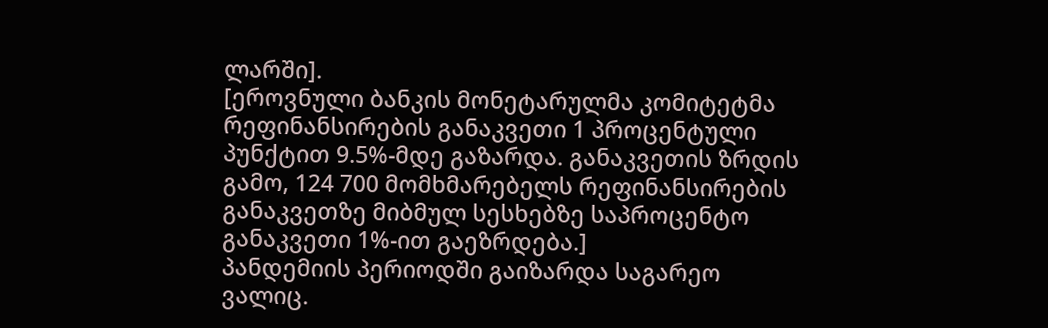ლარში].
[ეროვნული ბანკის მონეტარულმა კომიტეტმა რეფინანსირების განაკვეთი 1 პროცენტული პუნქტით 9.5%-მდე გაზარდა. განაკვეთის ზრდის გამო, 124 700 მომხმარებელს რეფინანსირების განაკვეთზე მიბმულ სესხებზე საპროცენტო განაკვეთი 1%-ით გაეზრდება.]
პანდემიის პერიოდში გაიზარდა საგარეო ვალიც.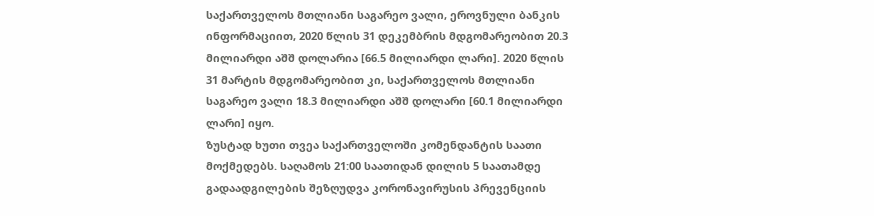საქართველოს მთლიანი საგარეო ვალი, ეროვნული ბანკის ინფორმაციით, 2020 წლის 31 დეკემბრის მდგომარეობით 20.3 მილიარდი აშშ დოლარია [66.5 მილიარდი ლარი]. 2020 წლის 31 მარტის მდგომარეობით კი, საქართველოს მთლიანი საგარეო ვალი 18.3 მილიარდი აშშ დოლარი [60.1 მილიარდი ლარი] იყო.
ზუსტად ხუთი თვეა საქართველოში კომენდანტის საათი მოქმედებს. საღამოს 21:00 საათიდან დილის 5 საათამდე გადაადგილების შეზღუდვა კორონავირუსის პრევენციის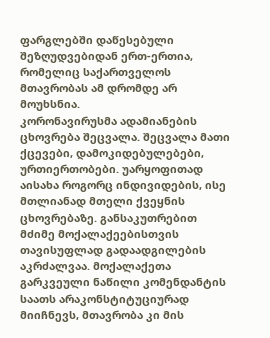ფარგლებში დაწესებული შეზღუდვებიდან ერთ-ერთია, რომელიც საქართველოს მთავრობას ამ დრომდე არ მოუხსნია.
კორონავირუსმა ადამიანების ცხოვრება შეცვალა. შეცვალა მათი ქცევები, დამოკიდებულებები, ურთიერთობები. უარყოფითად აისახა როგორც ინდივიდების, ისე მთლიანად მთელი ქვეყნის ცხოვრებაზე. განსაკუთრებით მძიმე მოქალაქეებისთვის თავისუფლად გადაადგილების აკრძალვაა. მოქალაქეთა გარკვეული ნაწილი კომენდანტის საათს არაკონსტიტუციურად მიიჩნევს, მთავრობა კი მის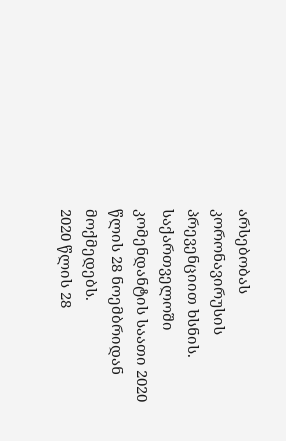არსებობას კორონავირუსის პრევენციით ხსნის.
საქართველოში კომენდანტის საათი 2020 წლის 28 ნოემბრიდან მოქმედებს.
2020 წლის 28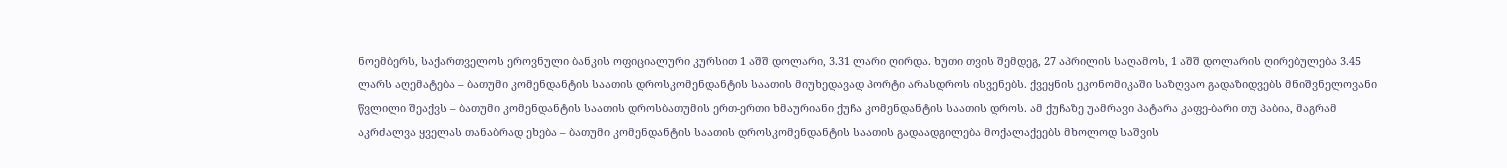ნოემბერს, საქართველოს ეროვნული ბანკის ოფიციალური კურსით 1 აშშ დოლარი, 3.31 ლარი ღირდა. ხუთი თვის შემდეგ, 27 აპრილის საღამოს, 1 აშშ დოლარის ღირებულება 3.45 ლარს აღემატება – ბათუმი კომენდანტის საათის დროსკომენდანტის საათის მიუხედავად პორტი არასდროს ისვენებს. ქვეყნის ეკონომიკაში საზღვაო გადაზიდვებს მნიშვნელოვანი წვლილი შეაქვს – ბათუმი კომენდანტის საათის დროსბათუმის ერთ-ერთი ხმაურიანი ქუჩა კომენდანტის საათის დროს. ამ ქუჩაზე უამრავი პატარა კაფე-ბარი თუ პაბია, მაგრამ აკრძალვა ყველას თანაბრად ეხება – ბათუმი კომენდანტის საათის დროსკომენდანტის საათის გადაადგილება მოქალაქეებს მხოლოდ საშვის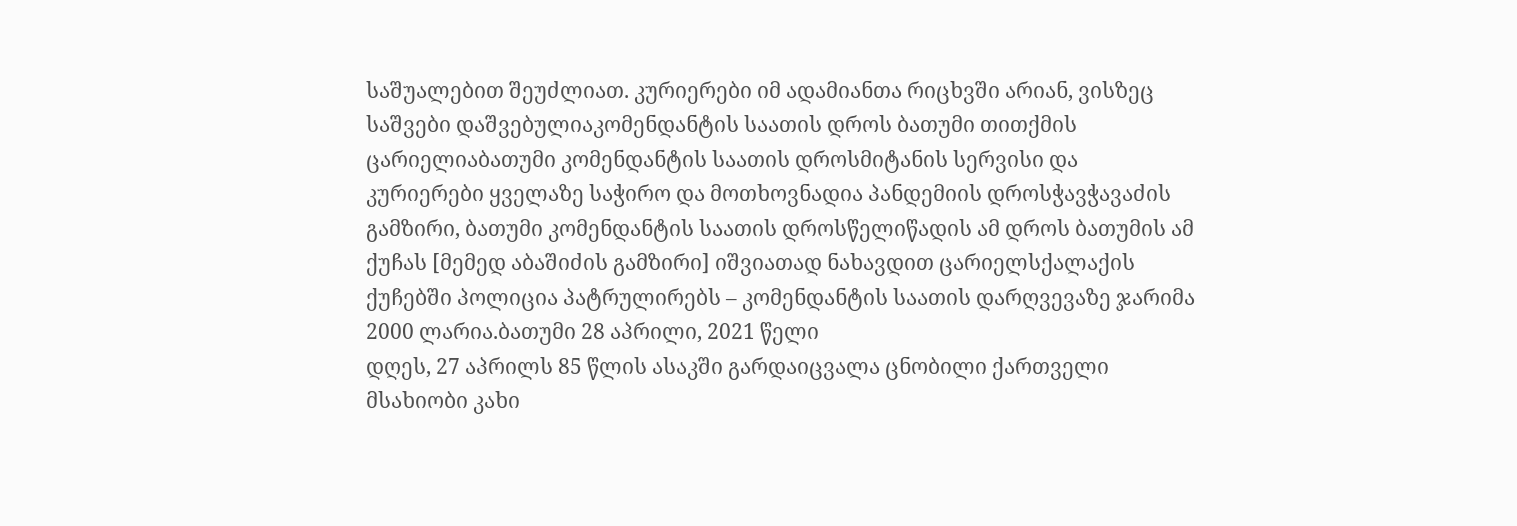საშუალებით შეუძლიათ. კურიერები იმ ადამიანთა რიცხვში არიან, ვისზეც საშვები დაშვებულიაკომენდანტის საათის დროს ბათუმი თითქმის ცარიელიაბათუმი კომენდანტის საათის დროსმიტანის სერვისი და კურიერები ყველაზე საჭირო და მოთხოვნადია პანდემიის დროსჭავჭავაძის გამზირი, ბათუმი კომენდანტის საათის დროსწელიწადის ამ დროს ბათუმის ამ ქუჩას [მემედ აბაშიძის გამზირი] იშვიათად ნახავდით ცარიელსქალაქის ქუჩებში პოლიცია პატრულირებს – კომენდანტის საათის დარღვევაზე ჯარიმა 2000 ლარია.ბათუმი 28 აპრილი, 2021 წელი
დღეს, 27 აპრილს 85 წლის ასაკში გარდაიცვალა ცნობილი ქართველი მსახიობი კახი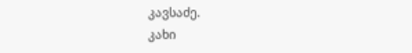კავსაძე.
კახი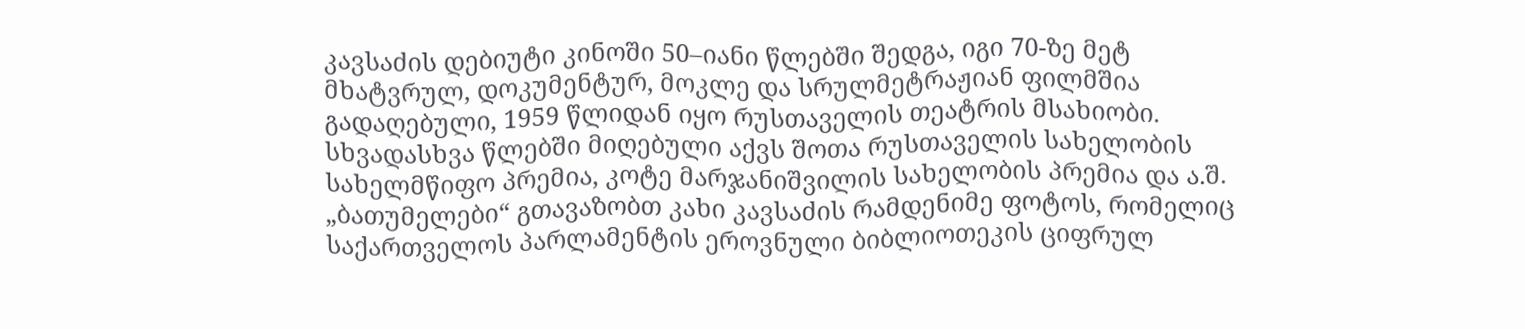კავსაძის დებიუტი კინოში 50–იანი წლებში შედგა, იგი 70-ზე მეტ მხატვრულ, დოკუმენტურ, მოკლე და სრულმეტრაჟიან ფილმშია გადაღებული, 1959 წლიდან იყო რუსთაველის თეატრის მსახიობი. სხვადასხვა წლებში მიღებული აქვს შოთა რუსთაველის სახელობის სახელმწიფო პრემია, კოტე მარჯანიშვილის სახელობის პრემია და ა.შ.
„ბათუმელები“ გთავაზობთ კახი კავსაძის რამდენიმე ფოტოს, რომელიც საქართველოს პარლამენტის ეროვნული ბიბლიოთეკის ციფრულ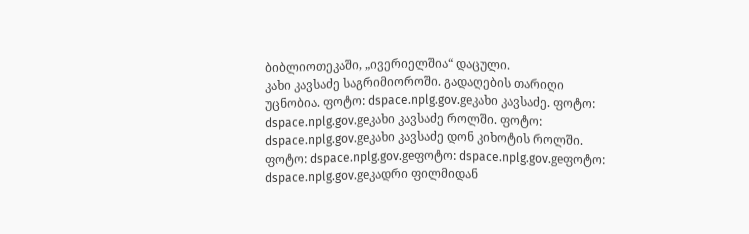ბიბლიოთეკაში, „ივერიელშია“ დაცული.
კახი კავსაძე საგრიმიოროში. გადაღების თარიღი უცნობია. ფოტო: dspace.nplg.gov.geკახი კავსაძე. ფოტო: dspace.nplg.gov.geკახი კავსაძე როლში. ფოტო: dspace.nplg.gov.geკახი კავსაძე დონ კიხოტის როლში. ფოტო: dspace.nplg.gov.geფოტო: dspace.nplg.gov.geფოტო: dspace.nplg.gov.geკადრი ფილმიდან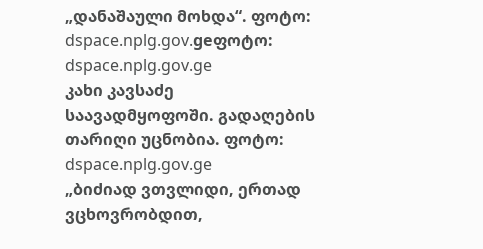„დანაშაული მოხდა“. ფოტო: dspace.nplg.gov.geფოტო: dspace.nplg.gov.ge
კახი კავსაძე საავადმყოფოში. გადაღების თარიღი უცნობია. ფოტო: dspace.nplg.gov.ge
„ბიძიად ვთვლიდი, ერთად ვცხოვრობდით,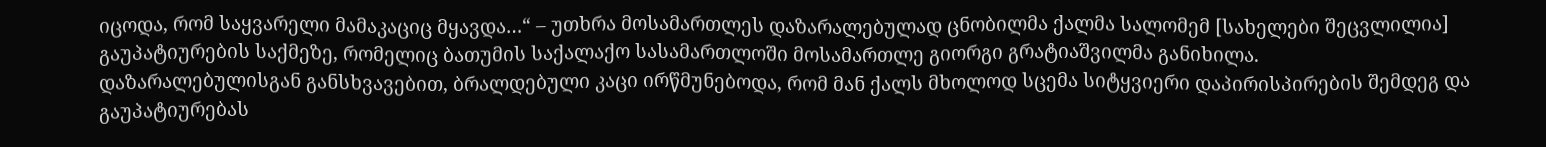იცოდა, რომ საყვარელი მამაკაციც მყავდა…“ – უთხრა მოსამართლეს დაზარალებულად ცნობილმა ქალმა სალომემ [სახელები შეცვლილია] გაუპატიურების საქმეზე, რომელიც ბათუმის საქალაქო სასამართლოში მოსამართლე გიორგი გრატიაშვილმა განიხილა.
დაზარალებულისგან განსხვავებით, ბრალდებული კაცი ირწმუნებოდა, რომ მან ქალს მხოლოდ სცემა სიტყვიერი დაპირისპირების შემდეგ და გაუპატიურებას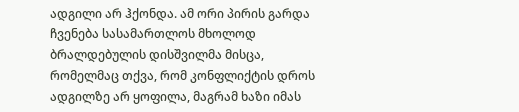ადგილი არ ჰქონდა. ამ ორი პირის გარდა ჩვენება სასამართლოს მხოლოდ ბრალდებულის დისშვილმა მისცა, რომელმაც თქვა, რომ კონფლიქტის დროს ადგილზე არ ყოფილა, მაგრამ ხაზი იმას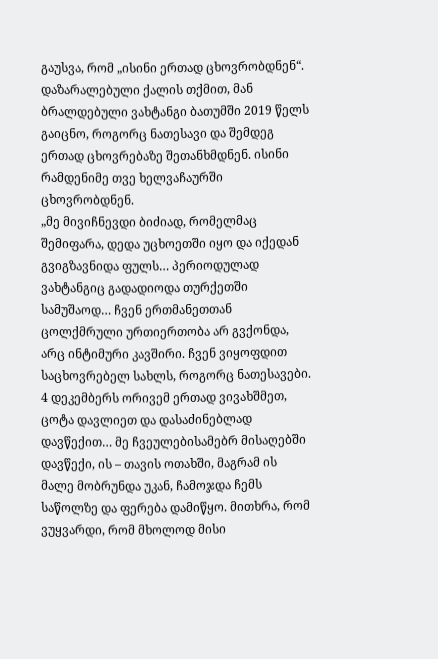გაუსვა, რომ „ისინი ერთად ცხოვრობდნენ“.
დაზარალებული ქალის თქმით, მან ბრალდებული ვახტანგი ბათუმში 2019 წელს გაიცნო, როგორც ნათესავი და შემდეგ ერთად ცხოვრებაზე შეთანხმდნენ. ისინი რამდენიმე თვე ხელვაჩაურში ცხოვრობდნენ.
„მე მივიჩნევდი ბიძიად, რომელმაც შემიფარა, დედა უცხოეთში იყო და იქედან გვიგზავნიდა ფულს… პერიოდულად ვახტანგიც გადადიოდა თურქეთში სამუშაოდ… ჩვენ ერთმანეთთან ცოლქმრული ურთიერთობა არ გვქონდა, არც ინტიმური კავშირი. ჩვენ ვიყოფდით საცხოვრებელ სახლს, როგორც ნათესავები.
4 დეკემბერს ორივემ ერთად ვივახშმეთ, ცოტა დავლიეთ და დასაძინებლად დავწექით… მე ჩვეულებისამებრ მისაღებში დავწექი, ის – თავის ოთახში, მაგრამ ის მალე მობრუნდა უკან, ჩამოჯდა ჩემს საწოლზე და ფერება დამიწყო. მითხრა, რომ ვუყვარდი, რომ მხოლოდ მისი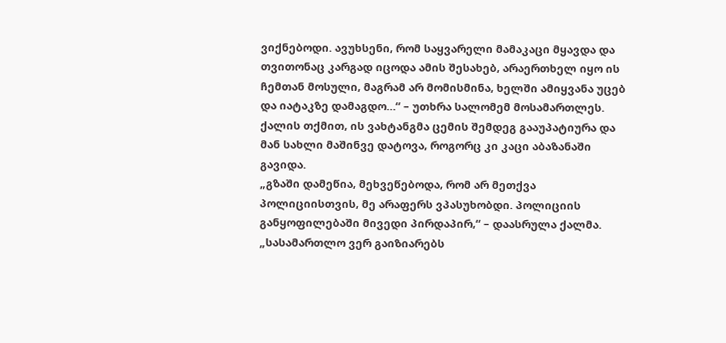ვიქნებოდი. ავუხსენი, რომ საყვარელი მამაკაცი მყავდა და თვითონაც კარგად იცოდა ამის შესახებ, არაერთხელ იყო ის ჩემთან მოსული, მაგრამ არ მომისმინა, ხელში ამიყვანა უცებ და იატაკზე დამაგდო…“ – უთხრა სალომემ მოსამართლეს.
ქალის თქმით, ის ვახტანგმა ცემის შემდეგ გააუპატიურა და მან სახლი მაშინვე დატოვა, როგორც კი კაცი აბაზანაში გავიდა.
„გზაში დამეწია, მეხვეწებოდა, რომ არ მეთქვა პოლიციისთვის, მე არაფერს ვპასუხობდი. პოლიციის განყოფილებაში მივედი პირდაპირ,“ – დაასრულა ქალმა.
„სასამართლო ვერ გაიზიარებს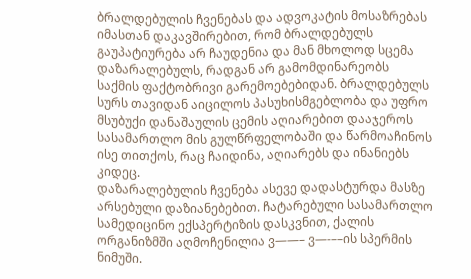ბრალდებულის ჩვენებას და ადვოკატის მოსაზრებას იმასთან დაკავშირებით, რომ ბრალდებულს გაუპატიურება არ ჩაუდენია და მან მხოლოდ სცემა დაზარალებულს, რადგან არ გამომდინარეობს საქმის ფაქტობრივი გარემოებებიდან. ბრალდებულს სურს თავიდან აიცილოს პასუხისმგებლობა და უფრო მსუბუქი დანაშაულის ცემის აღიარებით დააჯეროს სასამართლო მის გულწრფელობაში და წარმოაჩინოს ისე თითქოს, რაც ჩაიდინა, აღიარებს და ინანიებს კიდეც.
დაზარალებულის ჩვენება ასევე დადასტურდა მასზე არსებული დაზიანებებით. ჩატარებული სასამართლო სამედიცინო ექსპერტიზის დასკვნით, ქალის ორგანიზმში აღმოჩენილია ვ——– ვ—-––ის სპერმის ნიმუში.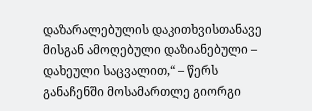დაზარალებულის დაკითხვისთანავე მისგან ამოღებული დაზიანებული – დახეული საცვალით,“ – წერს განაჩენში მოსამართლე გიორგი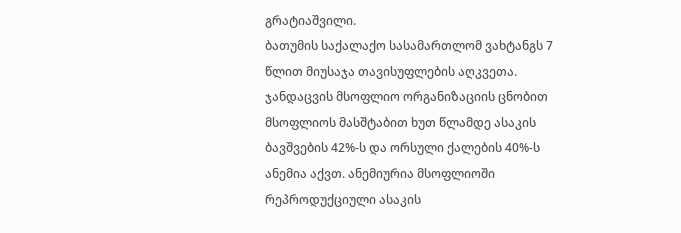გრატიაშვილი.
ბათუმის საქალაქო სასამართლომ ვახტანგს 7 წლით მიუსაჯა თავისუფლების აღკვეთა.
ჯანდაცვის მსოფლიო ორგანიზაციის ცნობით მსოფლიოს მასშტაბით ხუთ წლამდე ასაკის ბავშვების 42%-ს და ორსული ქალების 40%-ს ანემია აქვთ. ანემიურია მსოფლიოში რეპროდუქციული ასაკის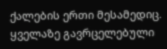ქალების ერთი მესამედიც.
ყველაზე გავრცელებული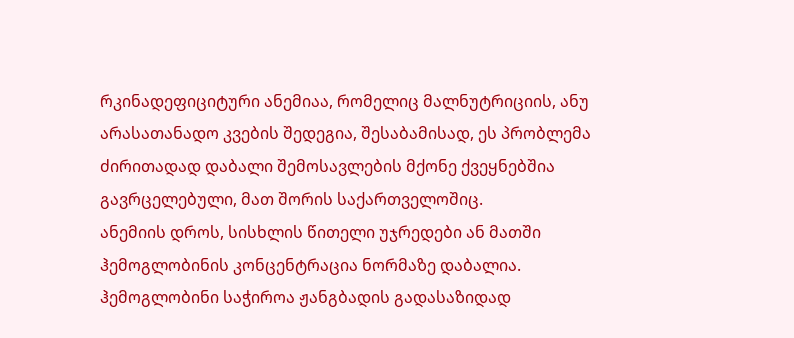რკინადეფიციტური ანემიაა, რომელიც მალნუტრიციის, ანუ არასათანადო კვების შედეგია, შესაბამისად, ეს პრობლემა ძირითადად დაბალი შემოსავლების მქონე ქვეყნებშია გავრცელებული, მათ შორის საქართველოშიც.
ანემიის დროს, სისხლის წითელი უჯრედები ან მათში ჰემოგლობინის კონცენტრაცია ნორმაზე დაბალია. ჰემოგლობინი საჭიროა ჟანგბადის გადასაზიდად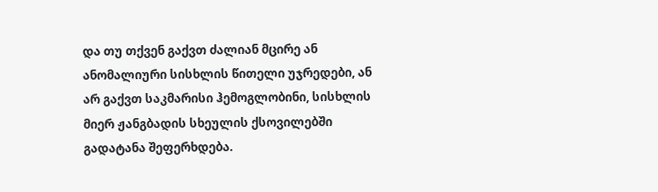და თუ თქვენ გაქვთ ძალიან მცირე ან ანომალიური სისხლის წითელი უჯრედები, ან არ გაქვთ საკმარისი ჰემოგლობინი, სისხლის მიერ ჟანგბადის სხეულის ქსოვილებში გადატანა შეფერხდება.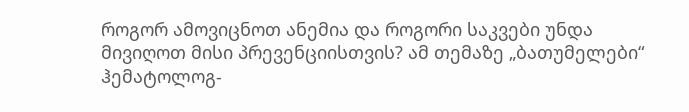როგორ ამოვიცნოთ ანემია და როგორი საკვები უნდა მივიღოთ მისი პრევენციისთვის? ამ თემაზე „ბათუმელები“ ჰემატოლოგ-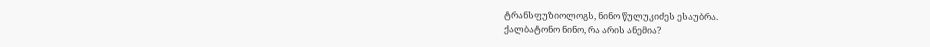ტრანსფუზიოლოგს, ნინო წულუკიძეს ესაუბრა.
ქალბატონო ნინო, რა არის ანემია?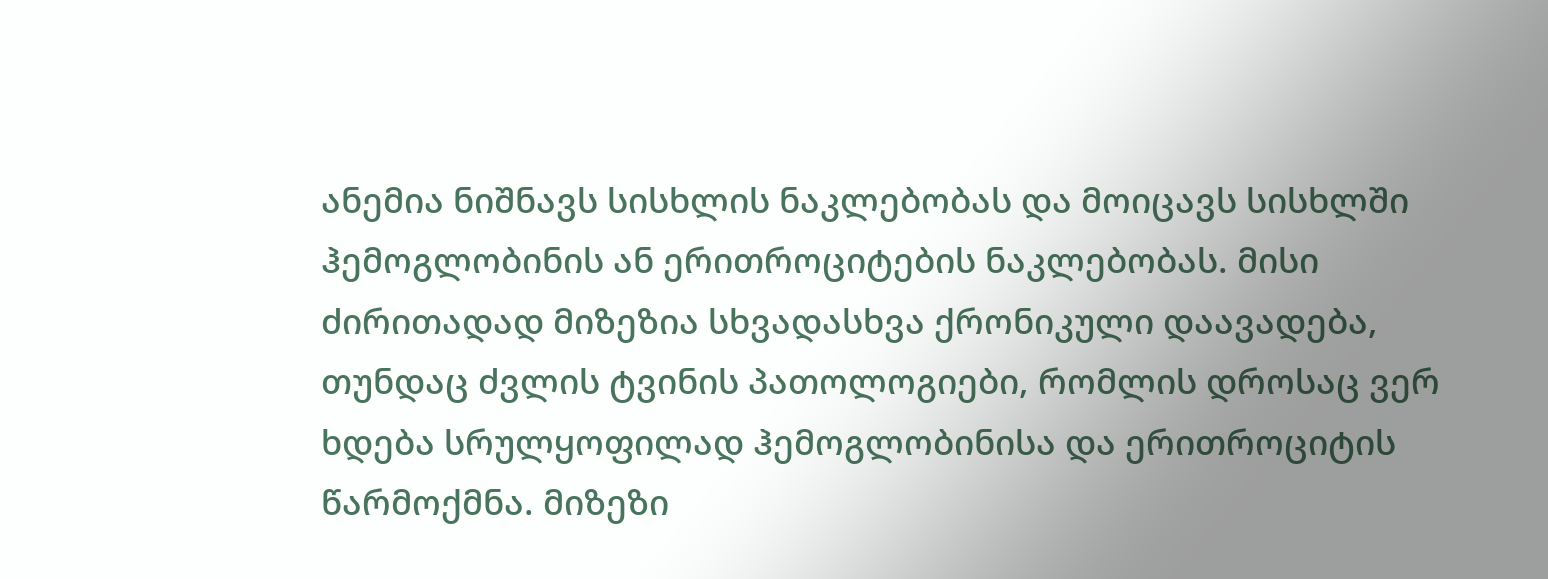ანემია ნიშნავს სისხლის ნაკლებობას და მოიცავს სისხლში ჰემოგლობინის ან ერითროციტების ნაკლებობას. მისი ძირითადად მიზეზია სხვადასხვა ქრონიკული დაავადება, თუნდაც ძვლის ტვინის პათოლოგიები, რომლის დროსაც ვერ ხდება სრულყოფილად ჰემოგლობინისა და ერითროციტის წარმოქმნა. მიზეზი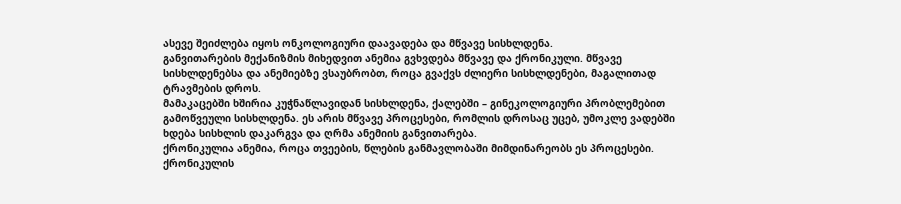ასევე შეიძლება იყოს ონკოლოგიური დაავადება და მწვავე სისხლდენა.
განვითარების მექანიზმის მიხედვით ანემია გვხვდება მწვავე და ქრონიკული. მწვავე სისხლდენებსა და ანემიებზე ვსაუბრობთ, როცა გვაქვს ძლიერი სისხლდენები, მაგალითად ტრავმების დროს.
მამაკაცებში ხშირია კუჭნაწლავიდან სისხლდენა, ქალებში – გინეკოლოგიური პრობლემებით გამოწვეული სისხლდენა. ეს არის მწვავე პროცესები, რომლის დროსაც უცებ, უმოკლე ვადებში ხდება სისხლის დაკარგვა და ღრმა ანემიის განვითარება.
ქრონიკულია ანემია, როცა თვეების, წლების განმავლობაში მიმდინარეობს ეს პროცესები.
ქრონიკულის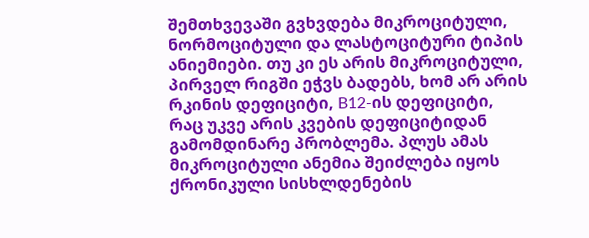შემთხვევაში გვხვდება მიკროციტული, ნორმოციტული და ლასტოციტური ტიპის ანიემიები. თუ კი ეს არის მიკროციტული, პირველ რიგში ეჭვს ბადებს, ხომ არ არის რკინის დეფიციტი, B12-ის დეფიციტი, რაც უკვე არის კვების დეფიციტიდან გამომდინარე პრობლემა. პლუს ამას მიკროციტული ანემია შეიძლება იყოს ქრონიკული სისხლდენების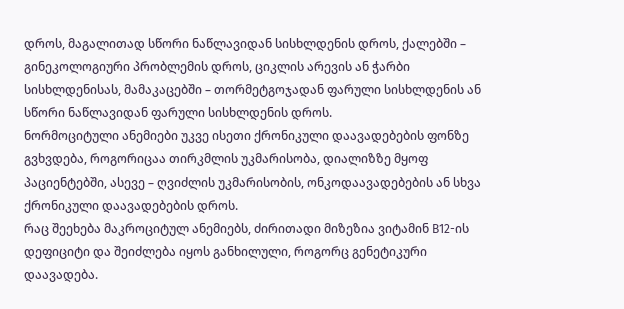დროს, მაგალითად სწორი ნაწლავიდან სისხლდენის დროს, ქალებში – გინეკოლოგიური პრობლემის დროს, ციკლის არევის ან ჭარბი სისხლდენისას, მამაკაცებში – თორმეტგოჯადან ფარული სისხლდენის ან სწორი ნაწლავიდან ფარული სისხლდენის დროს.
ნორმოციტული ანემიები უკვე ისეთი ქრონიკული დაავადებების ფონზე გვხვდება, როგორიცაა თირკმლის უკმარისობა, დიალიზზე მყოფ პაციენტებში, ასევე – ღვიძლის უკმარისობის, ონკოდაავადებების ან სხვა ქრონიკული დაავადებების დროს.
რაც შეეხება მაკროციტულ ანემიებს, ძირითადი მიზეზია ვიტამინ B12-ის დეფიციტი და შეიძლება იყოს განხილული, როგორც გენეტიკური დაავადება.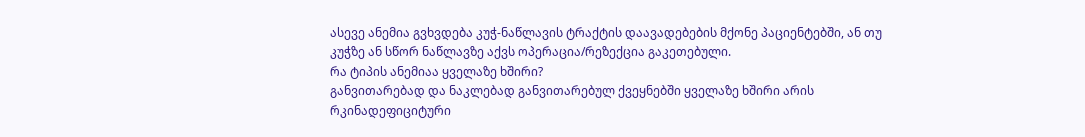ასევე ანემია გვხვდება კუჭ-ნაწლავის ტრაქტის დაავადებების მქონე პაციენტებში, ან თუ კუჭზე ან სწორ ნაწლავზე აქვს ოპერაცია/რეზექცია გაკეთებული.
რა ტიპის ანემიაა ყველაზე ხშირი?
განვითარებად და ნაკლებად განვითარებულ ქვეყნებში ყველაზე ხშირი არის რკინადეფიციტური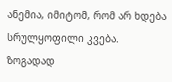ანემია, იმიტომ, რომ არ ხდება სრულყოფილი კვება. ზოგადად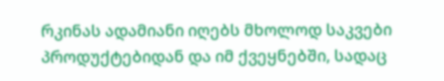რკინას ადამიანი იღებს მხოლოდ საკვები პროდუქტებიდან და იმ ქვეყნებში, სადაც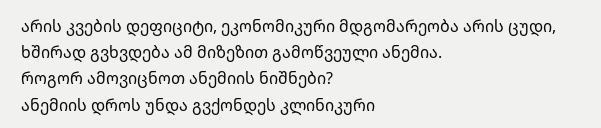არის კვების დეფიციტი, ეკონომიკური მდგომარეობა არის ცუდი, ხშირად გვხვდება ამ მიზეზით გამოწვეული ანემია.
როგორ ამოვიცნოთ ანემიის ნიშნები?
ანემიის დროს უნდა გვქონდეს კლინიკური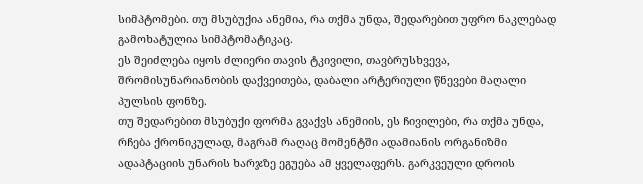სიმპტომები. თუ მსუბუქია ანემია, რა თქმა უნდა, შედარებით უფრო ნაკლებად გამოხატულია სიმპტომატიკაც.
ეს შეიძლება იყოს ძლიერი თავის ტკივილი, თავბრუსხვევა, შრომისუნარიანობის დაქვეითება, დაბალი არტერიული წნევები მაღალი პულსის ფონზე.
თუ შედარებით მსუბუქი ფორმა გვაქვს ანემიის, ეს ჩივილები, რა თქმა უნდა, რჩება ქრონიკულად, მაგრამ რაღაც მომენტში ადამიანის ორგანიზმი ადაპტაციის უნარის ხარჯზე ეგუება ამ ყველაფერს. გარკვეული დროის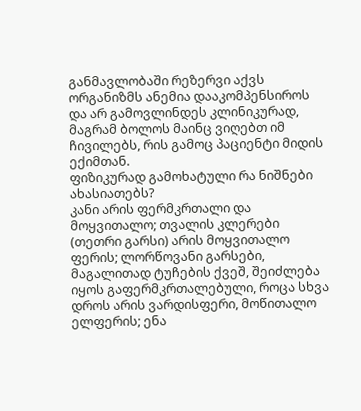განმავლობაში რეზერვი აქვს ორგანიზმს ანემია დააკომპენსიროს და არ გამოვლინდეს კლინიკურად, მაგრამ ბოლოს მაინც ვიღებთ იმ ჩივილებს, რის გამოც პაციენტი მიდის ექიმთან.
ფიზიკურად გამოხატული რა ნიშნები ახასიათებს?
კანი არის ფერმკრთალი და მოყვითალო; თვალის კლერები (თეთრი გარსი) არის მოყვითალო ფერის; ლორწოვანი გარსები, მაგალითად ტუჩების ქვეშ, შეიძლება იყოს გაფერმკრთალებული, როცა სხვა დროს არის ვარდისფერი, მოწითალო ელფერის; ენა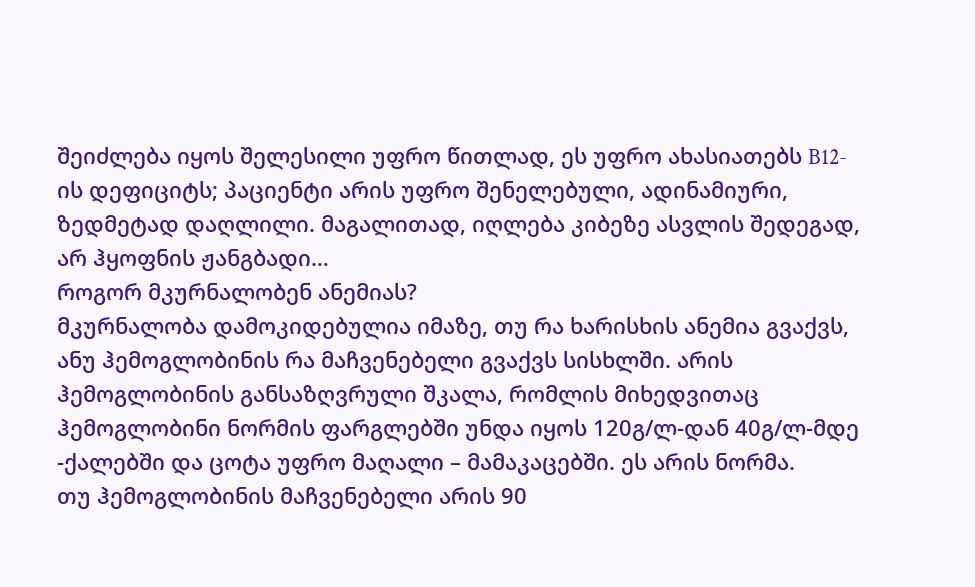შეიძლება იყოს შელესილი უფრო წითლად, ეს უფრო ახასიათებს B12-ის დეფიციტს; პაციენტი არის უფრო შენელებული, ადინამიური, ზედმეტად დაღლილი. მაგალითად, იღლება კიბეზე ასვლის შედეგად, არ ჰყოფნის ჟანგბადი…
როგორ მკურნალობენ ანემიას?
მკურნალობა დამოკიდებულია იმაზე, თუ რა ხარისხის ანემია გვაქვს, ანუ ჰემოგლობინის რა მაჩვენებელი გვაქვს სისხლში. არის ჰემოგლობინის განსაზღვრული შკალა, რომლის მიხედვითაც ჰემოგლობინი ნორმის ფარგლებში უნდა იყოს 120გ/ლ-დან 40გ/ლ-მდე -ქალებში და ცოტა უფრო მაღალი – მამაკაცებში. ეს არის ნორმა.
თუ ჰემოგლობინის მაჩვენებელი არის 90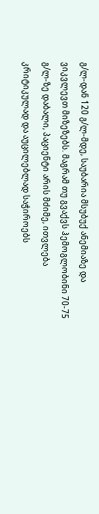გ/ლ-დან 120 გ/ლ-მდე, საუბარია მსუბუქ ანემიაზე და ვიკვლევთ მიზეზებს. მაგრამ თუ გვაქვს ჰემოგლობინი 70-75 გ/ლ-ზე დაბალი, პაციენტი არის მძიმე, ითვლება კრიტიკულად და აუცილებლად საჭიროებს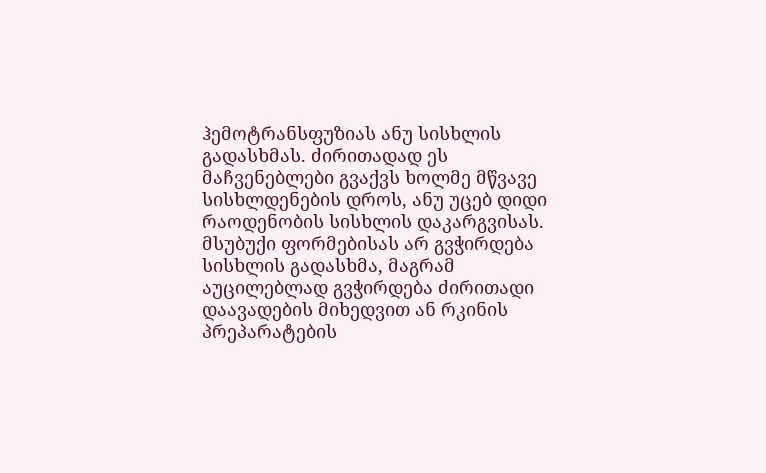ჰემოტრანსფუზიას ანუ სისხლის გადასხმას. ძირითადად ეს მაჩვენებლები გვაქვს ხოლმე მწვავე სისხლდენების დროს, ანუ უცებ დიდი რაოდენობის სისხლის დაკარგვისას.
მსუბუქი ფორმებისას არ გვჭირდება სისხლის გადასხმა, მაგრამ აუცილებლად გვჭირდება ძირითადი დაავადების მიხედვით ან რკინის პრეპარატების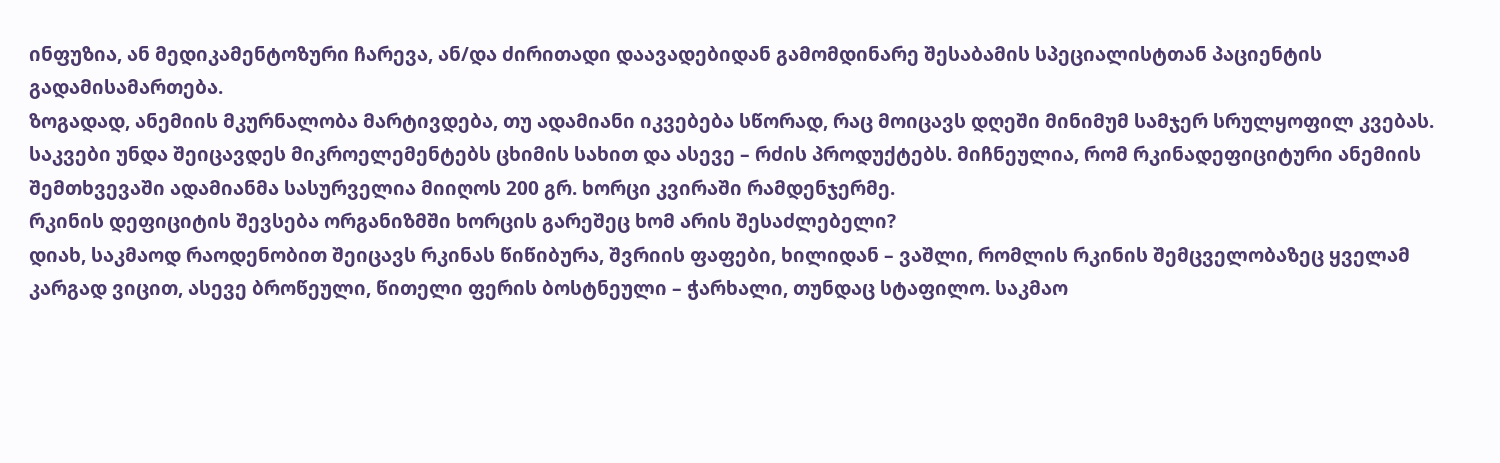ინფუზია, ან მედიკამენტოზური ჩარევა, ან/და ძირითადი დაავადებიდან გამომდინარე შესაბამის სპეციალისტთან პაციენტის გადამისამართება.
ზოგადად, ანემიის მკურნალობა მარტივდება, თუ ადამიანი იკვებება სწორად, რაც მოიცავს დღეში მინიმუმ სამჯერ სრულყოფილ კვებას. საკვები უნდა შეიცავდეს მიკროელემენტებს ცხიმის სახით და ასევე – რძის პროდუქტებს. მიჩნეულია, რომ რკინადეფიციტური ანემიის შემთხვევაში ადამიანმა სასურველია მიიღოს 200 გრ. ხორცი კვირაში რამდენჯერმე.
რკინის დეფიციტის შევსება ორგანიზმში ხორცის გარეშეც ხომ არის შესაძლებელი?
დიახ, საკმაოდ რაოდენობით შეიცავს რკინას წიწიბურა, შვრიის ფაფები, ხილიდან – ვაშლი, რომლის რკინის შემცველობაზეც ყველამ კარგად ვიცით, ასევე ბროწეული, წითელი ფერის ბოსტნეული – ჭარხალი, თუნდაც სტაფილო. საკმაო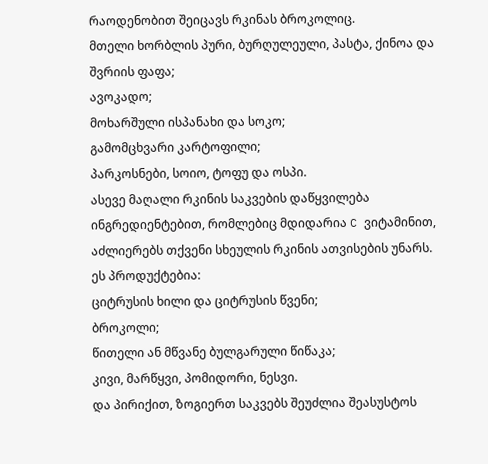რაოდენობით შეიცავს რკინას ბროკოლიც.
მთელი ხორბლის პური, ბურღულეული, პასტა, ქინოა და შვრიის ფაფა;
ავოკადო;
მოხარშული ისპანახი და სოკო;
გამომცხვარი კარტოფილი;
პარკოსნები, სოიო, ტოფუ და ოსპი.
ასევე მაღალი რკინის საკვების დაწყვილება ინგრედიენტებით, რომლებიც მდიდარია C ვიტამინით, აძლიერებს თქვენი სხეულის რკინის ათვისების უნარს. ეს პროდუქტებია:
ციტრუსის ხილი და ციტრუსის წვენი;
ბროკოლი;
წითელი ან მწვანე ბულგარული წიწაკა;
კივი, მარწყვი, პომიდორი, ნესვი.
და პირიქით, ზოგიერთ საკვებს შეუძლია შეასუსტოს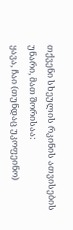თქვენი სხეულის რკინის ათვისების უნარი, მათ შორისაა:
ყავა, ჩაი (თუნდაც უკოფეინო)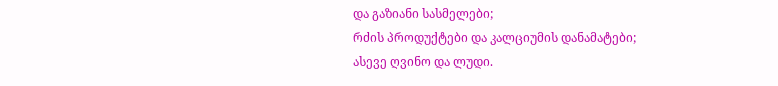და გაზიანი სასმელები;
რძის პროდუქტები და კალციუმის დანამატები;
ასევე ღვინო და ლუდი.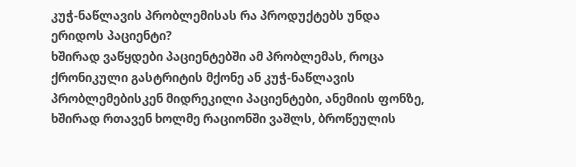კუჭ-ნაწლავის პრობლემისას რა პროდუქტებს უნდა ერიდოს პაციენტი?
ხშირად ვაწყდები პაციენტებში ამ პრობლემას, როცა ქრონიკული გასტრიტის მქონე ან კუჭ-ნაწლავის პრობლემებისკენ მიდრეკილი პაციენტები, ანემიის ფონზე, ხშირად რთავენ ხოლმე რაციონში ვაშლს, ბროწეულის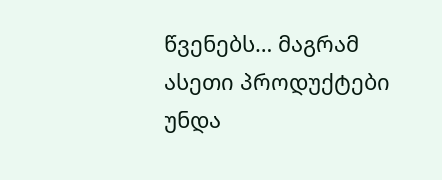წვენებს… მაგრამ ასეთი პროდუქტები უნდა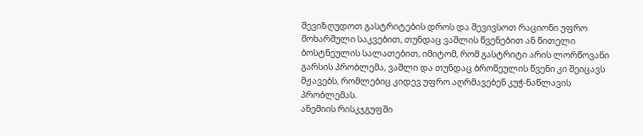შევიზღუდოთ გასტრიტების დროს და შევივსოთ რაციონი უფრო მოხარშული საკვებით, თუნდაც ვაშლის წვენებით ან წითელი ბოსტნეულის სალათებით, იმიტომ, რომ გასტრიტი არის ლორწოვანი გარსის პრობლემა, ვაშლი და თუნდაც ბროწეულის წვენი კი შეიცავს მჟავებს, რომლებიც კიდევ უფრო აღრმავებენ კუჭ-ნაწლავის პრობლემას.
ანემიის რისკჯგუფში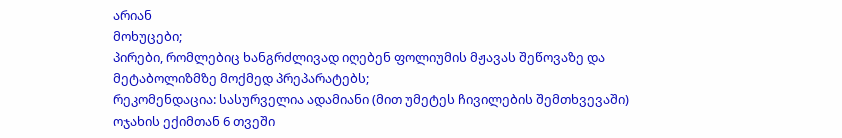არიან
მოხუცები;
პირები, რომლებიც ხანგრძლივად იღებენ ფოლიუმის მჟავას შეწოვაზე და მეტაბოლიზმზე მოქმედ პრეპარატებს;
რეკომენდაცია: სასურველია ადამიანი (მით უმეტეს ჩივილების შემთხვევაში) ოჯახის ექიმთან 6 თვეში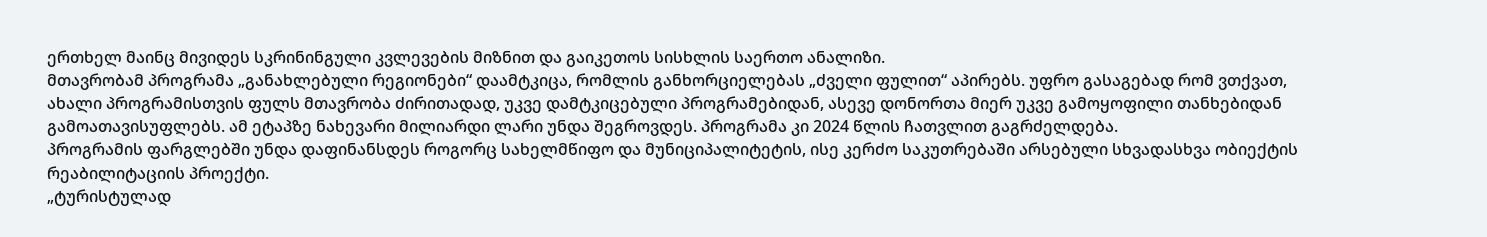ერთხელ მაინც მივიდეს სკრინინგული კვლევების მიზნით და გაიკეთოს სისხლის საერთო ანალიზი.
მთავრობამ პროგრამა „განახლებული რეგიონები“ დაამტკიცა, რომლის განხორციელებას „ძველი ფულით“ აპირებს. უფრო გასაგებად რომ ვთქვათ, ახალი პროგრამისთვის ფულს მთავრობა ძირითადად, უკვე დამტკიცებული პროგრამებიდან, ასევე დონორთა მიერ უკვე გამოყოფილი თანხებიდან გამოათავისუფლებს. ამ ეტაპზე ნახევარი მილიარდი ლარი უნდა შეგროვდეს. პროგრამა კი 2024 წლის ჩათვლით გაგრძელდება.
პროგრამის ფარგლებში უნდა დაფინანსდეს როგორც სახელმწიფო და მუნიციპალიტეტის, ისე კერძო საკუთრებაში არსებული სხვადასხვა ობიექტის რეაბილიტაციის პროექტი.
„ტურისტულად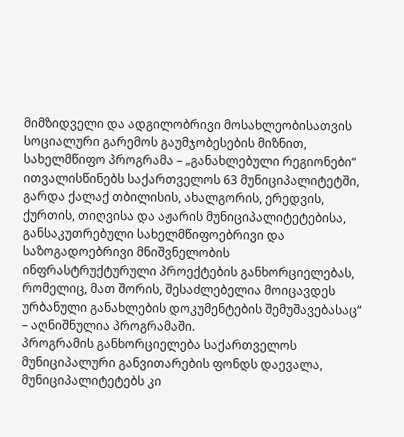მიმზიდველი და ადგილობრივი მოსახლეობისათვის სოციალური გარემოს გაუმჯობესების მიზნით, სახელმწიფო პროგრამა – „განახლებული რეგიონები“ ითვალისწინებს საქართველოს 63 მუნიციპალიტეტში, გარდა ქალაქ თბილისის, ახალგორის, ერედვის, ქურთის, თიღვისა და აჟარის მუნიციპალიტეტებისა, განსაკუთრებული სახელმწიფოებრივი და საზოგადოებრივი მნიშვნელობის ინფრასტრუქტურული პროექტების განხორციელებას, რომელიც, მათ შორის, შესაძლებელია მოიცავდეს ურბანული განახლების დოკუმენტების შემუშავებასაც“ – აღნიშნულია პროგრამაში.
პროგრამის განხორციელება საქართველოს მუნიციპალური განვითარების ფონდს დაევალა, მუნიციპალიტეტებს კი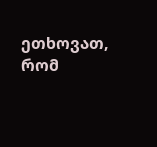ეთხოვათ, რომ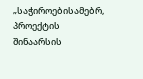„საჭიროებისამებრ, პროექტის შინაარსის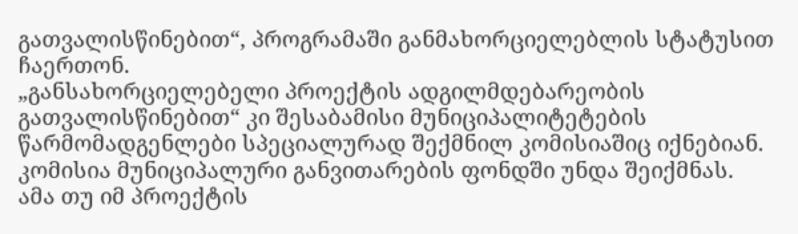გათვალისწინებით“, პროგრამაში განმახორციელებლის სტატუსით ჩაერთონ.
„განსახორციელებელი პროექტის ადგილმდებარეობის გათვალისწინებით“ კი შესაბამისი მუნიციპალიტეტების წარმომადგენლები სპეციალურად შექმნილ კომისიაშიც იქნებიან. კომისია მუნიციპალური განვითარების ფონდში უნდა შეიქმნას.
ამა თუ იმ პროექტის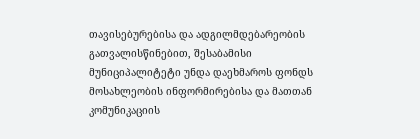თავისებურებისა და ადგილმდებარეობის გათვალისწინებით, შესაბამისი მუნიციპალიტეტი უნდა დაეხმაროს ფონდს მოსახლეობის ინფორმირებისა და მათთან კომუნიკაციის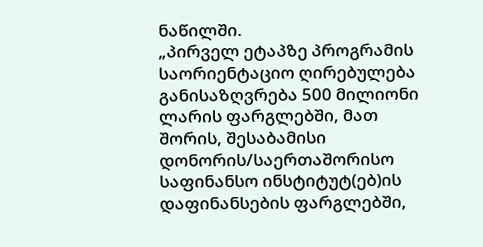ნაწილში.
„პირველ ეტაპზე პროგრამის საორიენტაციო ღირებულება განისაზღვრება 500 მილიონი ლარის ფარგლებში, მათ შორის, შესაბამისი დონორის/საერთაშორისო საფინანსო ინსტიტუტ(ებ)ის დაფინანსების ფარგლებში,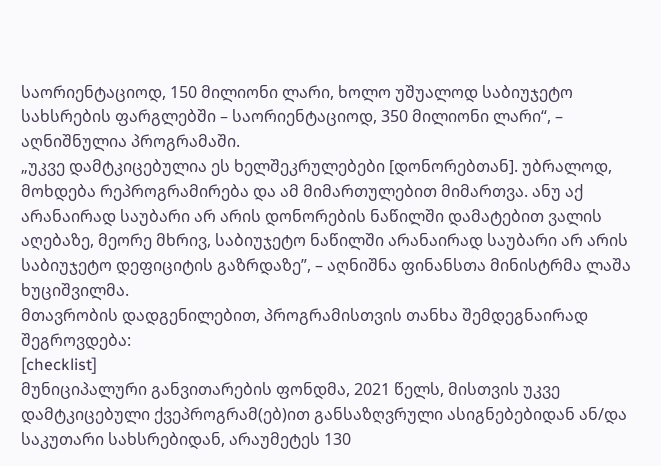საორიენტაციოდ, 150 მილიონი ლარი, ხოლო უშუალოდ საბიუჯეტო სახსრების ფარგლებში – საორიენტაციოდ, 350 მილიონი ლარი“, – აღნიშნულია პროგრამაში.
„უკვე დამტკიცებულია ეს ხელშეკრულებები [დონორებთან]. უბრალოდ, მოხდება რეპროგრამირება და ამ მიმართულებით მიმართვა. ანუ აქ არანაირად საუბარი არ არის დონორების ნაწილში დამატებით ვალის აღებაზე, მეორე მხრივ, საბიუჯეტო ნაწილში არანაირად საუბარი არ არის საბიუჯეტო დეფიციტის გაზრდაზე”, – აღნიშნა ფინანსთა მინისტრმა ლაშა ხუციშვილმა.
მთავრობის დადგენილებით, პროგრამისთვის თანხა შემდეგნაირად შეგროვდება:
[checklist]
მუნიციპალური განვითარების ფონდმა, 2021 წელს, მისთვის უკვე დამტკიცებული ქვეპროგრამ(ებ)ით განსაზღვრული ასიგნებებიდან ან/და საკუთარი სახსრებიდან, არაუმეტეს 130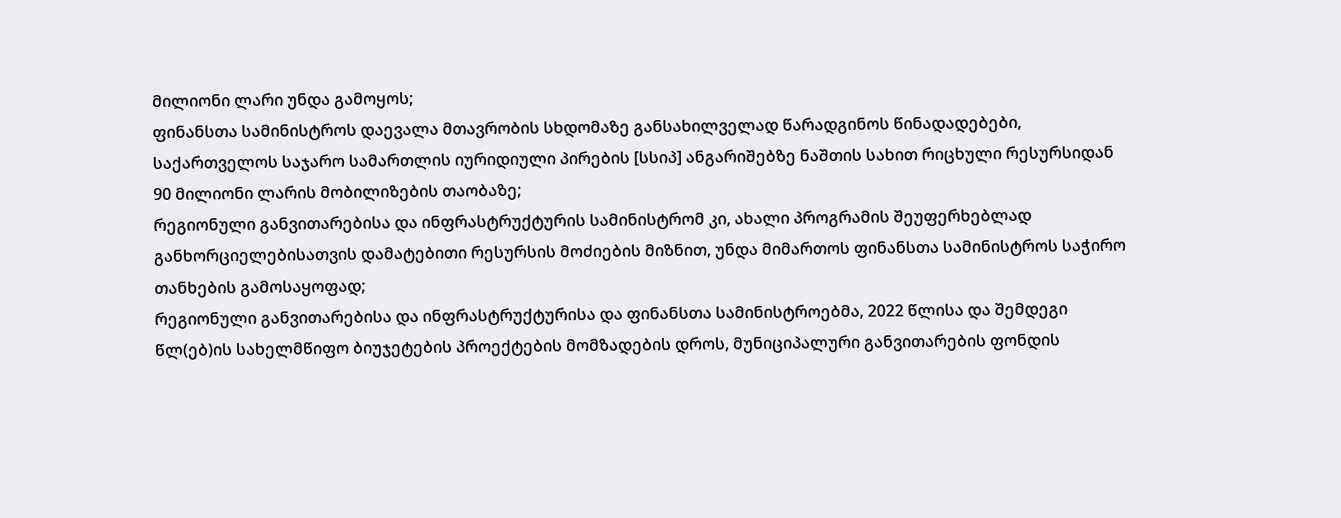მილიონი ლარი უნდა გამოყოს;
ფინანსთა სამინისტროს დაევალა მთავრობის სხდომაზე განსახილველად წარადგინოს წინადადებები, საქართველოს საჯარო სამართლის იურიდიული პირების [სსიპ] ანგარიშებზე ნაშთის სახით რიცხული რესურსიდან 90 მილიონი ლარის მობილიზების თაობაზე;
რეგიონული განვითარებისა და ინფრასტრუქტურის სამინისტრომ კი, ახალი პროგრამის შეუფერხებლად განხორციელებისათვის დამატებითი რესურსის მოძიების მიზნით, უნდა მიმართოს ფინანსთა სამინისტროს საჭირო თანხების გამოსაყოფად;
რეგიონული განვითარებისა და ინფრასტრუქტურისა და ფინანსთა სამინისტროებმა, 2022 წლისა და შემდეგი წლ(ებ)ის სახელმწიფო ბიუჯეტების პროექტების მომზადების დროს, მუნიციპალური განვითარების ფონდის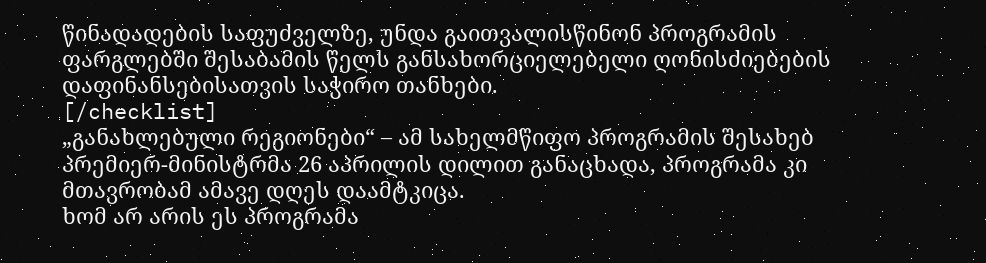წინადადების საფუძველზე, უნდა გაითვალისწინონ პროგრამის ფარგლებში შესაბამის წელს განსახორციელებელი ღონისძიებების დაფინანსებისათვის საჭირო თანხები.
[/checklist]
„განახლებული რეგიონები“ – ამ სახელმწიფო პროგრამის შესახებ პრემიერ-მინისტრმა 26 აპრილის დილით განაცხადა, პროგრამა კი მთავრობამ ამავე დღეს დაამტკიცა.
ხომ არ არის ეს პროგრამა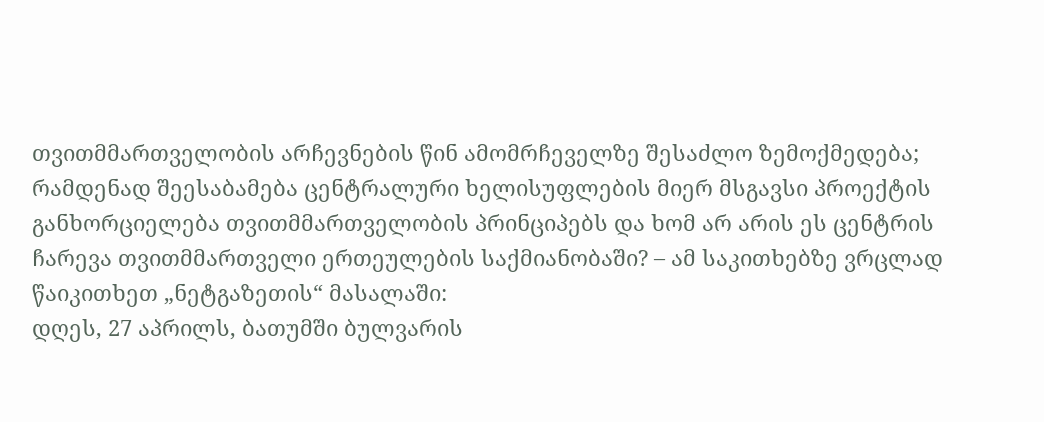თვითმმართველობის არჩევნების წინ ამომრჩეველზე შესაძლო ზემოქმედება; რამდენად შეესაბამება ცენტრალური ხელისუფლების მიერ მსგავსი პროექტის განხორციელება თვითმმართველობის პრინციპებს და ხომ არ არის ეს ცენტრის ჩარევა თვითმმართველი ერთეულების საქმიანობაში? – ამ საკითხებზე ვრცლად წაიკითხეთ „ნეტგაზეთის“ მასალაში:
დღეს, 27 აპრილს, ბათუმში ბულვარის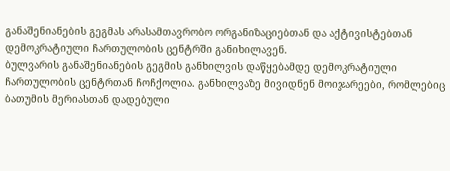განაშენიანების გეგმას არასამთავრობო ორგანიზაციებთან და აქტივისტებთან დემოკრატიული ჩართულობის ცენტრში განიხილავენ.
ბულვარის განაშენიანების გეგმის განხილვის დაწყებამდე დემოკრატიული ჩართულობის ცენტრთან ჩოჩქოლია. განხილვაზე მივიდნენ მოიჯარეები, რომლებიც ბათუმის მერიასთან დადებული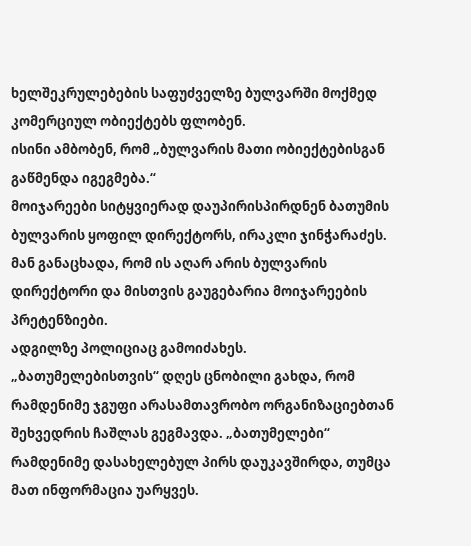ხელშეკრულებების საფუძველზე ბულვარში მოქმედ კომერციულ ობიექტებს ფლობენ.
ისინი ამბობენ, რომ „ბულვარის მათი ობიექტებისგან გაწმენდა იგეგმება.“
მოიჯარეები სიტყვიერად დაუპირისპირდნენ ბათუმის ბულვარის ყოფილ დირექტორს, ირაკლი ჯინჭარაძეს. მან განაცხადა, რომ ის აღარ არის ბულვარის დირექტორი და მისთვის გაუგებარია მოიჯარეების პრეტენზიები.
ადგილზე პოლიციაც გამოიძახეს.
„ბათუმელებისთვის“ დღეს ცნობილი გახდა, რომ რამდენიმე ჯგუფი არასამთავრობო ორგანიზაციებთან შეხვედრის ჩაშლას გეგმავდა. „ბათუმელები“ რამდენიმე დასახელებულ პირს დაუკავშირდა, თუმცა მათ ინფორმაცია უარყვეს.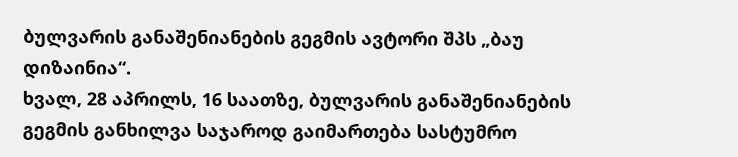ბულვარის განაშენიანების გეგმის ავტორი შპს „ბაუ დიზაინია“.
ხვალ, 28 აპრილს, 16 საათზე, ბულვარის განაშენიანების გეგმის განხილვა საჯაროდ გაიმართება სასტუმრო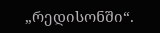„რედისონში“.